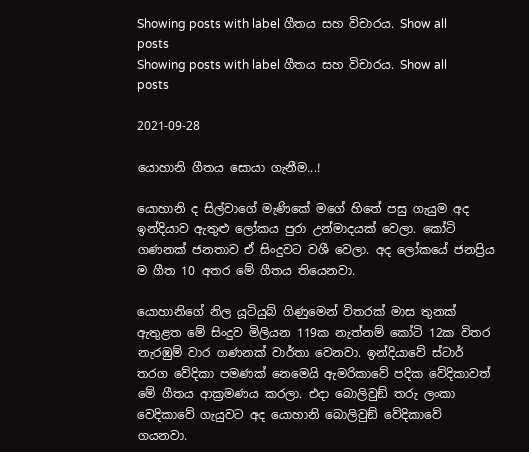Showing posts with label ගීතය සහ විචාරය. Show all posts
Showing posts with label ගීතය සහ විචාරය. Show all posts

2021-09-28

යොහානි ගීතය සොයා ගැනීම...!

යොහානි ද සිල්වාගේ මැණිකේ මගේ හිතේ පසු ගැයුම අද ඉන්දියාව ඇතුළු ලෝකය පුරා උන්මාදයක් වෙලා. කෝටි ගණනක් ජනතාව ඒ සිංදුවට වශී වෙලා. අද ලෝකයේ ජනප්‍රිය ම ගීත 10 අතර මේ ගීතය තියෙනවා.

යොහානිගේ නිල යූටියුබ් ගිණුමෙන් විතරක් මාස තුනක් ඇතුළත මේ සිංදුව මිලියන 119ක නැත්නම් කෝටි 12ක විතර නැරඹුම් වාර ගණනක් වාර්තා වෙනවා. ඉන්දියාවේ ස්ටාර් තරග වේදිකා පමණක් නෙමෙයි ඇමරිකාවේ පදික වේදිකාවත් මේ ගීතය ආක්‍රමණය කරලා. එදා බොලිවුඞ් තරු ලංකා වෙදිකාවේ ගැයුවට අද යොහානි බොලිවුඞ් වේදිකාවේ ගයනවා.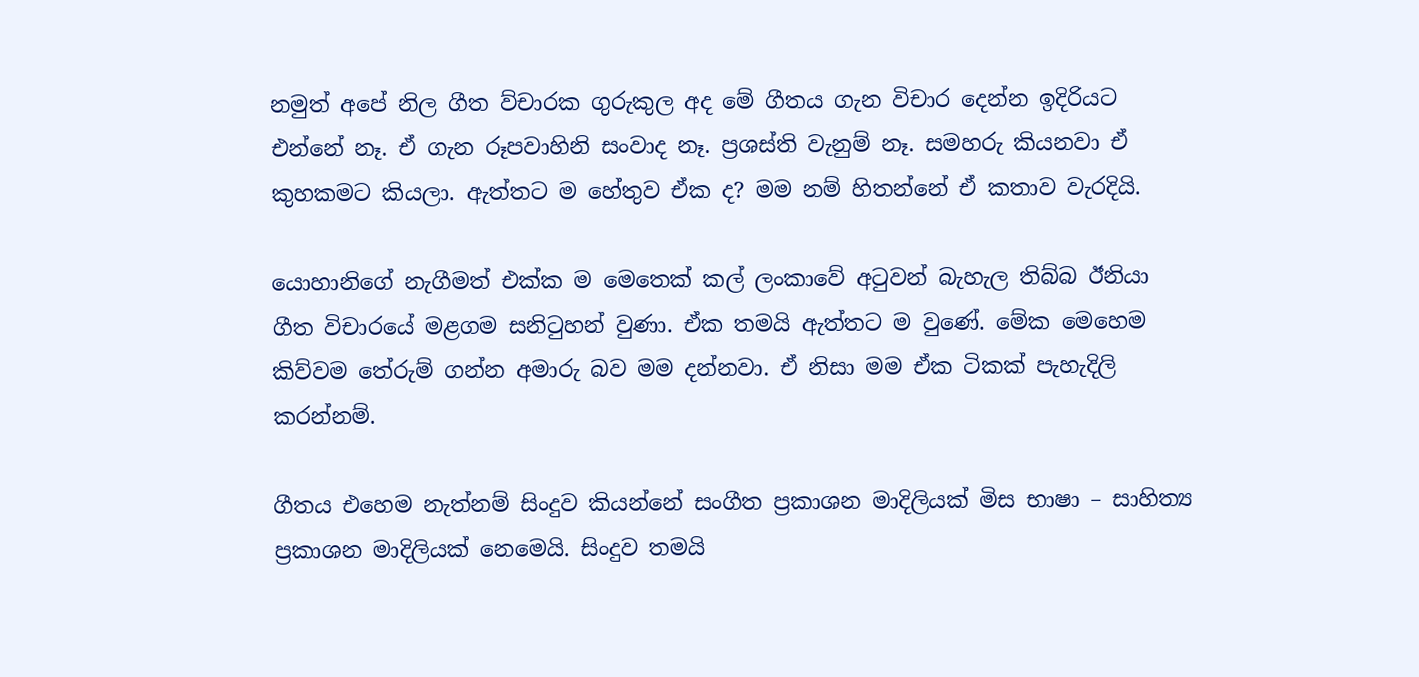නමුත් අපේ නිල ගීත ව්චාරක ගුරුකුල අද මේ ගීතය ගැන විචාර දෙන්න ඉදිරියට එන්නේ නෑ. ඒ ගැන රූපවාහිනි සංවාද නෑ. ප්‍රශස්ති වැනුම් නෑ. සමහරු කියනවා ඒ කුහකමට කියලා. ඇත්තට ම හේතුව ඒක ද? මම නම් හිතන්නේ ඒ කතාව වැරදියි.

යොහානිගේ නැගීමත් එක්ක ම මෙතෙක් කල් ලංකාවේ අටුවන් බැහැල තිබ්බ ඊනියා ගීත විචාරයේ මළගම සනිටුහන් වුණා. ඒක තමයි ඇත්තට ම වුණේ. මේක මෙහෙම කිව්වම තේරුම් ගන්න අමාරු බව මම දන්නවා. ඒ නිසා මම ඒක ටිකක් පැහැදිලි කරන්නම්.

ගීතය එහෙම නැත්නම් සිංදුව කියන්නේ සංගීත ප්‍රකාශන මාදිලියක් මිස භාෂා – සාහිත්‍ය ප්‍රකාශන මාදිලියක් නෙමෙයි. සිංදුව තමයි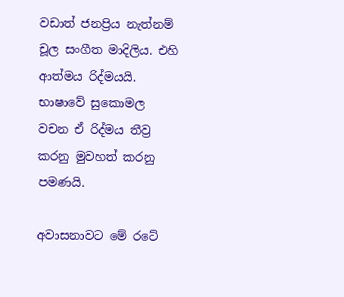වඩාත් ජනප්‍රිය නැත්නම් චූල සංගීත මාදිලිය. එහි ආත්මය රිද්මයයි. භාෂාවේ සුකොමල වචන ඒ රිද්මය තීව්‍ර කරනු මුවහත් කරනු පමණයි.

අවාසනාවට මේ රටේ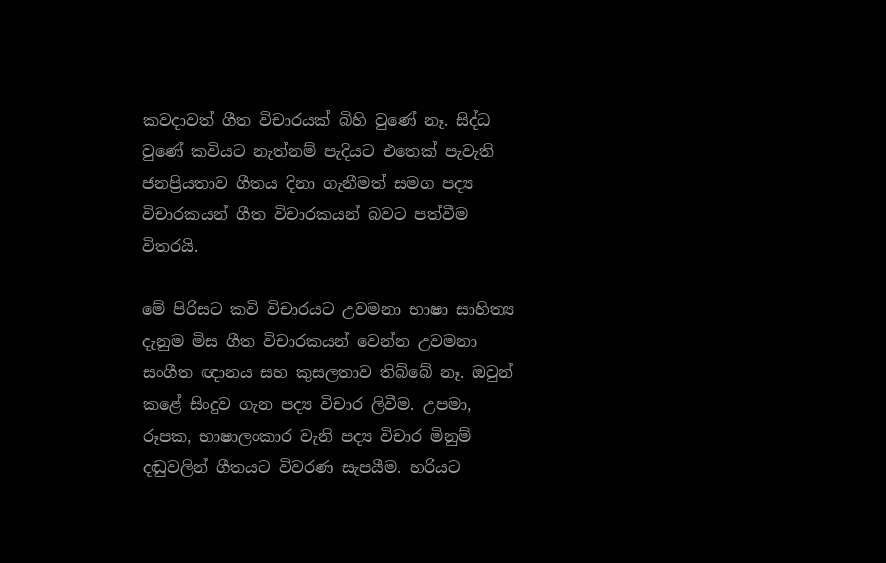කවදාවත් ගීත විචාරයක් බිහි වුණේ නෑ. සිද්ධ වුණේ කවියට නැත්නම් පැදියට එතෙක් පැවැති ජනප්‍රියතාව ගීතය දිනා ගැනීමත් සමග පද්‍ය විචාරකයන් ගීත විචාරකයන් බවට පත්වීම විතරයි.

මේ පිරිසට කවි විචාරයට උවමනා භාෂා සාහිත්‍ය දැනුම මිස ගීත විචාරකයන් වෙන්න උවමනා සංගීත ඥානය සහ කුසලතාව තිබ්බේ නෑ. ඔවුන් කළේ සිංදුව ගැන පද්‍ය විචාර ලිවීම. උපමා, රූපක, භාෂාලංකාර වැනි පද්‍ය විචාර මිනුම් දඬුවලින් ගීතයට විවරණ සැපයීම. හරියට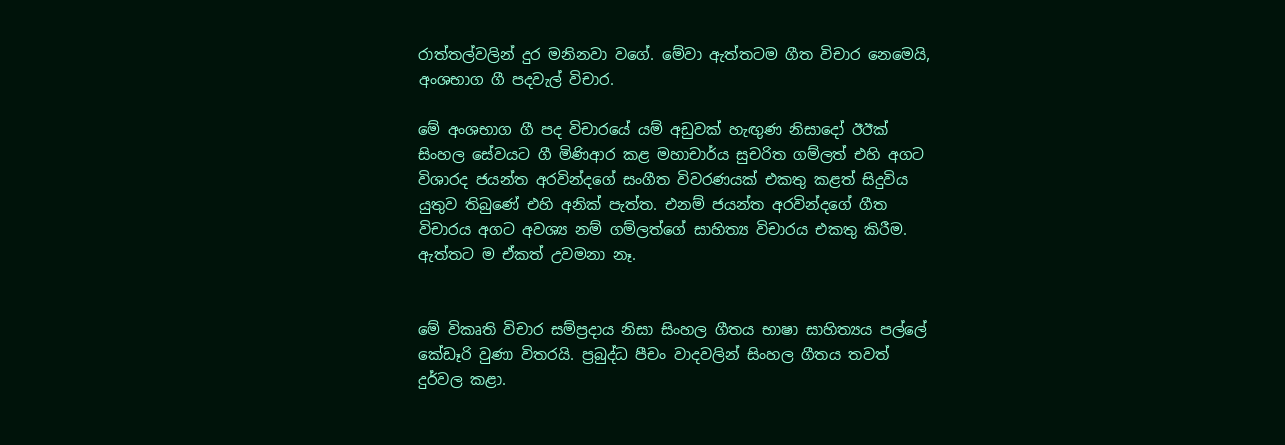රාත්තල්වලින් දුර මනිනවා වගේ. මේවා ඇත්තටම ගීත විචාර නෙමෙයි, අංශභාග ගී පදවැල් විචාර.

මේ අංශභාග ගී පද විචාරයේ යම් අඩුවක් හැඟුණ නිසාදෝ ඊඊක්‍ සිංහල සේවයට ගී මිණිආර කළ මහාචාර්ය සුචරිත ගම්ලත් එහි අගට විශාරද ජයන්ත අරවින්දගේ සංගීත විවරණයක් එකතු කළත් සිදුවිය යුතුව තිබුණේ එහි අනික් පැත්ත. එනම් ජයන්ත අරවින්දගේ ගීත විචාරය අගට අවශ්‍ය නම් ගම්ලත්ගේ සාහිත්‍ය විචාරය එකතු කිරීම. ඇත්තට ම ඒකත් උවමනා නෑ.


මේ විකෘති විචාර සම්ප්‍රදාය නිසා සිංහල ගීතය භාෂා සාහිත්‍යය පල්ලේ කේඩෑරි වුණා විතරයි. ප්‍රබුද්ධ පීචං වාදවලින් සිංහල ගීතය තවත් දුර්වල කළා.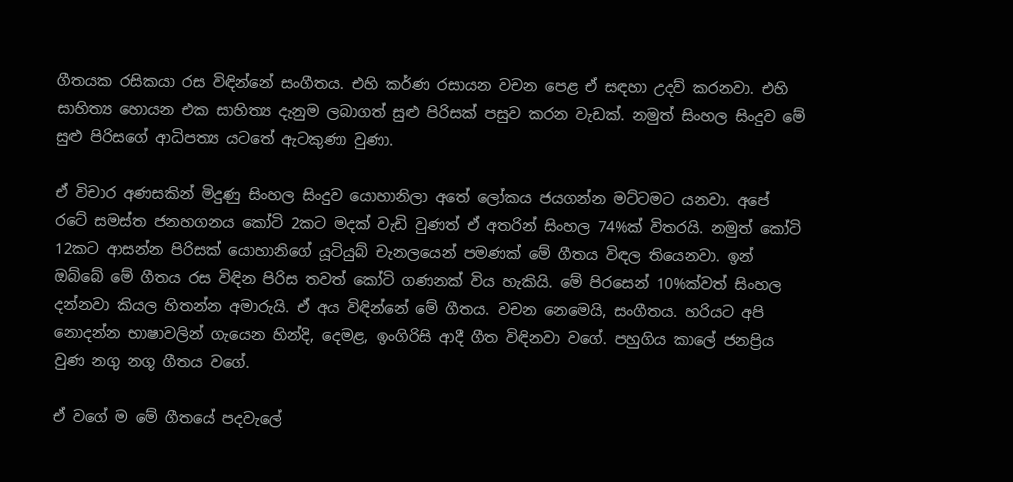ගීතයක රසිකයා රස විඳින්නේ සංගීතය. එහි කර්ණ රසායන වචන පෙළ ඒ සඳහා උදව් කරනවා. එහි සාහිත්‍ය හොයන එක සාහිත්‍ය දැනුම ලබාගත් සුළු පිරිසක් පසුව කරන වැඩක්. නමුත් සිංහල සිංදුව මේ සුළු පිරිසගේ ආධිපත්‍ය යටතේ ඇටකුණා වුණා.

ඒ විචාර අණසකින් මිදුණු සිංහල සිංදුව යොහානිලා අතේ ලෝකය ජයගන්න මට්ටමට යනවා. අපේ රටේ සමස්ත ජනහගනය කෝටි 2කට මදක් වැඩි වුණත් ඒ අතරින් සිංහල 74%ක් විතරයි. නමුත් කෝටි 12කට ආසන්න පිරිසක් යොහානිගේ යූටියුබ් චැනලයෙන් පමණක් මේ ගීතය විඳල තියෙනවා. ඉන් ඔබ්බේ මේ ගීතය රස විඳින පිරිස තවත් කෝටි ගණනක් විය හැකියි. මේ පිරසෙන් 10%ක්වත් සිංහල දන්නවා කියල හිතන්න අමාරුයි. ඒ අය විඳින්නේ මේ ගීතය. වචන නෙමෙයි, සංගීතය. හරියට අපි නොදන්න භාෂාවලින් ගැයෙන හින්දි, දෙමළ, ඉංගිරිසි ආදී ගීත විඳිනවා වගේ. පහුගිය කාලේ ජනප්‍රිය වුණ නගු නගූ ගීතය වගේ.

ඒ වගේ ම මේ ගීතයේ පදවැලේ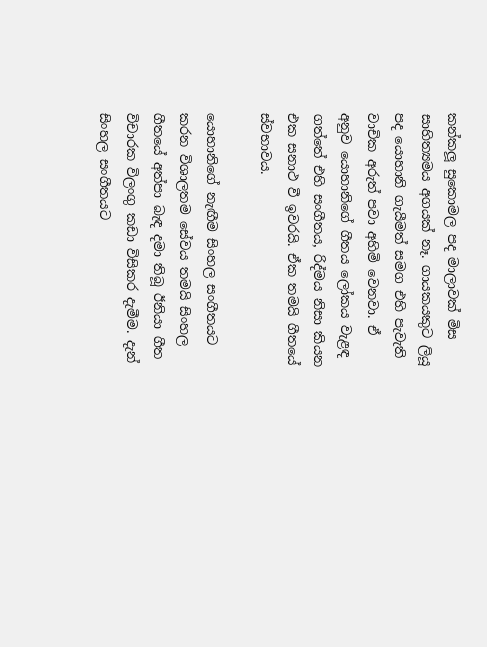කන්කලූ සුකොමල පද මාලාවක් මිස සාහිත්‍යමය අගයක් නෑ. ගායකයකුට ලියූ පද යොහානි ගැයීමත් සමග එහි පැවැති වාචික අරුත් පවා අහිමි වෙනවා. ඒ අනුව යොහානිගේ ගීතය ලෝකය වැළඳ ගත්තේ එහි සංගීතය, රිද්මය නිසා කියන එක සනාථ වී ඉවරයි. ඒක තමයි ගීතයේ ස්වභාවය.

යොහානිගේ නැඟීම සිංහල සංගීතයට කරන විශාලතම සේවය තමයි සිංහල ගීතයේ අත්පා බැඳ දමා තිබූ ඊනියා ගීත විචාරක විලංගු කඩා විසිකර දැමීම. දැන් සිංහල සංගීතයට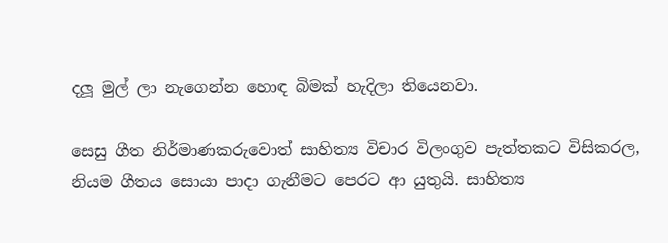දලූ මුල් ලා නැගෙන්න හොඳ බිමක් හැදිලා තියෙනවා.

සෙසු ගීත නිර්මාණකරුවොත් සාහිත්‍ය විචාර විලංගුව පැත්තකට විසිකරල, නියම ගීතය සොයා පාදා ගැනීමට පෙරට ආ යුතුයි. සාහිත්‍ය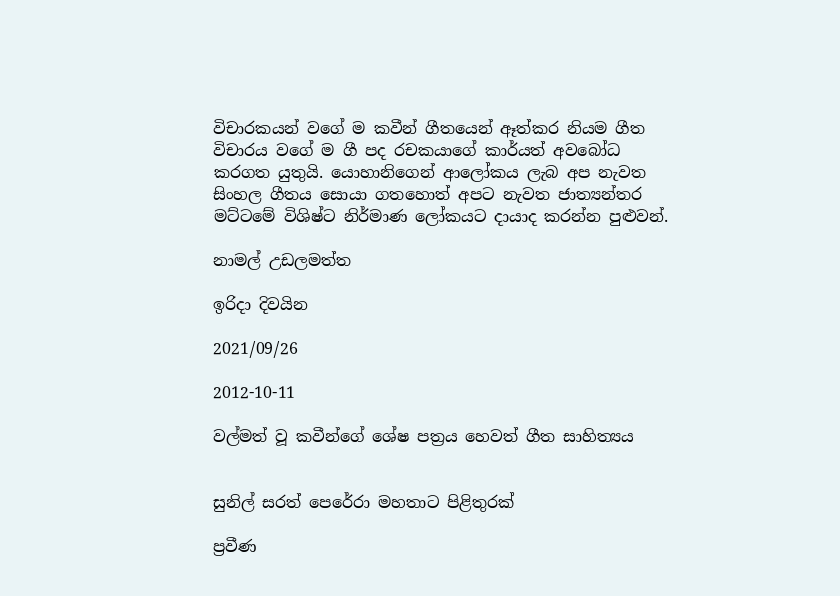විචාරකයන් වගේ ම කවීන් ගීතයෙන් ඈත්කර නියම ගීත විචාරය වගේ ම ගී පද රචකයාගේ කාර්යත් අවබෝධ කරගත යුතුයි. යොහානිගෙන් ආලෝකය ලැබ අප නැවත සිංහල ගීතය සොයා ගතහොත් අපට නැවත ජාත්‍යන්තර මට්ටමේ විශිෂ්ට නිර්මාණ ලෝකයට දායාද කරන්න පුළුවන්.

නාමල් උඩලමත්ත

ඉරිදා දිවයින

2021/09/26

2012-10-11

වල්මත් වූ කවීන්ගේ ශේෂ පත්‍රය හෙවත් ගීත සාහිත්‍යය


සුනිල් සරත් පෙරේරා මහතාට පිළිතුරක්

ප්‍රවීණ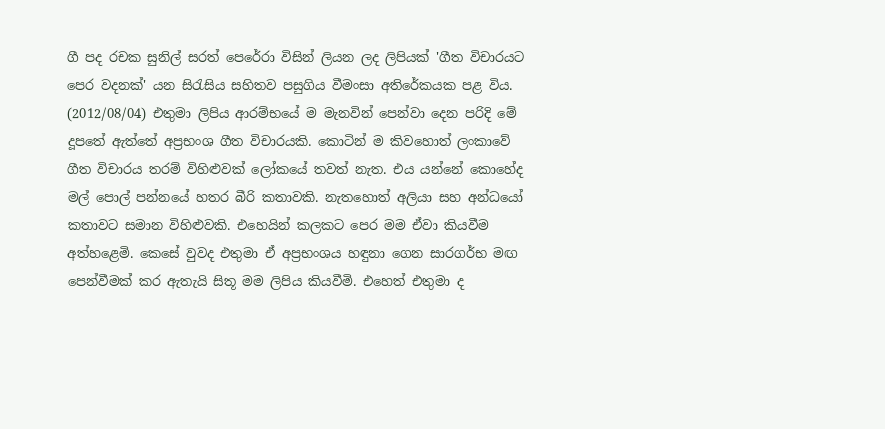ගී පද රචක සුනිල් සරත් පෙරේරා විසින් ලියන ලද ලිපියක් 'ගීත විචාරයට පෙර වදනක්' යන සිරැසිය සහිතව පසුගිය වීමංසා අතිරේකයක පළ විය. (2012/08/04) එතුමා ලිපිය ආරම්භයේ ම මැනවින් පෙන්වා දෙන පරිදි මේ දූපතේ ඇත්තේ අප්‍රභංශ ගීත විචාරයකි. කොටින් ම කිවහොත් ලංකාවේ ගීත විචාරය තරම් විහිළුවක් ලෝකයේ තවත් නැත. එය යන්නේ කොහේද මල් පොල් පන්නයේ හතර බීරි කතාවකි. නැතහොත් අලියා සහ අන්ධයෝ කතාවට සමාන විහිළුවකි. එහෙයින් කලකට පෙර මම ඒවා කියවීම අත්හළෙමි. කෙසේ වුවද එතුමා ඒ අප්‍රභංශය හඳුනා ගෙන සාරගර්භ මඟ පෙන්වීමක් කර ඇතැයි සිතූ මම ලිපිය කියවීමි. එහෙත් එතුමා ද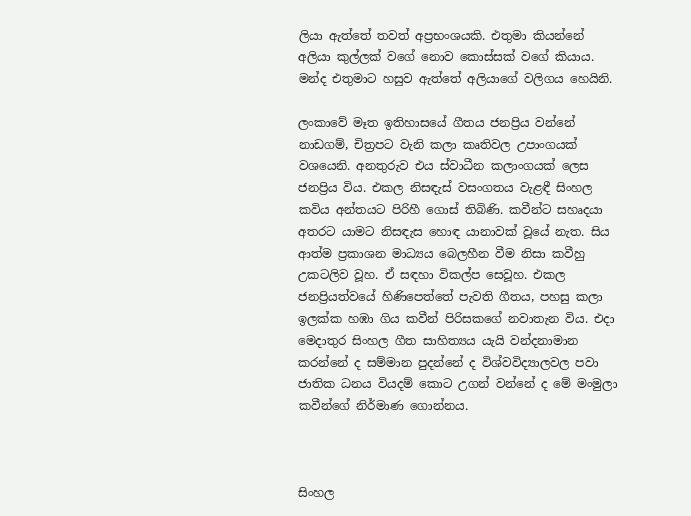ලියා ඇත්තේ තවත් අප්‍රභංශයකි. එතුමා කියන්නේ අලියා කුල්ලක් වගේ නොව කොස්සක් වගේ කියාය. මන්ද එතුමාට හසුව ඇත්තේ අලියාගේ වලිගය හෙයිනි.

ලංකාවේ මෑත ඉතිහාසයේ ගීතය ජනප්‍රිය වන්නේ නාඩගම්, චිත්‍රපට වැනි කලා කෘතිවල උපාංගයක් වශයෙනි. අනතුරුව එය ස්වාධීන කලාංගයක් ලෙස ජනප්‍රිය විය. එකල නිසඳැස් වසංගතය වැළඳී සිංහල කවිය අන්තයට පිරිහී ගොස් තිබිණි. කවීන්ට සහෘදයා අතරට යාමට නිසඳැස හොඳ යානාවක් වූයේ නැත. සිය ආත්ම ප්‍රකාශන මාධ්‍යය බෙලහීන වීම නිසා කවීහු උකටලිව වූහ. ඒ සඳහා විකල්ප සෙවූහ. එකල ජනප්‍රියත්වයේ හිණිපෙත්තේ පැවති ගීතය, පහසු කලා ඉලක්ක හඹා ගිය කවීන් පිරිසකගේ නවාතැන විය. එදා මෙදාතුර සිංහල ගීත සාහිත්‍යය යැයි වන්දනාමාන කරන්නේ ද සම්මාන පුදන්නේ ද විශ්වවිද්‍යාලවල පවා ජාතික ධනය වියදම් කොට උගන් වන්නේ ද මේ මංමුලා කවීන්ගේ නිර්මාණ ගොන්නය.



සිංහල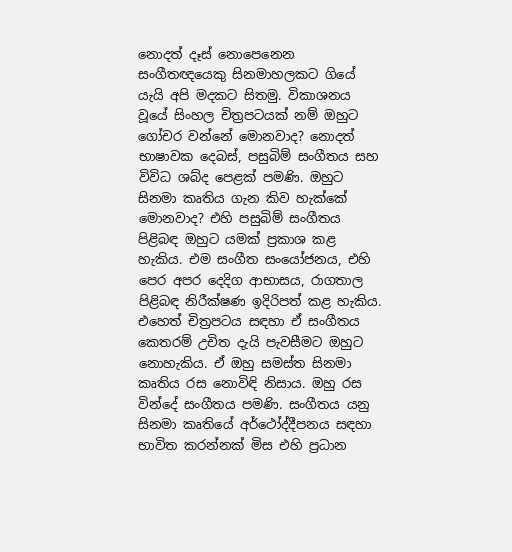නොදත් දෑස් නොපෙනෙන සංගීතඥයෙකු සිනමාහලකට ගියේ යැයි අපි මදකට සිතමු. විකාශනය වූයේ සිංහල චිත්‍රපටයක් නම් ඔහුට ගෝචර වන්නේ මොනවාද? නොදත් භාෂාවක දෙබස්, පසුබිම් සංගීතය සහ විවිධ ශබ්ද පෙළක් පමණි. ඔහුට සිනමා කෘතිය ගැන කිව හැක්කේ මොනවාද? එහි පසුබිම් සංගීතය පිළිබඳ ඔහුට යමක් ප්‍රකාශ කළ හැකිය. එම සංගීත සංයෝජනය, එහි පෙර අපර දෙදිග ආභාසය, රාගතාල පිළිබඳ නිරීක්ෂණ ඉදිරිපත් කළ හැකිය. එහෙත් චිත්‍රපටය සඳහා ඒ සංගීතය කෙතරම් උචිත දැයි පැවසීමට ඔහුට නොහැකිය. ඒ ඔහු සමස්ත සිනමා කෘතිය රස නොවිඳි නිසාය. ඔහු රස වින්දේ සංගීතය පමණි. සංගීතය යනු සිනමා කෘතියේ අර්ථෝද්දීපනය සඳහා භාවිත කරන්නක් මිස එහි ප්‍රධාන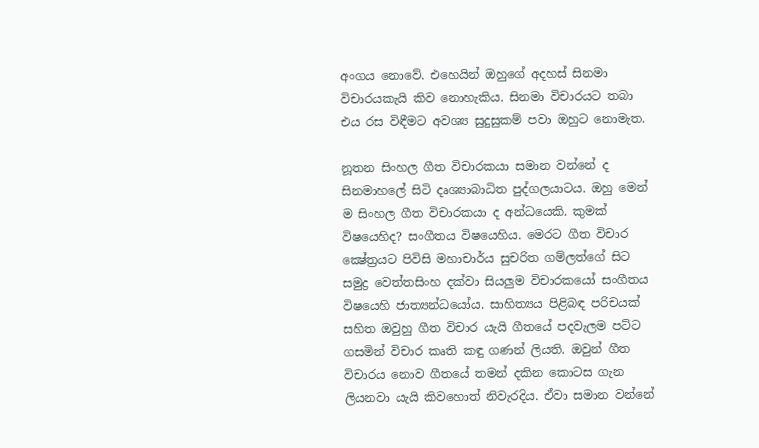අංගය නොවේ. එහෙයින් ඔහුගේ අදහස් සිනමා විචාරයකැයි කිව නොහැකිය. සිනමා විචාරයට තබා එය රස විඳීමට අවශ්‍ය සුදුසුකම් පවා ඔහුට නොමැත.

නූතන සිංහල ගීත විචාරකයා සමාන වන්නේ ද සිනමාහලේ සිටි දෘශ්‍යාබාධිත පුද්ගලයාටය. ඔහු මෙන් ම සිංහල ගීත විචාරකයා ද අන්ධයෙකි. කුමක් විෂයෙහිද? සංගීතය විෂයෙහිය. මෙරට ගීත විචාර ක්‍ෂේත්‍රයට පිවිසි මහාචාර්ය සුචරිත ගම්ලත්ගේ සිට සමුද්‍ර වෙත්තසිංහ දක්වා සියලුම විචාරකයෝ සංගීතය විෂයෙහි ජාත්‍යන්ධයෝය. සාහිත්‍යය පිළිබඳ පරිචයක් සහිත ඔවුහු ගීත විචාර යැයි ගීතයේ පදවැලම පට්ට ගසමින් විචාර කෘති කඳු ගණන් ලියති. ඔවුන් ගීත විචාරය නොව ගීතයේ තමන් දකින කොටස ගැන ලියනවා යැයි කිවහොත් නිවැරදිය. ඒවා සමාන වන්නේ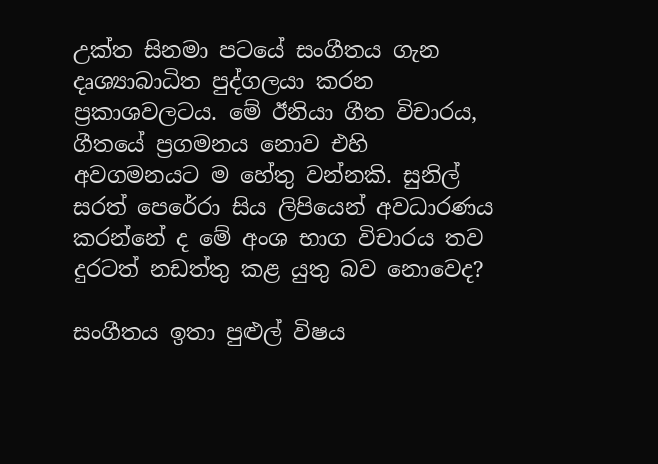උක්ත සිනමා පටයේ සංගීතය ගැන දෘශ්‍යාබාධිත පුද්ගලයා කරන ප්‍රකාශවලටය. මේ ඊනියා ගීත විචාරය, ගීතයේ ප්‍රගමනය නොව එහි අවගමනයට ම හේතු වන්නකි. සුනිල් සරත් පෙරේරා සිය ලිපියෙන් අවධාරණය කරන්නේ ද මේ අංශ භාග විචාරය තව දුරටත් නඩත්තු කළ යුතු බව නොවෙද?

සංගීතය ඉතා පුළුල් විෂය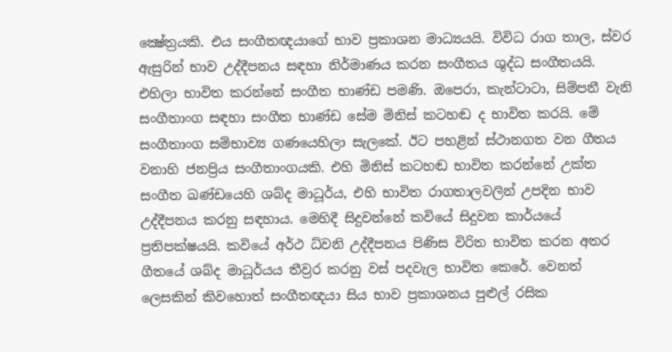ක්‍ෂේත්‍රයකි. එය සංගීතඥයාගේ භාව ප්‍රකාශන මාධ්‍යයයි. විවිධ රාග තාල, ස්වර ඇසුරින් භාව උද්දීපනය සඳහා නිර්මාණය කරන සංගීතය ශුද්ධ සංගීතයයි. එහිලා භාවිත කරන්නේ සංගීත භාණ්ඩ පමණි. ඔපෙරා, කැන්ටාටා, සිම්පනී වැනි සංගීතාංග සඳහා සංගීත භාණ්ඩ සේම මිනිස් කටහඬ ද භාවිත කරයි. මේ සංගීතාංග සම්භාව්‍ය ගණයෙහිලා සැලකේ. ඊට පහළින් ස්ථානගත වන ගීතය වනාහි ජනප්‍රිය සංගීතාංගයකි. එහි මිනිස් කටහඬ භාවිත කරන්නේ උක්ත සංගීත ඛණ්ඩයෙහි ශබ්ද මාධූර්ය, එහි භාවිත රාගතාලවලින් උපදින භාව උද්දීපනය කරනු සඳහාය. මෙහිදී සිදුවන්නේ කවියේ සිදුවන කාර්යයේ ප්‍රතිපක්ෂයයි. කවියේ අර්ථ ධ්වනි උද්දීපනය පිණිස විරිත භාවිත කරන අතර ගීතයේ ශබ්ද මාධූර්යය තීව්‍රර කරනු වස් පදවැල භාවිත කෙරේ. වෙනත් ලෙසකින් කිවහොත් සංගීතඥයා සිය භාව ප්‍රකාශනය පුළුල් රසික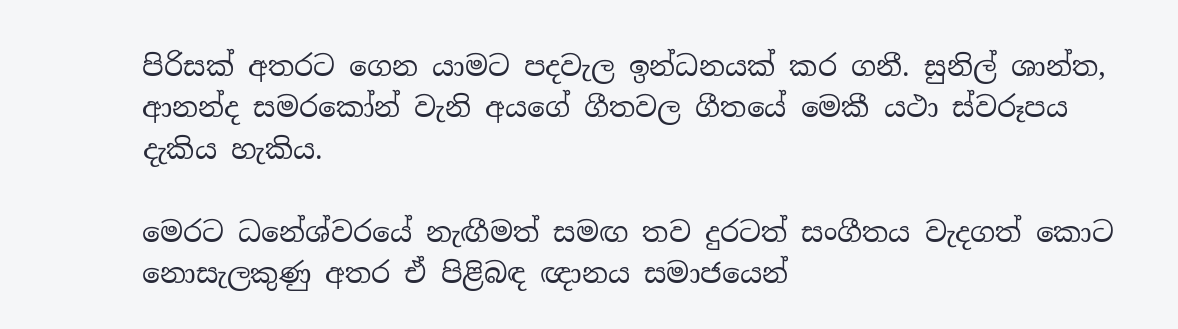පිරිසක් අතරට ගෙන යාමට පදවැල ඉන්ධනයක් කර ගනී. සුනිල් ශාන්ත, ආනන්ද සමරකෝන් වැනි අයගේ ගීතවල ගීතයේ මෙකී යථා ස්වරූපය දැකිය හැකිය.

මෙරට ධනේශ්වරයේ නැඟීමත් සමඟ තව දුරටත් සංගීතය වැදගත් කොට නොසැලකුණු අතර ඒ පිළිබඳ ඥානය සමාජයෙන්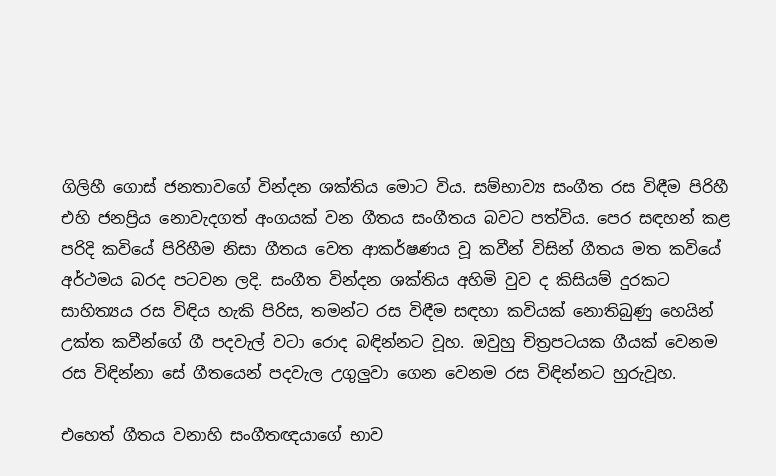ගිලිහී ගොස් ජනතාවගේ වින්දන ශක්තිය මොට විය. සම්භාව්‍ය සංගීත රස විඳීම පිරිහී එහි ජනප්‍රිය නොවැදගත් අංගයක් වන ගීතය සංගීතය බවට පත්විය. පෙර සඳහන් කළ පරිදි කවියේ පිරිහීම නිසා ගීතය වෙත ආකර්ෂණය වූ කවීන් විසින් ගීතය මත කවියේ අර්ථමය බරද පටවන ලදි. සංගීත වින්දන ශක්තිය අහිමි වුව ද කිසියම් දුරකට සාහිත්‍යය රස විඳිය හැකි පිරිස, තමන්ට රස විඳීම සඳහා කවියක් නොතිබුණු හෙයින් උක්ත කවීන්ගේ ගී පදවැල් වටා රොද බඳින්නට වූහ. ඔවුහු චිත්‍රපටයක ගීයක් වෙනම රස විඳින්නා සේ ගීතයෙන් පදවැල උගුලුවා ගෙන වෙනම රස විඳින්නට හුරුවූහ.

එහෙත් ගීතය වනාහි සංගීතඥයාගේ භාව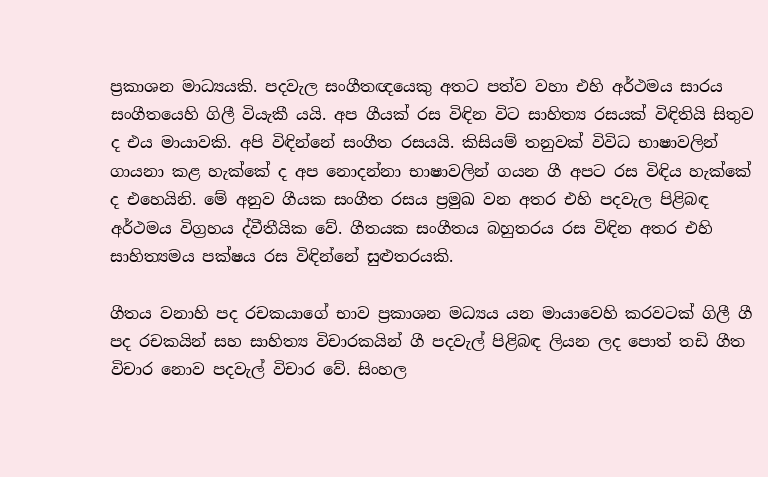ප්‍රකාශන මාධ්‍යයකි. පදවැල සංගීතඥයෙකු අතට පත්ව වහා එහි අර්ථමය සාරය සංගීතයෙහි ගිලී වියැකී යයි. අප ගීයක් රස විඳින විට සාහිත්‍ය රසයක් විඳිතියි සිතුව ද එය මායාවකි. අපි විඳින්නේ සංගීත රසයයි. කිසියම් තනුවක් විවිධ භාෂාවලින් ගායනා කළ හැක්කේ ද අප නොදන්නා භාෂාවලින් ගයන ගී අපට රස විඳිය හැක්කේ ද එහෙයිනි. මේ අනුව ගීයක සංගීත රසය ප්‍රමුඛ වන අතර එහි පදවැල පිළිබඳ අර්ථමය විග්‍රහය ද්වීතීයික වේ. ගීතයක සංගීතය බහුතරය රස විඳින අතර එහි සාහිත්‍යමය පක්ෂය රස විඳින්නේ සුළුතරයකි.

ගීතය වනාහි පද රචකයාගේ භාව ප්‍රකාශන මධ්‍යය යන මායාවෙහි කරවටක් ගිලී ගී පද රචකයින් සහ සාහිත්‍ය විචාරකයින් ගී පදවැල් පිළිබඳ ලියන ලද පොත් තඩි ගීත විචාර නොව පදවැල් විචාර වේ. සිංහල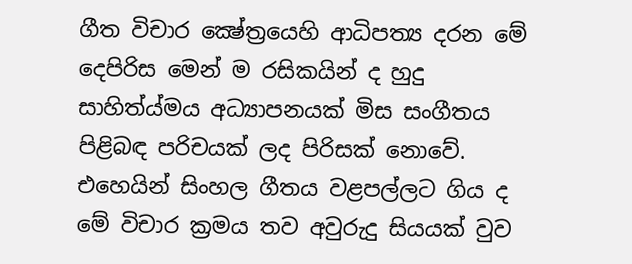ගීත විචාර ක්‍ෂේත්‍රයෙහි ආධිපත්‍ය දරන මේ දෙපිරිස මෙන් ම රසිකයින් ද හුදු සාහිත්ය්මය අධ්‍යාපනයක් මිස සංගීතය පිළිබඳ පරිචයක් ලද පිරිසක් නොවේ. එහෙයින් සිංහල ගීතය වළපල්ලට ගිය ද මේ විචාර ක්‍රමය තව අවුරුදු සියයක් වුව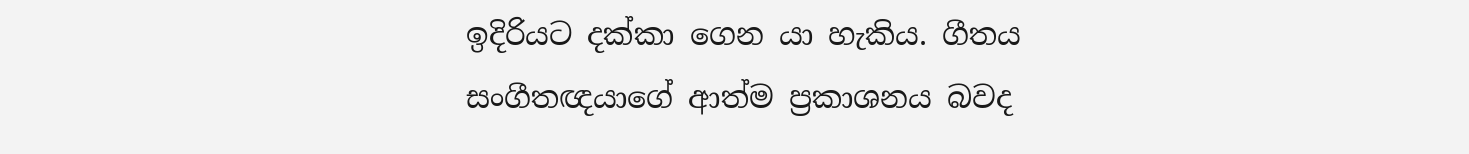ඉදිරියට දක්කා ගෙන යා හැකිය. ගීතය සංගීතඥයාගේ ආත්ම ප්‍රකාශනය බවද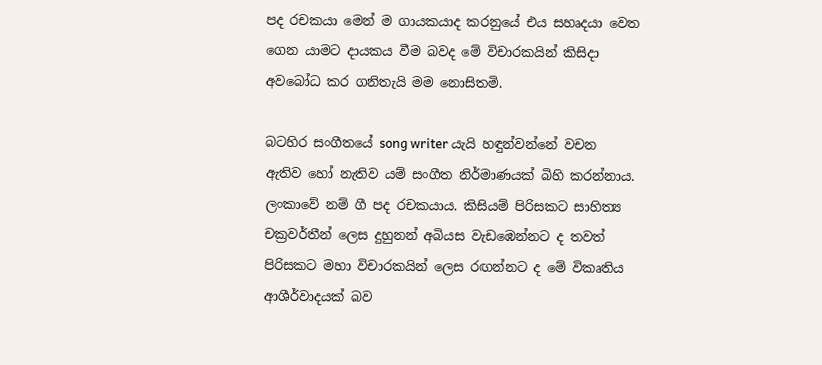පද රචකයා මෙන් ම ගායකයාද කරනුයේ එය සහෘදයා වෙත ගෙන යාමට දායකය වීම බවද මේ විචාරකයින් කිසිදා අවබෝධ කර ගනිතැයි මම නොසිතමි.

බටහිර සංගීතයේ song writer යැයි හඳුන්වන්නේ වචන ඇතිව හෝ නැතිව යම් සංගීත නිර්මාණයක් බිහි කරන්නාය. ලංකාවේ නම් ගී පද රචකයාය. කිසියම් පිරිසකට සාහිත්‍ය චක්‍රවර්තීන් ලෙස දුහුනන් අබියස වැඩඹෙන්නට ද තවත් පිරිසකට මහා විචාරකයින් ලෙස රඟන්නට ද මේ විකෘතිය ආශීර්වාදයක් බව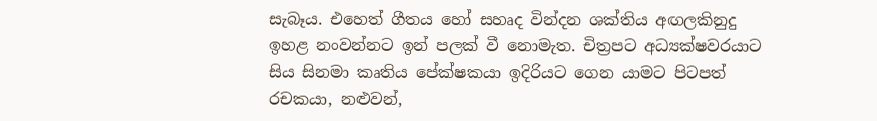සැබෑය. එහෙත් ගීතය හෝ සහෘද වින්දන ශක්තිය අඟලකිනුදු ඉහළ නංවන්නට ඉන් පලක් වී නොමැත. චිත්‍රපට අධ්‍යක්ෂවරයාට සිය සිනමා කෘතිය පේක්ෂකයා ඉදිරියට ගෙන යාමට පිටපත් රචකයා, නළුවන්,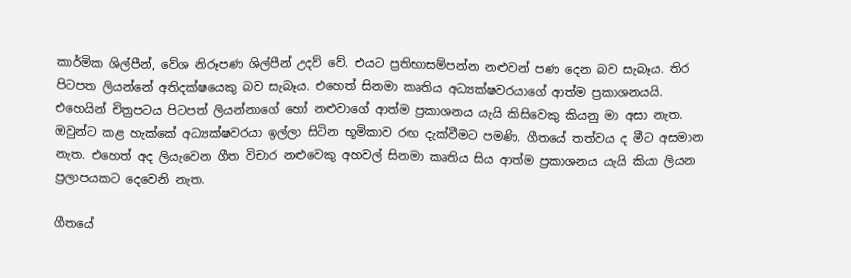කාර්මික ශිල්පීන්, වේශ නිරූපණ ශිල්පීන් උදව් වේ. එයට ප්‍රතිභාසම්පන්න නළුවන් පණ දෙන බව සැබෑය. තිර පිටපත ලියන්නේ අතිදක්ෂයෙකු බව සැබෑය. එහෙත් සිනමා කෘතිය අධ්‍යක්ෂවරයාගේ ආත්ම ප්‍රකාශනයයි. එහෙයින් චිත්‍රපටය පිටපත් ලියන්නාගේ හෝ නළුවාගේ ආත්ම ප්‍රකාශනය යැයි කිසිවෙකු කියනු මා අසා නැත. ඔවුන්ට කළ හැක්කේ අධ්‍යක්ෂවරයා ඉල්ලා සිටින භූමිකාව රඟ දැක්වීමට පමණි. ගීතයේ තත්වය ද මීට අසමාන නැත. එහෙත් අද ලියැවෙන ගීත විචාර නළුවෙකු අහවල් සිනමා කෘතිය සිය ආත්ම ප්‍රකාශනය යැයි කියා ලියන ප්‍රලාපයකට දෙවෙනි නැත.

ගීතයේ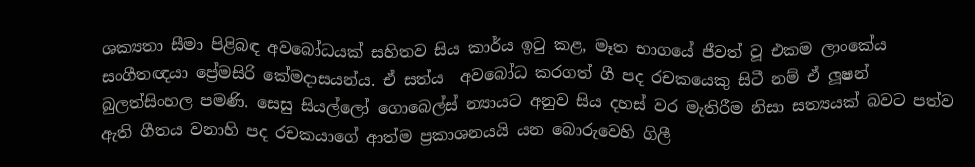ශක්‍යතා සීමා පිළිබඳ අවබෝධයක් සහිතව සිය කාර්ය ඉටු කළ, මෑත භාගයේ ජීවත් වූ එකම ලාංකේය සංගීතඥයා ප්‍රේමසිරි කේමදාසයන්ය. ඒ සත්ය  අවබෝධ කරගත් ගී පද රචකයෙකු සිටී නම් ඒ ලූෂන් බුලත්සිංහල පමණි. සෙසු සියල්ලෝ ගොබෙල්ස් න්‍යායට අනුව සිය දහස් වර මැතිරීම නිසා සත්‍යයක් බවට පත්ව ඇති ගීතය වනාහි පද රචකයාගේ ආත්ම ප්‍රකාශනයයි යන බොරුවෙහි ගිලී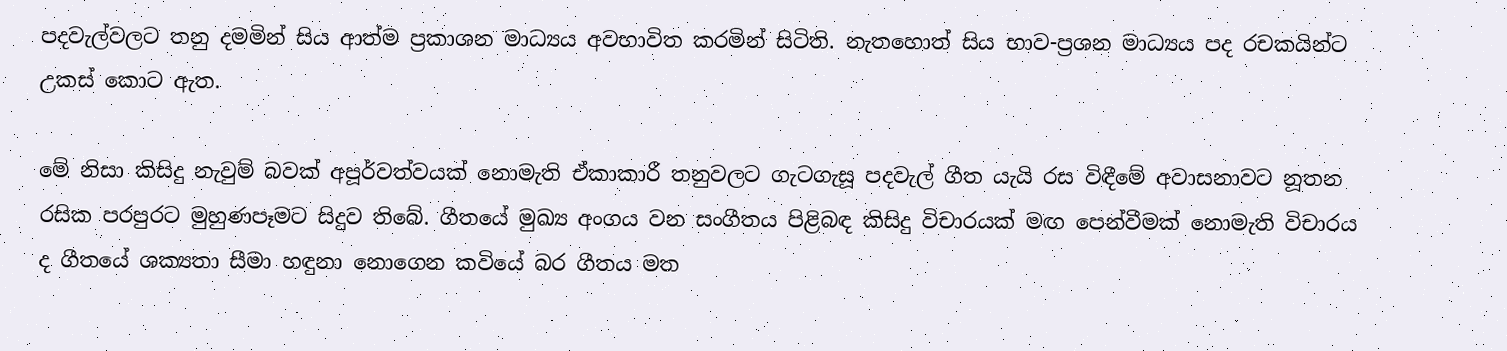පදවැල්වලට තනු දමමින් සිය ආත්ම ප්‍රකාශන මාධ්‍යය අවභාවිත කරමින් සිටිති. නැතහොත් සිය භාව-ප්‍රශන මාධ්‍යය පද රචකයින්ට උකස් කොට ඇත.

මේ නිසා කිසිදු නැවුම් බවක් අපූර්වත්වයක් නොමැති ඒකාකාරී තනුවලට ගැටගැසූ පදවැල් ගීත යැයි රස විඳීමේ අවාසනාවට නූතන රසික පරපුරට මුහුණපෑමට සිදුව තිබේ. ගීතයේ මුඛ්‍ය අංගය වන සංගීතය පිළිබඳ කිසිදු විචාරයක් මඟ පෙන්වීමක් නොමැති විචාරය ද ගීතයේ ශක්‍යතා සීමා හඳුනා නොගෙන කවියේ බර ගීතය මත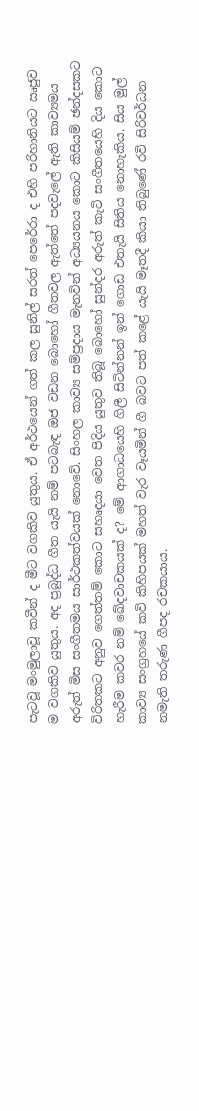පැටවූ මංමුලාවූ කවීන් ද මීට වගකිව යුතුය. ඒ අර්ථයෙන් ගත් කල සුනිල් සරත් පෙරේරා ද එහි පරිහානියට ඍජුව ම වගකිව යුතුය. අද ප්‍රබුද්ධ ගීත යැයි නම් පටබැඳ ඔජ වඩන බොහෝ ගීතවල ඇත්තේ පදවැලේ ඇති කාව්‍යමය අරුත් මිස සංගීතමය සාර්ථකත්වයක් නොවේ. සිංහල කාව්‍ය සම්ප්‍රදාය මැනවින් අධ්‍යයනය කොට කිසියම් ඡන්දසකට විරිතකට අනුව ගෙත්තම් කොට සහෘදයා වෙත පිදිය යුතුව තිබූ බොහෝ සුන්දර අරුත් කැටි සංගීතයෙහි දිය කොට හැරීම කවර නම් ඛේදවාචකයක් ද? මේ ආගාධයෙහි ගිලී සිටින්නන් ඉන් ගොඩ එතැයි සිතිය නොහැකිය. සිය මුල් කාව්‍ය සංග්‍රහයේ කවි කිහිපයක් මහත් වැර වෑයමින් ගී බවට පත් කළේ යැයි මෑතදී කියා තිබුණේ රවි සිරිවර්ධන නමැති තරුණ ගීපද රචකයාය.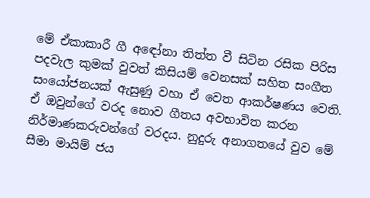මේ ඒකාකාරී ගී අඳෝනා තිත්ත වී සිටින රසික පිරිස පදවැල කුමක් වුවත් කිසියම් වෙනසක් සහිත සංගීත සංයෝජනයක් ඇසුණු වහා ඒ වෙත ආකර්ෂණය වෙති. ඒ ඔවුන්ගේ වරද නොව ගීතය අවභාවිත කරන නිර්මාණකරුවන්ගේ වරදය. නුදුරු අනාගතයේ වුව මේ සීමා මායිම් ජය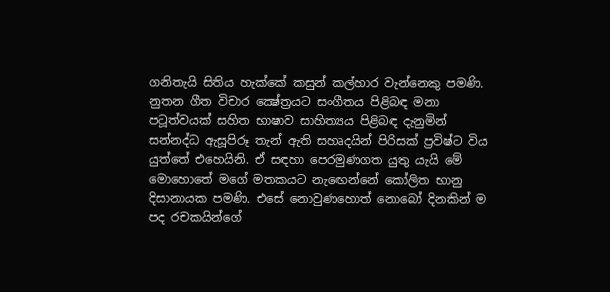ගනිතැයි සිතිය හැක්කේ කසුන් කල්හාර වැන්නෙකු පමණි. නුතන ගීත විචාර ක්‍ෂේත්‍රයට සංගීතය පිළිබඳ මනා පටූත්වයක් සහිත භාෂාව සාහිත්‍යය පිළිබඳ දැනුමින් සන්නද්ධ ඇසූපිරූ තැන් ඇති සහෘදයින් පිරිසක් ප්‍රවිෂ්ට විය යුත්තේ එහෙයිනි. ඒ සඳහා පෙරමුණගත යුතු යැයි මේ මොහොතේ මගේ මතකයට නැඟෙන්නේ කෝලිත භානු දිසානායක පමණි. එසේ නොවුණහොත් නොබෝ දිනකින් ම පද රචකයින්ගේ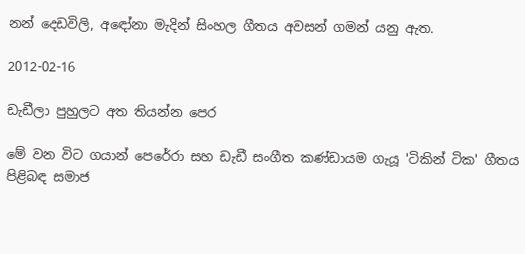නන් දෙඩවිලි, අඳෝනා මැදින් සිංහල ගීතය අවසන් ගමන් යනු ඇත.

2012-02-16

ඩැඩීලා පුහුලට අත තියන්න පෙර

මේ වන විට ගයාන් පෙරේරා සහ ඩැඩී සංගීත කණ්ඩායම ගැයූ 'ටිකින් ටික' ගීතය පිළිබඳ සමාජ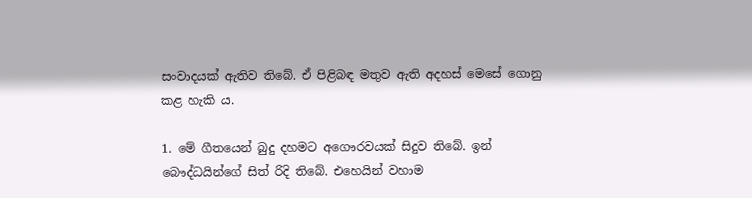සංවාදයක් ඇතිව තිබේ. ඒ පිළිබඳ මතුව ඇති අදහස් මෙසේ ගොනු කළ හැකි ය.

1. මේ ගීතයෙන් බුදු දහමට අගෞරවයක් සිදුව තිබේ. ඉන් බෞද්ධයින්ගේ සිත් රිදි තිබේ. එහෙයින් වහාම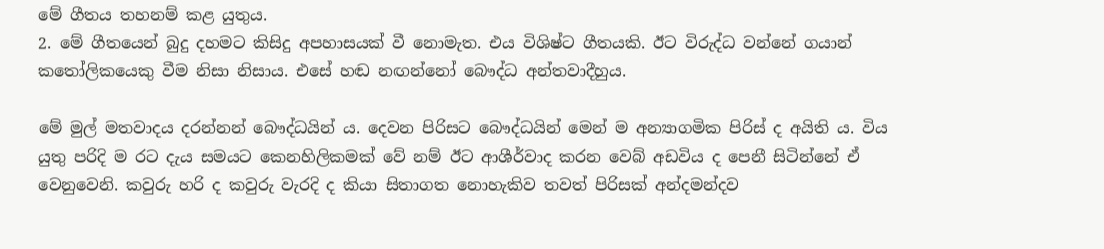මේ ගීතය තහනම් කළ යුතුය.
2. මේ ගීතයෙන් බුදු දහමට කිසිදු අපහාසයක් වී නොමැත. එය විශිෂ්ට ගීතයකි. ඊට විරුද්ධ වන්නේ ගයාන් කතෝලිකයෙකු වීම නිසා නිසාය. එසේ හඬ නඟන්නෝ බෞද්ධ අන්තවාදීහුය.

මේ මුල් මතවාදය දරන්නන් බෞද්ධයින් ය. දෙවන පිරිසට බෞද්ධයින් මෙන් ම අන්‍යාගමික පිරිස් ද අයිති ය. විය යුතු පරිදි ම රට දැය සමයට කෙනහිලිකමක් වේ නම් ඊට ආශීර්වාද කරන වෙබ් අඩවිය ද පෙනී සිටින්නේ ඒ වෙනුවෙනි. කවුරු හරි ද කවුරු වැරදි ද කියා සිතාගත නොහැකිව තවත් පිරිසක් අන්දමන්දව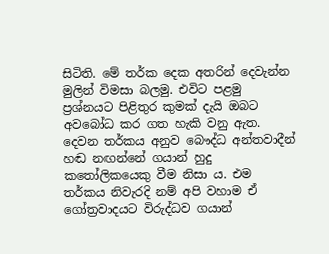සිටිති. මේ තර්ක දෙක අතරින් දෙවැන්න මුලින් විමසා බලමු. එවිට පළමු ප්‍රශ්නයට පිළිතුර කුමක් දැයි ඔබට අවබෝධ කර ගත හැකි වනු ඇත. දෙවන තර්කය අනුව බෞද්ධ අන්තවාදීන් හඬ නඟන්නේ ගයාන් හුදු කතෝලිකයෙකු වීම නිසා ය. එම තර්කය නිවැරදි නම් අපි වහාම ඒ ගෝත්‍රවාදයට විරුද්ධව ගයාන්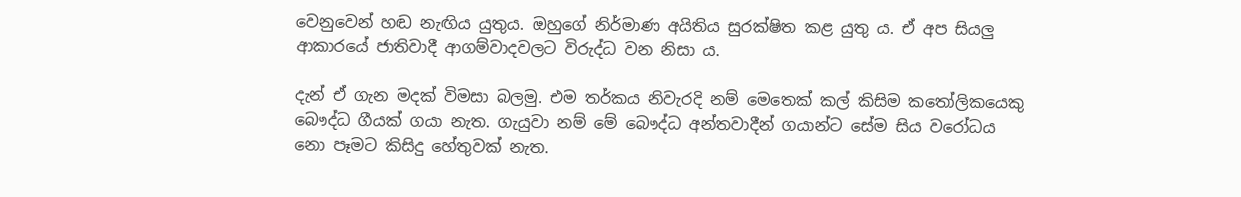වෙනුවෙන් හඬ නැඟිය යුතුය. ඔහුගේ නිර්මාණ අයිතිය සුරක්ෂිත කළ යුතු ය. ඒ අප සියලු ආකාරයේ ජාතිවාදී ආගම්වාදවලට විරුද්ධ වන නිසා ය.

දැන් ඒ ගැන මදක් විමසා බලමු. එම තර්කය නිවැරදි නම් මෙතෙක් කල් කිසිම කතෝලිකයෙකු බෞද්ධ ගීයක් ගයා නැත. ගැයුවා නම් මේ බෞද්ධ අන්තවාදීන් ගයාන්ට සේම සිය වරෝධය නො පෑමට කිසිදු හේතුවක් නැත.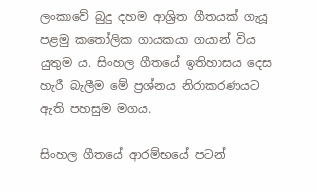ලංකාවේ බුදු දහම ආශ්‍රිත ගීතයක් ගැයූ පළමු කතෝලික ගායකයා ගයාන් විය යුතුම ය. සිංහල ගීතයේ ඉතිහාසය දෙස හැරී බැලීම මේ ප්‍රශ්නය නිරාකරණයට ඇති පහසුම මගය.

සිංහල ගීතයේ ආරම්භයේ පටන්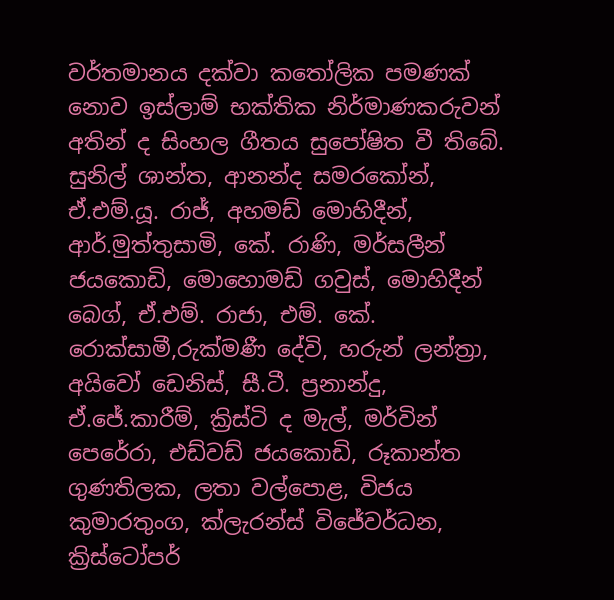වර්තමානය දක්වා කතෝලික පමණක් නොව ඉස්ලාම් භක්තික නිර්මාණකරුවන් අතින් ද සිංහල ගීතය සුපෝෂිත වී තිබේ. සුනිල් ශාන්ත, ආනන්ද සමරකෝන්, ඒ.එම්.යූ. රාජ්, අහමඩ් මොහිදීන්, ආර්.මුත්තුසාමි, කේ. රාණි, මර්සලීන් ජයකොඩි, මොහොමඩ් ගවුස්, මොහිදීන් බෙග්, ඒ.එම්. රාජා, එම්. කේ. රොක්සාමී,රුක්මණී දේවි, හරුන් ලන්ත්‍රා, අයිවෝ ඩෙනිස්, සී.ටී. ප්‍රනාන්දු, ඒ.ජේ.කාරීම්, ක්‍රිස්ටි ද මැල්, මර්වින් පෙරේරා, එඩ්වඩ් ජයකොඩි, රූකාන්ත ගුණතිලක, ලතා වල්පොළ, විජය කුමාරතුංග, ක්ලැරන්ස් විජේවර්ධන, ක්‍රිස්ටෝපර්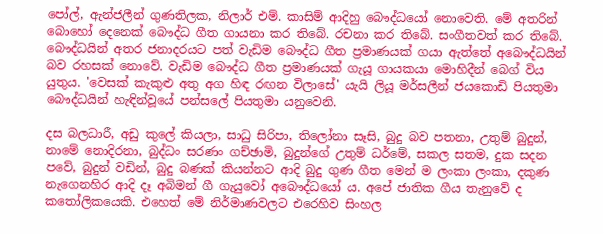පෝල්, ඇන්ජලීන් ගුණතිලක, නිලාර් එම්. කාසිම් ආදිහු බෞද්ධයෝ නොවෙති. මේ අතරින් බොහෝ දෙනෙක් බෞද්ධ ගීත ගායනා කර තිබේ. රචනා කර තිබේ. සංගීතවත් කර තිබේ. බෞද්ධයින් අතර ජනාදරයට පත් වැඩිම බෞද්ධ ගීත ප්‍රමාණයක් ගයා ඇත්තේ අබෞද්ධයින් බව රහසක් නොවේ. වැඩිම බෞද්ධ ගීත ප්‍රමාණයක් ගැයූ ගායකයා මොහිදීන් බෙග් විය යුතුය. 'වෙසක් කැකුළු අතු අග හිඳ රඟන විලාසේ' යැයි ලියූ මර්සලීන් ජයකොඩි පියතුමා බෞද්ධයින් හැඳින්වූයේ පන්සලේ පියතුමා යනුවෙනි.

දස බලධාරී, අඩු කුලේ කියලා, සාධු සිරිපා, තිලෝනා සෑසි, බුදු බව පතනා, උතුම් බුදුන්, නාමේ නොදිරනා, බුද්ධං සරණං ගච්ඡාමි, බුදුන්ගේ උතුම් ධර්මේ, සකල සතම, දුක සදන පවේ, බුදුන් වඩින්, බුදු බණක් කියන්නට ආදි බුදු ගුණ ගීත මෙන් ම ලංකා ලංකා, දකුණ නැගෙනහිර ආදි දෑ අබිමන් ගී ගැයුවෝ අබෞද්ධයෝ ය. අපේ ජාතික ගීය තැනුවේ ද කතෝලිකයෙකි. එහෙත් මේ නිර්මාණවලට එරෙහිව සිංහල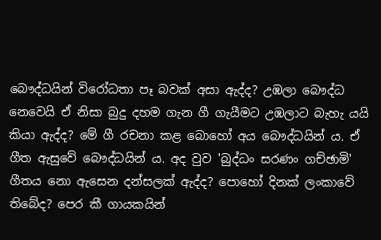බෞද්ධයින් විරෝධතා පෑ බවක් අසා ඇද්ද? උඹලා බෞද්ධ නෙවෙයි ඒ නිසා බුදු දහම ගැන ගී ගැයීමට උඹලාට බැහැ යයි කියා ඇද්ද? මේ ගී රචනා කළ බොහෝ අය බෞද්ධයින් ය. ඒ ගීත ඇසුවේ බෞද්ධයින් ය. අද වුව 'බුද්ධං සරණං ගච්ඡාමි' ගීතය නො ඇසෙන දන්සලක් ඇද්ද? පොහෝ දිනක් ලංකාවේ තිබේද? පෙර කී ගායකයින්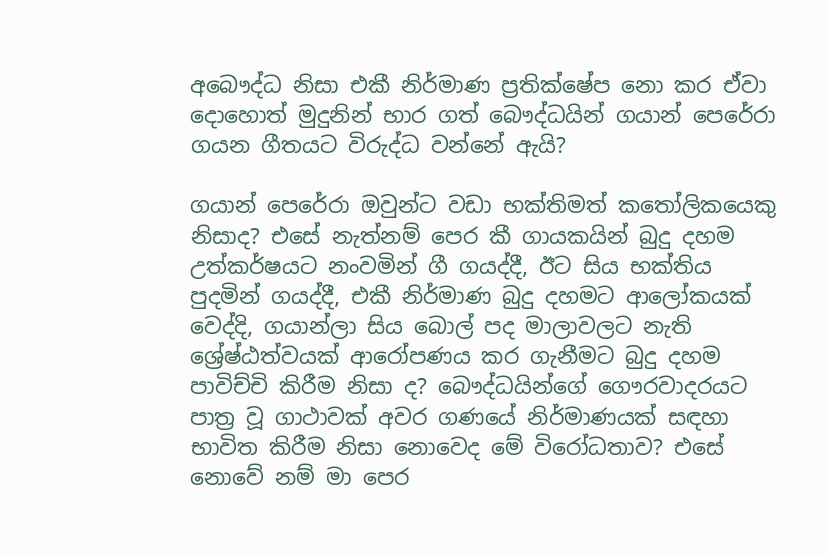අබෞද්ධ නිසා එකී නිර්මාණ ප්‍රතික්ෂේප නො කර ඒවා දොහොත් මුදුනින් භාර ගත් බෞද්ධයින් ගයාන් පෙරේරා ගයන ගීතයට විරුද්ධ වන්නේ ඇයි?

ගයාන් පෙරේරා ඔවුන්ට වඩා භක්තිමත් කතෝලිකයෙකු නිසාද? එසේ නැත්නම් පෙර කී ගායකයින් බුදු දහම උත්කර්ෂයට නංවමින් ගී ගයද්දී, ඊට සිය භක්තිය පුදමින් ගයද්දී, එකී නිර්මාණ බුදු දහමට ආලෝකයක් වෙද්දි, ගයාන්ලා සිය බොල් පද මාලාවලට නැති ශ්‍රේෂ්ඨත්වයක් ආරෝපණය කර ගැනීමට බුදු දහම පාවිච්චි කිරීම නිසා ද? බෞද්ධයින්ගේ ගෞරවාදරයට පාත්‍ර වූ ගාථාවක් අවර ගණයේ නිර්මාණයක් සඳහා භාවිත කිරීම නිසා නොවෙද මේ විරෝධතාව? එසේ නොවේ නම් මා පෙර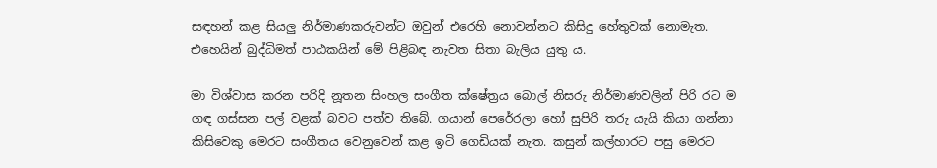සඳහන් කළ සියලු නිර්මාණකරුවන්ට ඔවුන් එරෙහි නොවන්නට කිසිදු හේතුවක් නොමැත. එහෙයින් බුද්ධිමත් පාඨකයින් මේ පිළිබඳ නැවත සිතා බැලිය යුතු ය.

මා විශ්වාස කරන පරිදි නූතන සිංහල සංගීත ක්ෂේත්‍රය බොල් නිසරු නිර්මාණවලින් පිරි රට ම ගඳ ගස්සන පල් වළක් බවට පත්ව තිබේ. ගයාන් පෙරේරලා හෝ සුපිරි තරු යැයි කියා ගන්නා කිසිවෙකු මෙරට සංගීතය වෙනුවෙන් කළ ඉටි ගෙඩියක් නැත. කසුන් කල්හාරට පසු මෙරට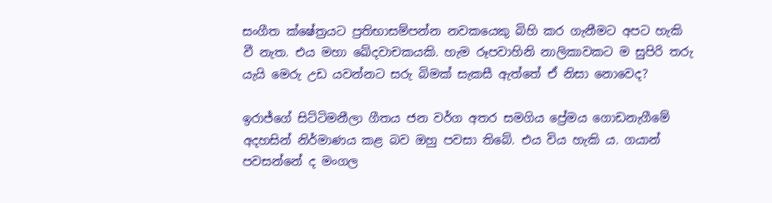සංගීත ක්ෂේත්‍රයට ප්‍රතිභාසම්පන්න නවකයෙකු බිහි කර ගැනීමට අපට හැකි වී නැත. එය මහා ඛේදවාචකයකි. හැම රූපවාහිනි නාලිකාවකට ම සුපිරි තරු යැයි මෙරු උඩ යවන්නට සරු බිමක් සැකසී ඇත්තේ ඒ නිසා නොවෙද?

ඉරාජ්ගේ සිට්ටිමනීලා ගීතය ජන වර්ග අතර සමගිය ප්‍රේමය ගොඩනැගීමේ අදහසින් නිර්මාණය කළ බව ඔහු පවසා තිබේ. එය විය හැකි ය. ගයාන් පවසන්නේ ද මංගල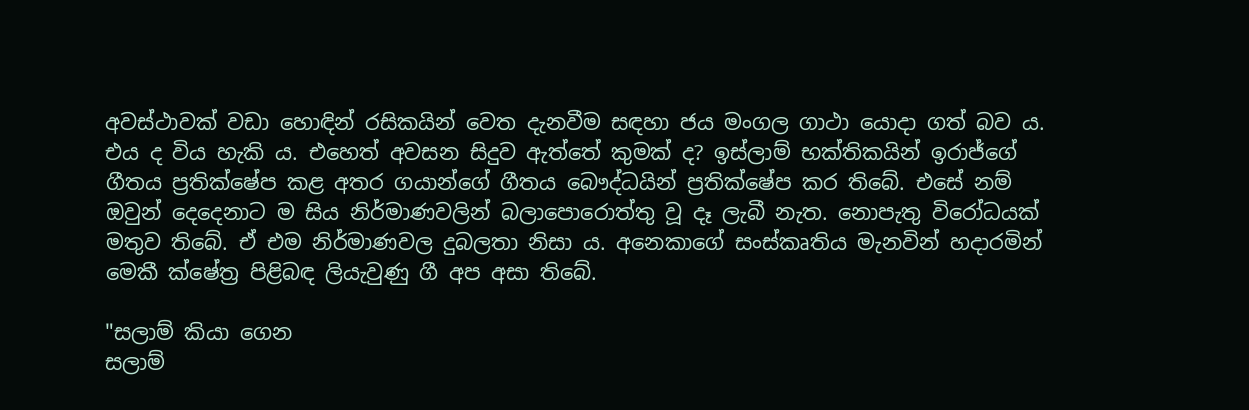අවස්ථාවක් වඩා හොඳින් රසිකයින් වෙත දැනවීම සඳහා ජය මංගල ගාථා යොදා ගත් බව ය. එය ද විය හැකි ය. එහෙත් අවසන සිදුව ඇත්තේ කුමක් ද? ඉස්ලාම් භක්තිකයින් ඉරාජ්ගේ ගීතය ප්‍රතික්ෂේප කළ අතර ගයාන්ගේ ගීතය බෞද්ධයින් ප්‍රතික්ෂේප කර තිබේ. එසේ නම් ඔවුන් දෙදෙනාට ම සිය නිර්මාණවලින් බලාපොරොත්තු වූ දෑ ලැබී නැත. නොපැතු විරෝධයක් මතුව තිබේ. ඒ එම නිර්මාණවල දුබලතා නිසා ය. අනෙකාගේ සංස්කෘතිය මැනවින් හදාරමින් මෙකී ක්ෂේත්‍ර පිළිබඳ ලියැවුණු ගී අප අසා තිබේ.

"සලාම් කියා ගෙන
සලාම්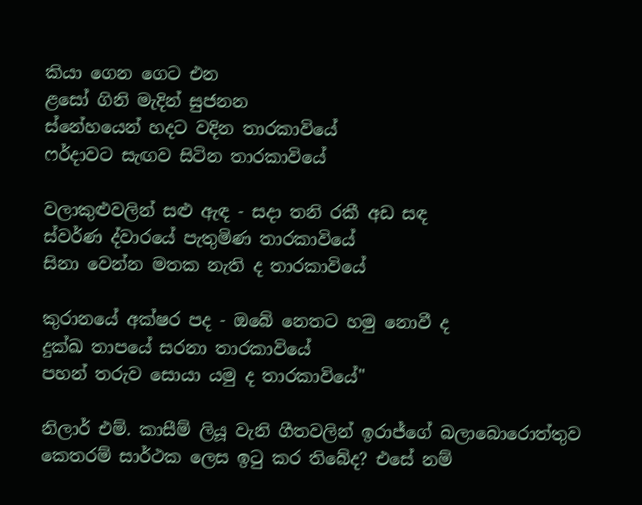කියා ගෙන ගෙට එන
ළසෝ ගිනි මැදින් සුජනන
ස්නේහයෙන් හදට වදින තාරකාවියේ
ෆර්දාවට සැඟව සිටින තාරකාවියේ

වලාකුළුවලින් සළු ඇඳ - සදා තනි රකී අඩ සඳ
ස්වර්ණ ද්වාරයේ පැතුමිණ තාරකාවියේ
සිනා වෙන්න මතක නැති ද තාරකාවියේ

කුරානයේ අක්ෂර පද - ඔබේ නෙතට හමු නොවී ද
දුක්ඛ තාපයේ සරනා තාරකාවියේ
පහන් තරුව සොයා යමු ද තාරකාවියේ"

නිලාර් එම්. කාසීම් ලියූ වැනි ගීතවලින් ඉරාජ්ගේ බලාබොරොත්තුව කෙතරම් සාර්ථක ලෙස ඉටු කර තිබේද? එසේ නම්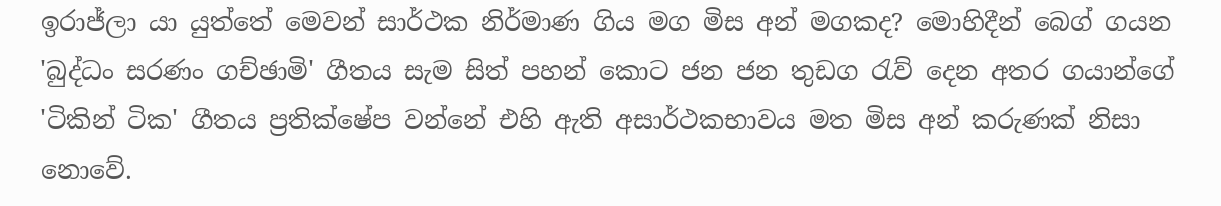ඉරාජ්ලා යා යුත්තේ මෙවන් සාර්ථක නිර්මාණ ගිය මග මිස අන් මගකද? මොහිදීන් බෙග් ගයන 'බුද්ධං සරණං ගච්ඡාමි' ගීතය සැම සිත් පහන් කොට ජන ජන තුඩග රැව් දෙන අතර ගයාන්ගේ 'ටිකින් ටික' ගීතය ප්‍රතික්ෂේප වන්නේ එහි ඇති අසාර්ථකභාවය මත මිස අන් කරුණක් නිසා නොවේ.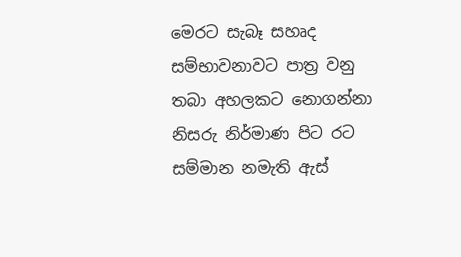මෙරට සැබෑ සහෘද සම්භාවනාවට පාත්‍ර වනු තබා අහලකට නොගන්නා නිසරු නිර්මාණ පිට රට සම්මාන නමැති ඇස්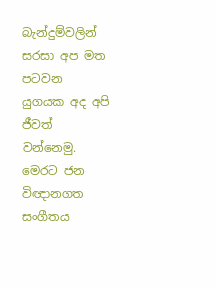බැන්දුම්වලින් සරසා අප මත පටවන යුගයක අද අපි ජීවත් වන්නෙමු. මෙරට ජන විඥානගත සංගීතය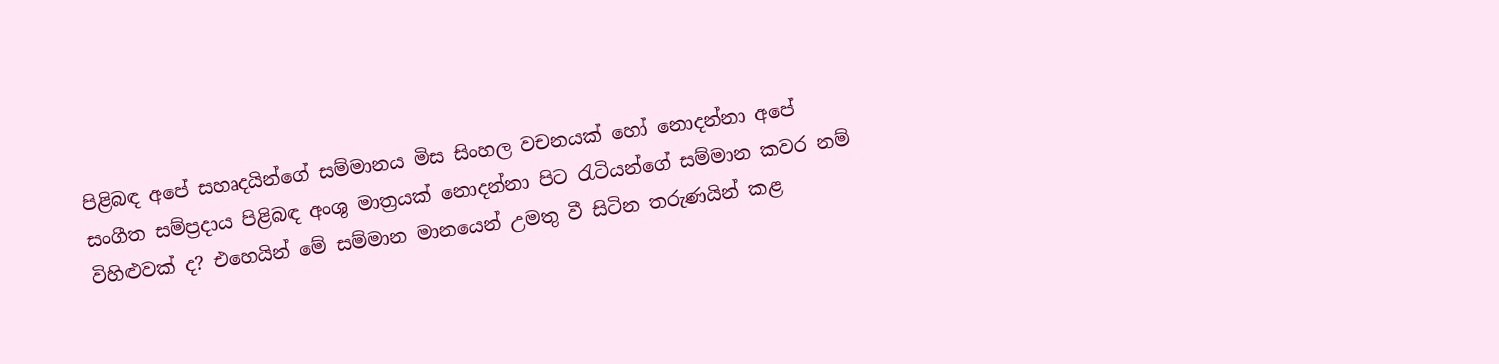පිළිබඳ අපේ සහෘදයින්ගේ සම්මානය මිස සිංහල වචනයක් හෝ නොදන්නා අපේ සංගීත සම්ප්‍රදාය පිළිබඳ අංශු මාත්‍රයක් නොදන්නා පිට රැටියන්ගේ සම්මාන කවර නම් විහිළුවක් ද? එහෙයින් මේ සම්මාන මානයෙන් උමතු වී සිටින තරුණයින් කළ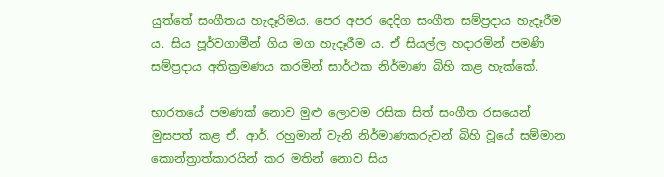යුත්තේ සංගීතය හැදෑරිමය. පෙර අපර දෙදිග සංගීත සම්ප්‍රදාය හැදෑරීම ය. සිය පූර්වගාමීන් ගිය මග හැදෑරීම ය. ඒ සියල්ල හදාරමින් පමණි සම්ප්‍රදාය අතික්‍රමණය කරමින් සාර්ථක නිර්මාණ බිහි කළ හැක්කේ.

භාරතයේ පමණක් නොව මුළු ලොවම රසික සිත් සංගීත රසයෙන් මුසපත් කළ ඒ. ආර්. රහුමාන් වැනි නිර්මාණකරුවන් බිහි වූයේ සම්මාන කොන්ත්‍රාත්කාරයින් කර මතින් නොව සිය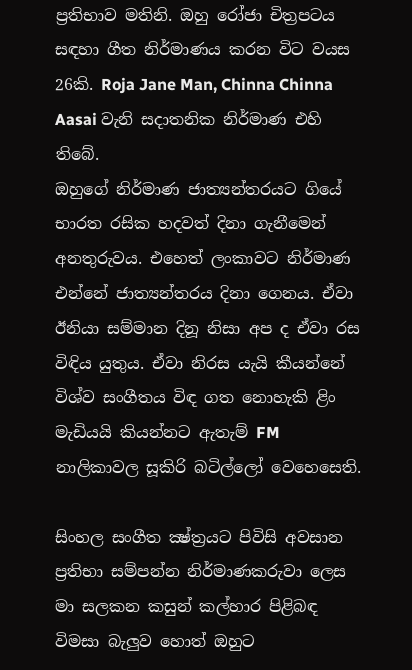ප්‍රතිභාව මතිනි. ඔහු රෝජා චිත්‍රපටය සඳහා ගීත නිර්මාණය කරන විට වයස 26කි. Roja Jane Man, Chinna Chinna Aasai වැනි සදාතනික නිර්මාණ එහි තිබේ.
ඔහුගේ නිර්මාණ ජාත්‍යන්තරයට ගියේ භාරත රසික හදවත් දිනා ගැනීමෙන් අනතුරුවය. එහෙත් ලංකාවට නිර්මාණ එන්නේ ජාත්‍යන්තරය දිනා ගෙනය. ඒවා ඊනියා සම්මාන දිනූ නිසා අප ද ඒවා රස විඳිය යුතුය. ඒවා නිරස යැයි කීයන්නේ විශ්ව සංගීතය විඳ ගත නොහැකි ළිං මැඩියයි කියන්නට ඇතැම් FM නාලිකාවල සූකිරි බටිල්ලෝ වෙහෙසෙති.

සිංහල සංගීත ක්‍ෂ්ත්‍රයට පිවිසි අවසාන ප්‍රතිභා සම්පන්න නිර්මාණකරුවා ලෙස මා සලකන කසුන් කල්හාර පිළිබඳ විමසා බැලුව හොත් ඔහුට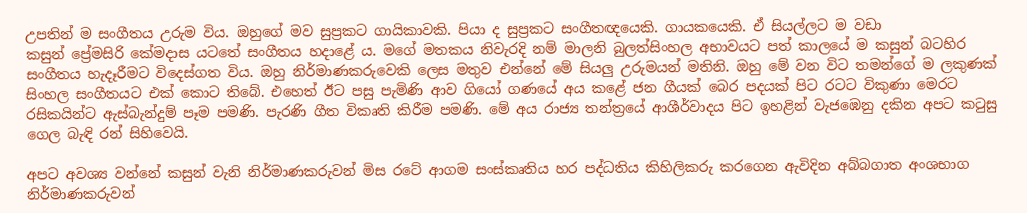උපතින් ම සංගීතය උරුම විය. ඔහුගේ මව සුප්‍රකට ගායිකාවකි. පියා ද සුප්‍රකට සංගීතඥයෙකි. ගායකයෙකි. ඒ සියල්ලට ම වඩා කසුන් ‍ප්‍රේමසිරි ‍කේමදාස යටතේ සංගීතය හදාළේ ය. මගේ මතකය නිවැරදි නම් මාලනි බුලත්සිංහල අභාවයට පත් කාලයේ ම කසුන් බටහිර සංගීතය හැදෑරීමට විදෙස්ගත විය. ඔහු නිර්මාණකරුවෙකි ලෙස මතුව එන්නේ මේ සියලු උරුමයන් මතිනි. ඔහු මේ වන විට තමන්ගේ ම ලකුණක් සිංහල සංගීතයට එක් කොට තිබේ. එහෙත් ඊට පසු පැමිණි ආව ගි‍යෝ ගණයේ අය කළේ ජන ගීයක් බෙර පදයක් පිට රටට විකුණා මෙරට රසිකයින්ට ඇස්බැන්දුම් පෑම පමණි. පැරණි ගීත විකෘති කිරීම පමණි. මේ අය රාජ්‍ය තන්ත්‍රයේ ආශීර්වාදය පිට ඉහළින් වැජඹෙනු දකින අපට කටුසු ගෙල බැඳි රන් සිහිවෙයි.

අපට අවශ්‍ය වන්නේ කසුන් වැනි නිර්මාණකරුවන් මිස රටේ ආගම සංස්කෘතිය හර පද්ධතිය කිහිලිකරු කරගෙන ඇවිදින අබ්බගාත අංශභාග නිර්මාණකරුවන්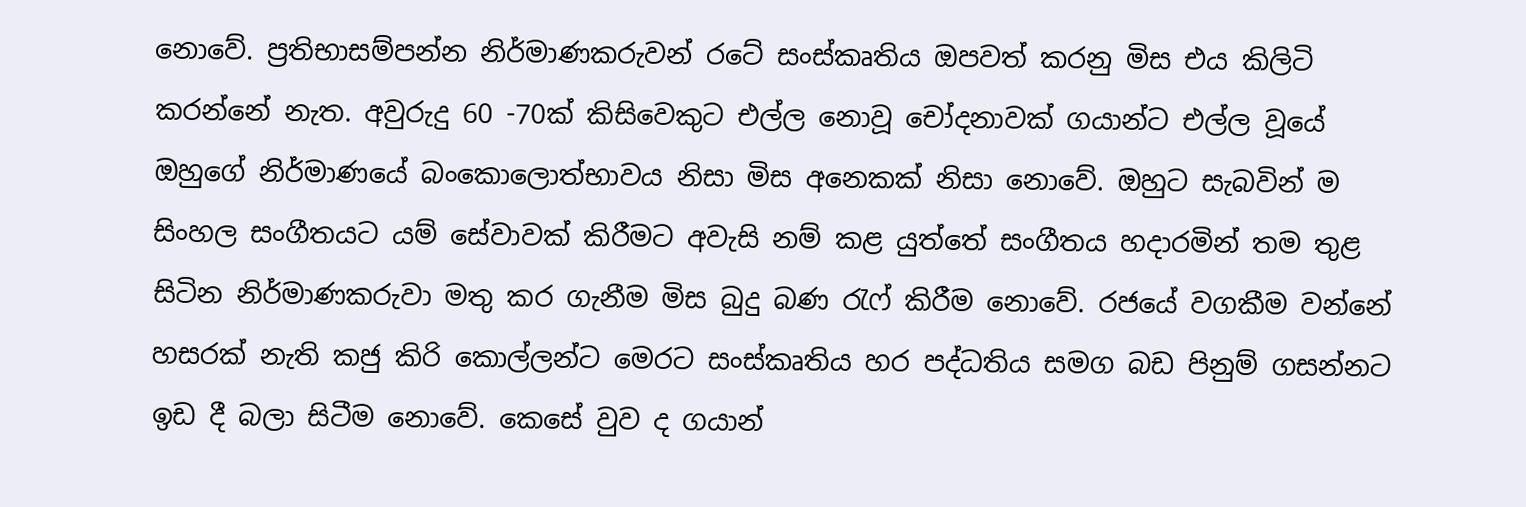නොවේ. ප්‍රතිභාසම්පන්න නිර්මාණකරුවන් රටේ සංස්කෘතිය ඔපවත් කරනු මිස එය කිලිටි කරන්නේ නැත. අවුරුදු 60 -70ක් කිසිවෙකුට එල්ල නොවූ චෝදනාවක් ගයාන්ට එල්ල වූයේ ඔහුගේ නිර්මාණයේ බංකොලොත්භාවය නිසා මිස අනෙකක් නිසා නොවේ. ඔහුට සැබවින් ම සිංහල සංගීතයට යම් සේවාවක් කිරීමට අවැසි නම් කළ යුත්තේ සංගීතය හදාරමින් තම තුළ සිටින නිර්මාණකරුවා මතු කර ගැනීම මිස බුදු බණ රැෆ් කිරීම නොවේ. රජයේ වගකීම වන්නේ හසරක් නැති කජු කිරි කොල්ලන්ට මෙරට සංස්කෘතිය හර පද්ධතිය සමග බඩ පිනුම් ගසන්නට ඉඩ දී බලා සිටීම නොවේ. කෙසේ වුව ද ගයාන්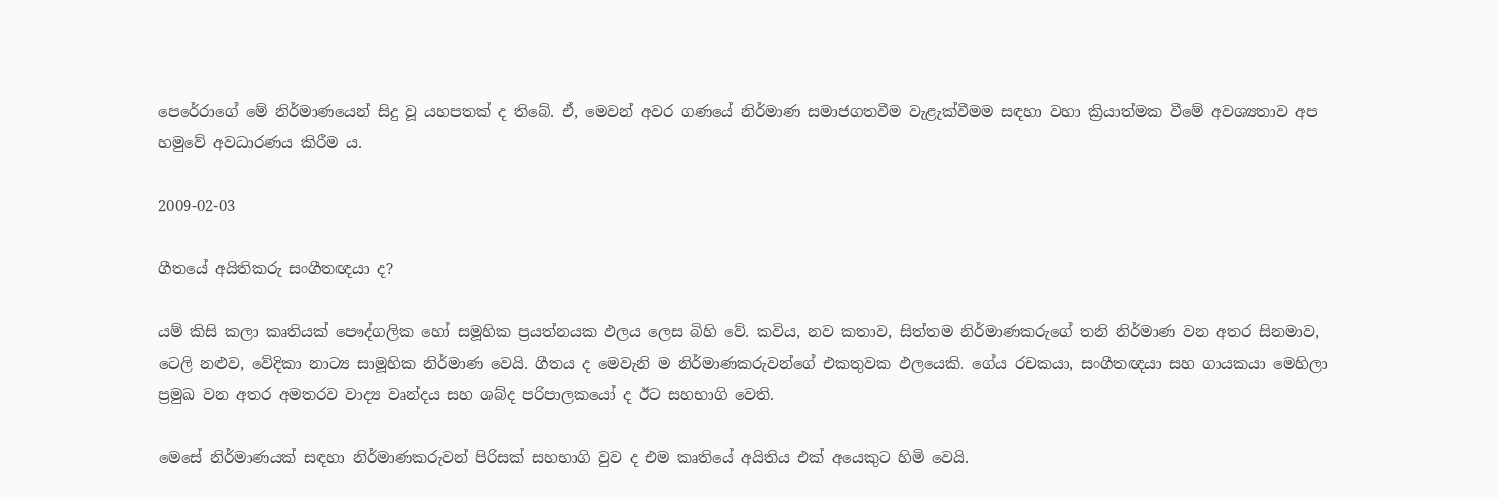පෙරේරාගේ මේ නිර්මාණයෙන් සිදු වූ යහපතක් ද තිබේ. ඒ, මෙවන් අවර ගණයේ නිර්මාණ සමාජගතවීම වැළැක්වීමම සඳහා වහා ක්‍රියාත්මක වීමේ අවශ්‍යතාව අප හමුවේ අවධාරණය කිරීම ය.

2009-02-03

ගීතයේ අයිතිකරු සංගීතඥයා ද?

යම් කිසි කලා කෘතියක් පෞද්ගලික හෝ සමූහික ප්‍රයත්නයක ඵලය ලෙස බිහි වේ. කවිය, නව කතාව, සිත්තම නිර්මාණකරුගේ තනි නිර්මාණ වන අතර සිනමාව, ටෙලි නළුව, වේදිකා නාට්‍ය සාමූහික නිර්මාණ වෙයි. ගීතය ද මෙවැනි ම නිර්මාණකරුවන්ගේ එකතුවක ඵලයෙකි. ගේය රචකයා, සංගීතඥයා සහ ගායකයා මෙහිලා ප්‍රමුඛ වන අතර අමතරව වාද්‍ය වෘන්දය සහ ශබ්ද පරිපාලකයෝ ද ඊට සහභාගි වෙති.

මෙසේ නිර්මාණයක් සඳහා නිර්මාණකරුවන් පිරිසක් සහභාගි වුව ද එම කෘතියේ අයිතිය එක් අයෙකුට හිමි වෙයි.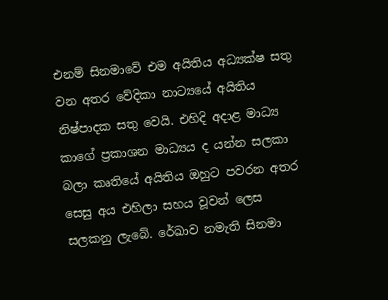එනම් සිනමාවේ එම අයිතිය අධ්‍යක්ෂ සතු වන අතර වේදිකා නාට්‍යයේ අයිතිය නිෂ්පාදක සතු වෙයි. එහිදි අදාළ මාධ්‍ය කාගේ ප්‍රකාශන මාධ්‍යය ද යන්න සලකා බලා කෘතියේ අයිතිය ඔහුට පවරන අතර සෙසු අය එහිලා සහය වූවන් ලෙස සලකනු ලැබේ. රේඛාව නමැති සිනමා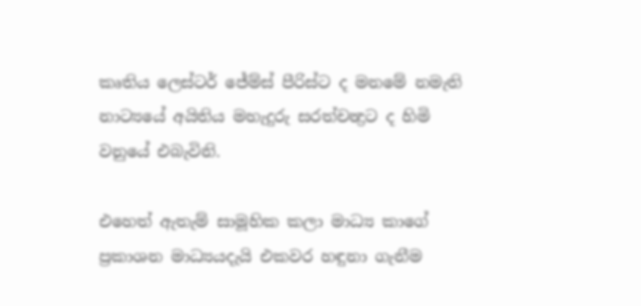කෘතිය ලෙස්ටර් ජේම්ස් පීරිස්ට ද මනමේ නමැති නාට්‍යයේ අයිතිය මහැදුරු සරත්චන්‍ද්‍රට ද හිමි වනුයේ එබැවිනි.

එහෙත් ඇතැම් සාමූහික කලා මාධ්‍ය කාගේ ප්‍රකාශන මාධ්‍යයදැයි එකවර හඳුනා ගැනීම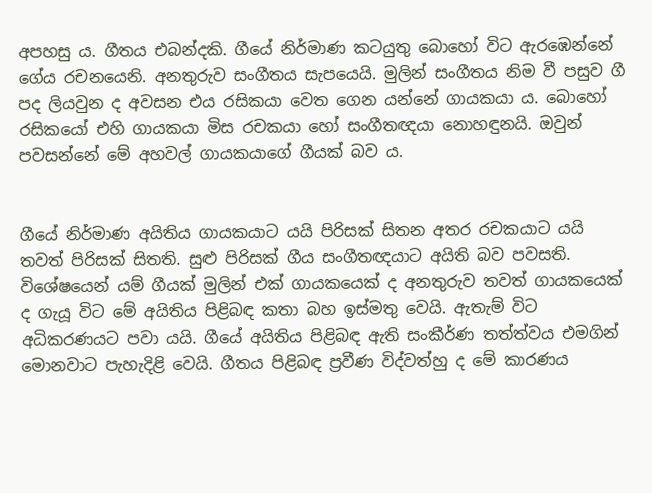අපහසු ය. ගීතය එබන්දකි. ගීයේ නිර්මාණ කටයුතු බොහෝ විට ඇරඹෙන්නේ ගේය රචනයෙනි. අනතුරුව සංගීතය සැපයෙයි. මුලින් සංගීතය නිම වී පසුව ගී පද ලියවුන ද අවසන එය රසිකයා වෙත ගෙන යන්නේ ගායකයා ය. බොහෝ රසිකයෝ එහි ගායකයා මිස රචකයා හෝ සංගීතඥයා නොහඳුනයි. ඔවුන් පවසන්නේ මේ අහවල් ගායකයාගේ ගීයක් බව ය.


ගීයේ නිර්මාණ අයිතිය ගායකයාට යයි පිරිසක් සිතන අතර රචකයාට යයි තවත් පිරිසක් සිතති. සුළු පිරිසක් ගීය සංගීතඥයාට අයිති බව පවසති. විශේෂයෙන් යම් ගීයක් මුලින් එක් ගායකයෙක් ද අනතුරුව තවත් ගායකයෙක් ද ගැයූ විට මේ අයිතිය පිළිබඳ කතා බහ ඉස්මතු වෙයි. ඇතැම් විට අධිකරණයට පවා යයි. ගීයේ අයිතිය පිළිබඳ ඇති සංකීර්ණ තත්ත්වය එමගින් මොනවාට පැහැදිළි වෙයි. ගීතය පිළිබඳ ප්‍රවීණ විද්වත්හු ද මේ කාරණය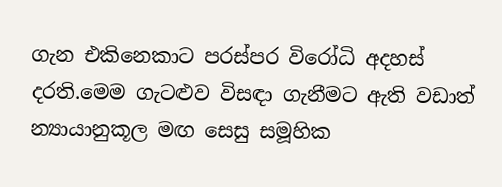ගැන එකිනෙකාට පරස්පර විරෝධි අදහස් දරති.මෙම ගැටළුව විසඳා ගැනීමට ඇති වඩාත් න්‍යායානුකූල මඟ සෙසු සමූහික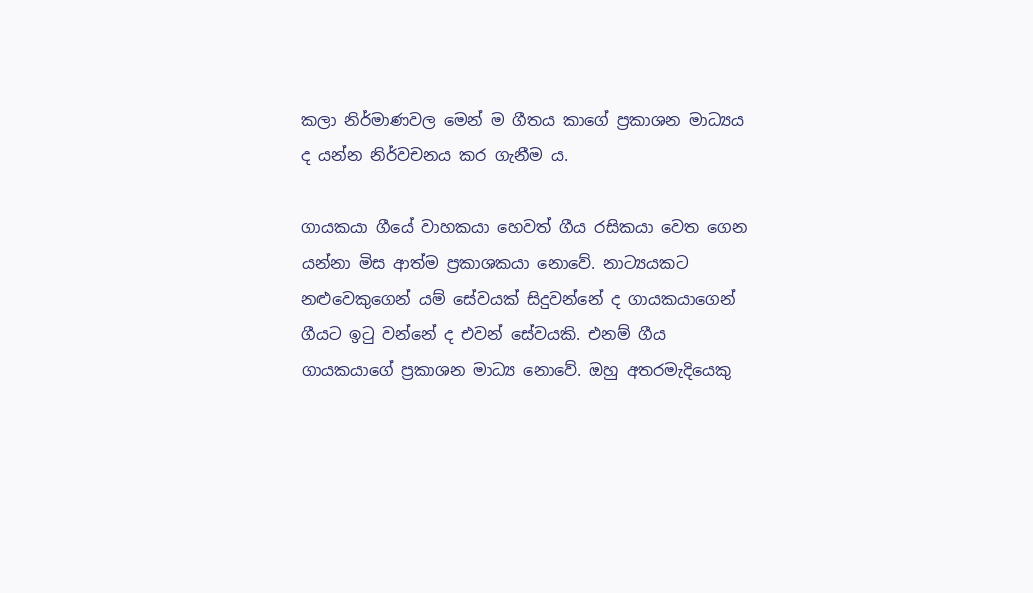කලා නිර්මාණවල මෙන් ම ගීතය කාගේ ප්‍රකාශන මාධ්‍යය ද යන්න නිර්වචනය කර ගැනීම ය.

ගායකයා ගීයේ වාහකයා හෙවත් ගීය රසිකයා වෙත ගෙන යන්නා මිස ආත්ම ප්‍රකාශකයා නොවේ. නාට්‍යයකට නළුවෙකුගෙන් යම් සේවයක් සිදුවන්නේ ද ගායකයාගෙන් ගීයට ඉටු වන්නේ ද එවන් සේවයකි. එනම් ගීය ගායකයාගේ ප්‍රකාශන මාධ්‍ය නොවේ. ඔහු අතරමැදියෙකු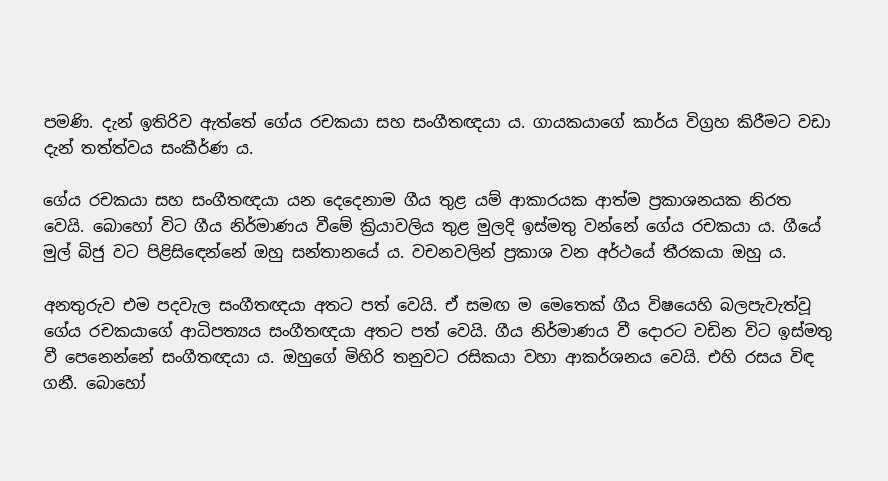පමණි. දැන් ඉතිරිව ඇත්තේ ගේය රචකයා සහ සංගීතඥයා ය. ගායකයාගේ කාර්ය විග්‍රහ කිරීමට වඩා දැන් තත්ත්වය සංකීර්ණ ය.

ගේය රචකයා සහ සංගීතඥයා යන දෙදෙනාම ගීය තුළ යම් ආකාරයක ආත්ම ප්‍රකාශනයක නිරත වෙයි. බොහෝ විට ගීය නිර්මාණය වීමේ ක්‍රියාවලිය තුළ මුලදි ඉස්මතු වන්නේ ගේය රචකයා ය. ගීයේ මුල් බිජු වට පිළිසි‍ඳෙන්නේ ඔහු සන්තානයේ ය. වචනවලින් ප්‍රකාශ වන අර්ථයේ තීරකයා ඔහු ය.

අනතුරුව එම පදවැල සංගීතඥයා අතට පත් වෙයි. ඒ සමඟ ම මෙතෙක් ගීය විෂයෙහි බලපැවැත්වූ ගේය රචකයාගේ ආධිපත්‍යය සංගීතඥයා අතට පත් වෙයි. ගීය නිර්මාණය වී දොරට වඩින විට ඉස්මතු වී පෙනෙන්නේ සංගීතඥයා ය. ඔහුගේ මිහිරි තනුවට රසිකයා වහා ආකර්ශනය වෙයි. එහි රසය විඳ ගනී. බොහෝ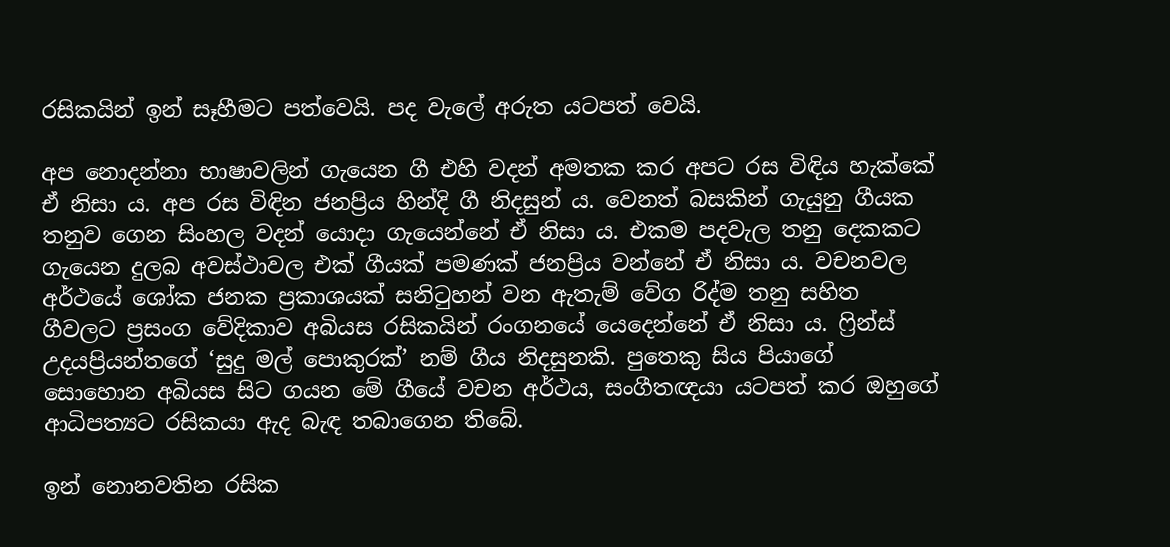රසිකයින් ඉන් සෑහීමට පත්වෙයි. පද වැලේ අරුත යටපත් වෙයි.

අප නොදන්නා භාෂාවලින් ගැයෙන ගී එහි වදන් අමතක කර අපට රස විඳිය හැක්කේ ඒ නිසා ය. අප රස විඳින ජනප්‍රිය හින්දි ගී නිදසුන් ය. වෙනත් බසකින් ගැයුනු ගීයක තනුව ගෙන සිංහල වදන් යොදා ගැයෙන්නේ ඒ නිසා ය. එකම පදවැල තනු දෙකකට ගැයෙන දුලබ අවස්ථාවල එක් ගීයක් පමණක් ජනප්‍රිය වන්නේ ඒ නිසා ය. වචනවල අර්ථයේ ශෝක ජනක ප්‍රකාශයක් සනිටුහන් වන ඇතැම් වේග රිද්ම තනු සහිත ගීවලට ප්‍රසංග වේදිකාව අබියස රසිකයින් රංගනයේ යෙදෙන්නේ ඒ නිසා ය. ෆ්‍රින්ස් උදයප්‍රියන්තගේ ‘සුදු මල් පොකුරක්’ නම් ගීය නිදසුනකි. පුතෙකු සිය පියාගේ සොහොන අබියස සිට ගයන මේ ගීයේ වචන අර්ථය, සංගීතඥයා යටපත් කර ඔහුගේ ආධිපත්‍යට රසිකයා ඇද බැඳ තබාගෙන තිබේ.

ඉන් නොනවතින රසික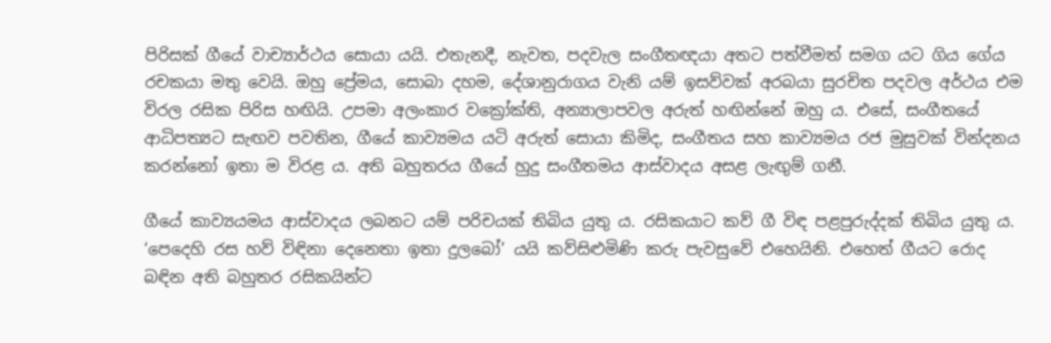පිරිසක් ගීයේ වාච්‍යාර්ථය සොයා යයි. එතැනදී, නැවත, පදවැල සංගීතඥයා අතට පත්වීමත් සමග යට ගිය ගේය රචකයා මතු වෙයි. ඔහු ප්‍රේමය, සොබා දහම, දේශානුරාගය වැනි යම් ඉසව්වක් අරබයා සුරචිත පදවල අර්ථය එම විරල රසික පිරිස හඟියි. උපමා අලංකාර වක්‍රෝක්ති, අන්‍යාලාපවල අරුත් හඟින්නේ ඔහු ය. එසේ, සංගීතයේ ආධිපත්‍යට සැඟව පවතින, ගීයේ කාව්‍යමය යටි අරුත් සොයා කිමිද, සංගීතය සහ කාව්‍යමය රජ මුසුවක් වින්දනය කරන්නෝ ඉතා ම විරළ ය. අති බහුතරය ගීයේ හුදු සංගීතමය ආස්වාදය අසළ ලැඟුම් ගනී.

ගීයේ කාව්‍යයමය ආස්වාදය ලබනට යම් පරිචයක් තිබිය යුතු ය. රසිකයාට කව් ගී විඳ පළපුරුද්දක් තිබිය යුතු ය. ‘පෙදෙහි රස හව් විඳිනා දෙනෙතා ඉතා දුලබෝ’ යයි කව්සිළුමිණි කරු පැවසුවේ එහෙයිනි. එහෙත් ගීයට රොද බඳින අති බහුතර රසිකයින්ට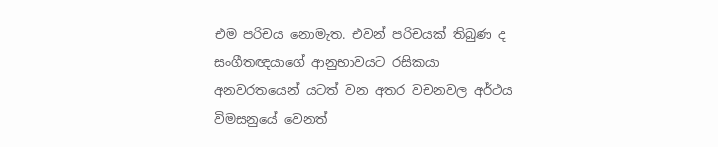එම පරිචය නොමැත. එවන් පරිචයක් තිබුණ ද සංගීතඥයාගේ ආනුභාවයට රසිකයා අනවරතයෙන් යටත් වන අතර වචනවල අර්ථය විමසනුයේ වෙනත්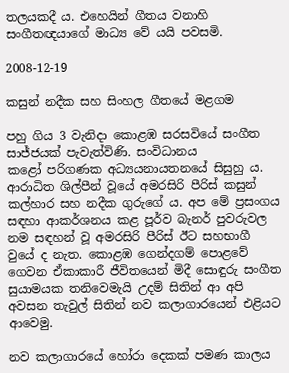තලයකදී ය. එහෙයින් ගීතය වනාහි සංගීතඥයාගේ මාධ්‍ය වේ යයි පවසමි.

2008-12-19

කසුන් නදීක සහ සිංහල ගීතයේ මළගම

පහු ගිය 3 වැනිදා කොළඹ සරසවියේ සංගීත සාජ්ජයක් පැවැත්විණි. සංවිධානය කළෝ ‍පරිගණක අධ්‍යයනායතනයේ සිසුහු ය. ආරාධිත ශිල්පීන් වූයේ අමරසිරි පීරිස් කසුන් කල්හාර සහ නදීක ගුරුගේ ය. අප මේ ප්‍රසංගය සඳහා ආකර්ශනය කළ පූර්ව බැනර් පුවරුවල නම සඳහන් වූ අමරසිරි පීරිස් ඊට සහභාගී වුයේ ද නැත. කොළඹ ගෙන්දගම් පොළවේ ගෙවන ඒකාකාරී ජීවිතයෙන් මිදී සොඳුරු සංගීත සුයාමයක තනිවෙමැයි උදම් සිතින් ආ අපි අවසන තැවුල් සිතින් නව කලාගාරයෙන් එළියට ආවෙමු.

නව කලාගාරයේ හෝරා දෙකක් පමණ කාලය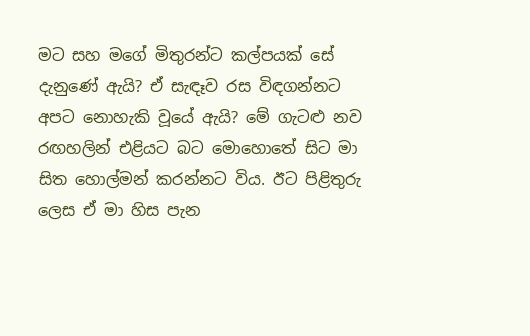මට සහ මගේ මිතුරන්ට කල්පයක් සේ දැනුණේ ඇයි? ඒ සැඳෑව රස විඳගන්නට අපට නොහැකි වූයේ ඇයි? මේ ගැටළු නව රඟහලින් එළියට බට මොහොතේ සිට මා සිත හොල්මන් කරන්නට විය. ඊට පිළිතුරු ලෙස ඒ මා හිස පැන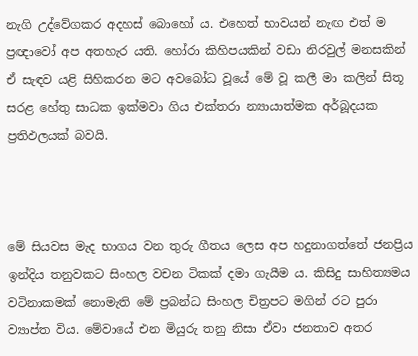නැගි උද්වේගකර අදහස් බොහෝ ය. එහෙත් භාවයන් නැඟ එත් ම ප්‍රඥාවෝ අප අතහැර යති. හෝරා කිහිපයකින් වඩා නිරවුල් මනසකින් ඒ සැඳව යළි සිහිකරන මට අවබෝධ වූයේ මේ වූ කලී මා කලින් සිතූ සරළ හේතු සාධක ඉක්මවා ගිය එක්තරා න්‍යායාත්මක අර්බූදයක ප්‍රතිඵලයක් බවයි.



මේ සියවස මැද භාගය වන තුරු ගීතය ලෙස අප හදුනාගත්තේ ජනප්‍රිය ඉන්දිය තනුවකට සිංහල වචන ටිකක් දමා ගැයීම ය. කිසිදු සාහිත්‍යමය වටිනාකමක් නොමැති මේ ප්‍රබන්ධ සිංහල චිත්‍රපට මගින් රට පුරා ව්‍යාප්ත විය. මේවායේ එන මියුරු තනු නිසා ඒවා ජනතාව අතර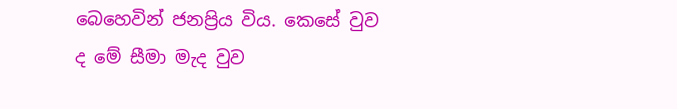බෙහෙවින් ජනප්‍රිය විය. කෙසේ වුව ද මේ සීමා මැද වුව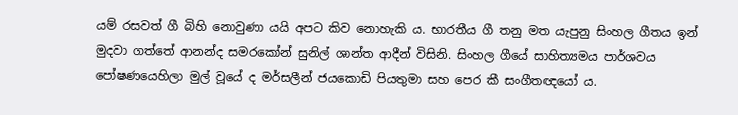යම් රසවත් ගී බිහි නොවුණා යයි අපට කිව නොහැකි ය. භාරතීය ගී තනු මත යැපුනු සිංහල ගීතය ඉන් මුදවා ගත්තේ ආනන්ද සමරකෝන් සුනිල් ශාන්ත ආදීන් විසිනි. සිංහල ගීයේ සාහිත්‍යමය පාර්ශවය පෝෂණයෙහිලා මුල් වූයේ ද මර්සලීන් ජයකොඩි පියතුමා සහ පෙර කී සංගීතඥයෝ ය.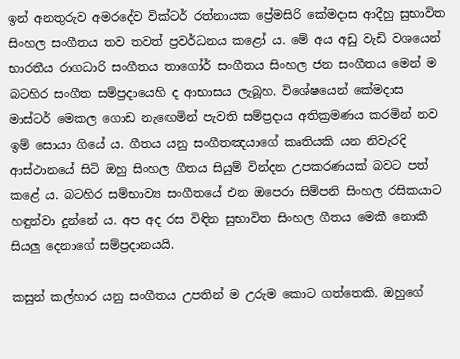ඉන් අනතුරුව අමරදේව වික්ටර් රත්නායක ප්‍රේමසිරි කේමදාස ආදීහු සුභාවිත සිංහල සංගීතය තව තවත් ප්‍රවර්ධනය කළෝ ය. මේ අය අඩු වැඩි වශයෙන් භාරතීය රාගධාරි සංගීතය තාගෝර් සංගීතය සිංහල ජන සංගීතය මෙන් ම බටහිර සංගීත සම්ප්‍රදායෙහි ද ආභාසය ලැබූහ. විශේෂයෙන් කේමදාස මාස්ටර් මෙකල ගොඩ නැ‍ඟෙමින් පැවති සම්ප්‍රදාය අතික්‍රමණය කරමින් නව ඉම් සොයා ගියේ ය. ගීතය යනු සංගීතඤයාගේ කෘතියකි යන නිවැරදි ආස්ථානයේ සිටි ඔහු සිංහල ගීතය සියුම් වින්දන උපකරණයක් බවට පත් කළේ ය. බටහිර සම්භාව්‍ය සංගීතයේ එන ඔපෙරා සිම්පනි සිංහල රසිකයාට හඳුන්වා දුන්නේ ය. අප අද රස විඳින සුභාවිත සිංහල ගීතය මෙකී නොකී සියලු දෙනාගේ සම්ප්‍රදානයයි.

කසුන් කල්හාර යනු සංගීතය උපතින් ම උරුම කොට ගත්තෙකි. ඔහුගේ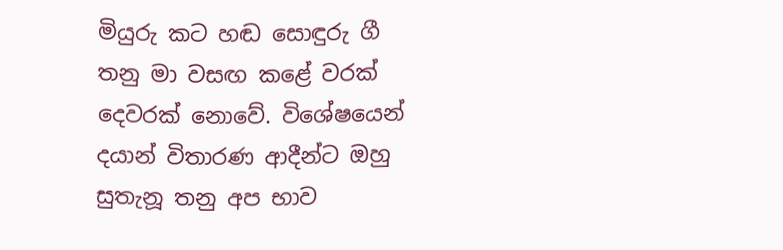මියුරු කට හඬ සොඳුරු ගී තනු මා වසඟ කළේ වරක් දෙවරක් නොවේ. විශේෂයෙන් දයාන් විතාරණ ආදීන්ට ඔහු සුතැනූ තනු අප භාව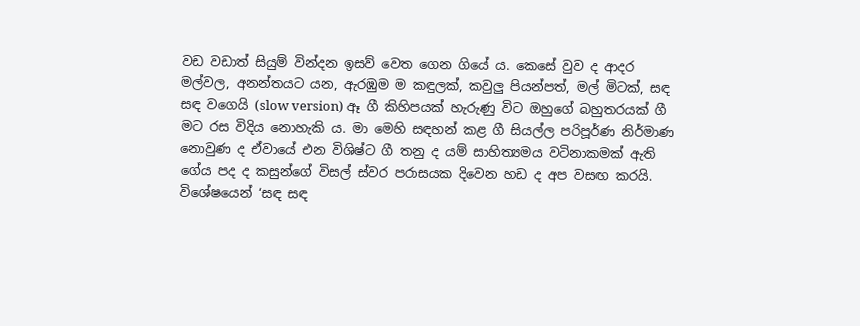වඩ වඩාත් සියුම් වින්දන ඉසව් වෙත ගෙන ගියේ ය. කෙසේ වුව ද ආදර මල්වල, අනන්තයට යන, ඇරඹුම ම කඳුලක්, කවුලු පියන්පත්, මල් මිටක්, සඳ සඳ වගෙයි (slow version) ඈ ගී කිහිපයක් හැරුණු විට ඔහුගේ බහුතරයක් ගී මට රස විදිය නොහැකි ය. මා මෙහි සඳහන් කළ ගී සියල්ල පරිපූර්ණ නිර්මාණ නොවුණ ද ඒවායේ එන විශිෂ්ට ගී තනු ද යම් සාහිත්‍යමය වටිනාකමක් ඇති ගේය පද ද කසුන්ගේ විසල් ස්වර පරාසයක දිවෙන හඩ ද අප වසඟ කරයි. විශේෂයෙන් ‘සඳ සඳ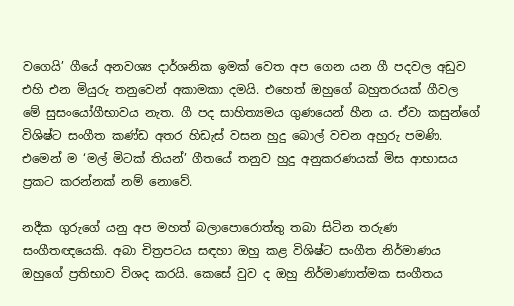වගෙයි’ ගීයේ අනවශ්‍ය දාර්ශනික ඉමක් වෙත අප ගෙන යන ගී පදවල අඩුව එහි එන මියුරු තනුවෙන් අකාමකා දමයි. එහෙත් ඔහුගේ බහුතරයක් ගීවල මේ සුසංයෝගීභාවය නැත. ගී පද සාහිත්‍යමය ගුණයෙන් හීන ය. ඒවා කසුන්ගේ විශිෂ්ට සංගීත කණ්ඩ අතර හිඩැස් වසන හුදු බොල් වචන අහුරු පමණි. එමෙන් ම ‘මල් මිටක් තියන්’ ගීතයේ තනුව හුදු අනුකරණයක් මිස ආභාසය ප්‍රකට කරන්නක් නම් නොවේ.

නදීක ගුරුගේ යනු අප මහත් බලාපොරොත්තු තබා සිටින තරුණ සංගීතඥයෙකි. අබා චිත්‍රපටය සඳහා ඔහු කළ විශිෂ්ට සංගීත නිර්මාණය ඔහුගේ ප්‍රතිභාව විශද කරයි. කෙසේ වුව ද ඔහු නිර්මාණාත්මක සංගීතය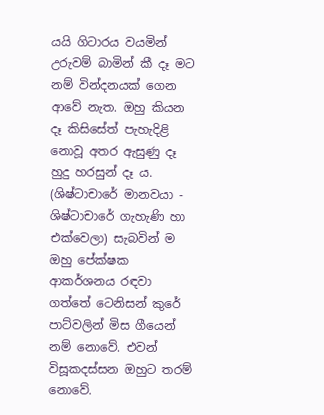යයි ගිටාරය වයමින් උරුවම් බාමින් කී දෑ මට නම් වින්දනයක් ගෙන ආවේ නැත. ඔහු කියන දෑ කිසිසේත් පැහැදිළි නොවූ අතර ඇසුණු දෑ හුදු හරසුන් දෑ ය. (ශිෂ්ටාචාරේ මානවයා - ශිෂ්ටාචාරේ ගැහැණි හා එක්වෙලා) සැබවින් ම ඔහු පේක්ෂක ආකර්ශනය රඳවා ගත්තේ ටෙනිසන් කුරේ පාට්වලින් මිස ගීයෙන් නම් නොවේ. එවන් විසූකදස්සන ඔහුට තරම් නොවේ.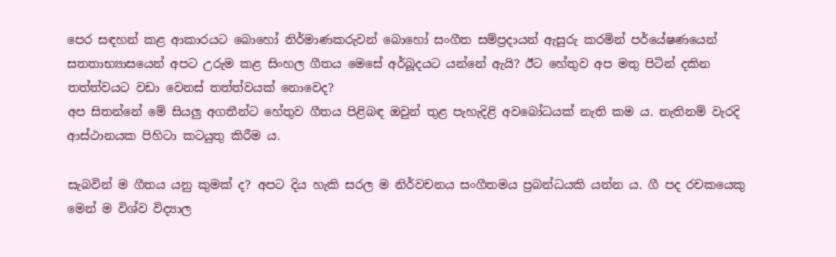පෙර සඳහන් කළ ආකාරයට බොහෝ නිර්මාණකරුවන් බොහෝ සංගීත සම්ප්‍රදායන් ඇසුරු කරමින් පර්යේෂණයෙන් සතතාභ්‍යාසයෙන් අපට උරුම කළ සිංහල ගීතය මෙසේ අර්බූදයට යන්නේ ඇයි? ඊට හේතුව අප මතු පිටින් දකින තත්ත්වයට වඩා වෙනස් තත්ත්වයක් නොවෙද?
අප සිතන්නේ මේ සියලු අගතීන්ට හේතුව ගීතය පිළිබඳ ඔවුන් තුළ පැහැදිළි අවබෝධයක් නැති කම ය. නැතිනම් වැරදි ආස්ථානයක පිහිටා කටයුතු කිරීම ය.

සැබවින් ම ගීතය යනු කුමක් ද? අපට දිය හැකි සරල ම නිර්වචනය සංගීතමය ප්‍රබන්ධයකි යන්න ය. ගී පද රචකයෙකු මෙන් ම විශ්ව විද්‍යාල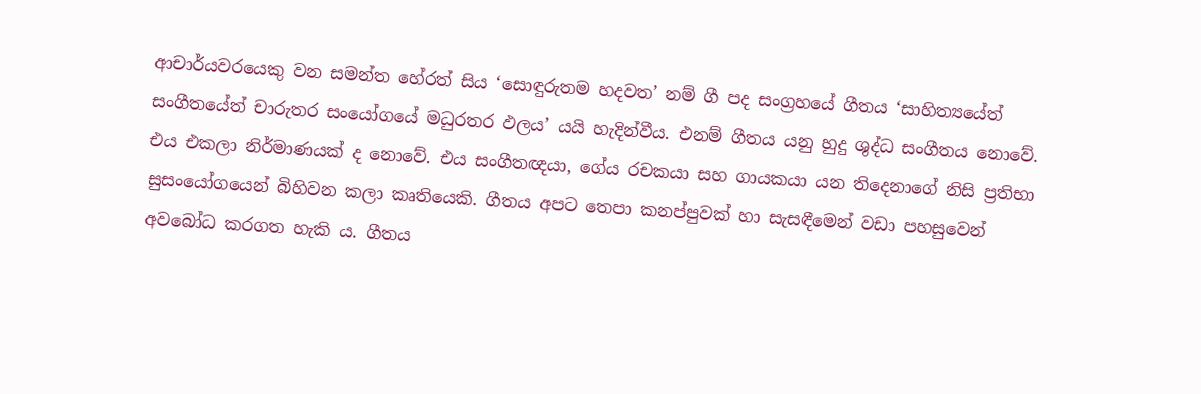ආචාර්යවරයෙකු වන සමන්ත හේරත් සිය ‘සොඳුරුතම හදවත’ නම් ගී පද සංග්‍රහයේ ගීතය ‘සාහිත්‍යයේත් සංගීතයේත් චාරුතර සංයෝගයේ මධුරතර ඵලය’ යයි හැදින්වීය. එනම් ගීතය යනු හුදු ශුද්ධ සංගීතය නොවේ. එය එකලා නිර්මාණයක් ද නොවේ. එය සංගීතඥයා, ගේය රචකයා සහ ගායකයා යන තිදෙනාගේ නිසි ප්‍රතිභා සුසංයෝගයෙන් බිහිවන කලා කෘතියෙකි. ගීතය අපට තෙපා කනප්පුවක් හා සැසඳීමෙන් වඩා පහසුවෙන් අවබෝධ කරගත හැකි ය. ගීතය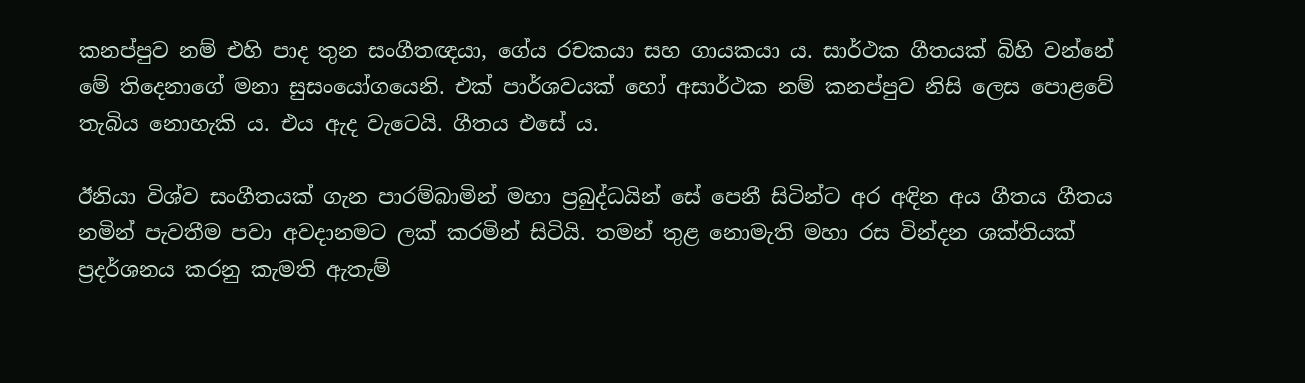කනප්පුව නම් එහි පාද තුන සංගීතඥයා, ගේය රචකයා සහ ගායකයා ය. සාර්ථක ගීතයක් බිහි වන්නේ මේ තිදෙනාගේ මනා සුසංයෝගයෙනි. එක් පාර්ශවයක් හෝ අසාර්ථක නම් කනප්පුව නිසි ලෙස පොළවේ තැබිය නොහැකි ය. එය ඇද වැටෙයි. ගීතය එසේ ය.

ඊනියා විශ්ව සංගීතයක් ගැන පාරම්බාමින් මහා ප්‍රබුද්ධයින් සේ පෙනී සිටින්ට අර අඳින අය ගීතය ගීතය නමින් පැවතීම පවා අවදානමට ලක් කරමින් සිටියි. තමන් තුළ නොමැති මහා රස වින්දන ශක්තියක් ප්‍රදර්ශනය කරනු කැමති ඇතැම්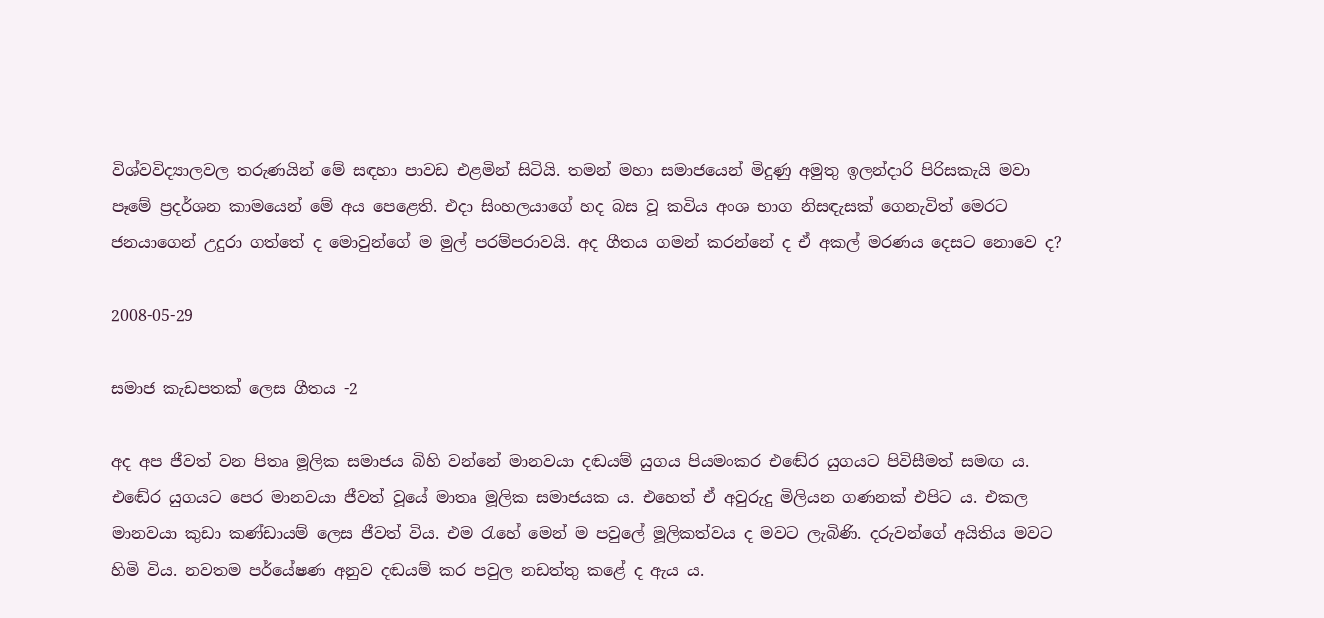විශ්වවිද්‍යාලවල තරුණයින් මේ සඳහා පාවඩ එළමින් සිටියි. තමන් මහා සමාජයෙන් මිදුණු අමුතු ඉලන්දාරි පිරිසකැයි මවා පෑමේ ප්‍රදර්ශන කාමයෙන් මේ අය පෙළෙති. එදා සිංහලයාගේ හද බස වූ කවිය අංශ භාග නිසඳැසක් ගෙනැවිත් මෙරට ජනයාගෙන් උදුරා ගත්තේ ද මොවුන්ගේ ම මුල් පරම්පරාවයි. අද ගීතය ගමන් කරන්නේ ද ඒ අකල් මරණය දෙසට නොවෙ ද?

2008-05-29

සමාජ කැඩපතක් ලෙස ගීතය -2

අද අප ජීවත් වන පිතෘ මූලික සමාජය බිහි වන්නේ මානවයා දඬයම් යුගය පියමංකර එ‍ඬේර යුගයට පිවිසීමත් සමඟ ය. එ‍ඬේර යුගයට පෙර මානවයා ජීවත් වූයේ මාතෘ මූලික සමාජයක ය. එහෙත් ඒ අවුරුදු මිලියන ගණනක් එපිට ය. එකල මානවයා කුඩා කණ්ඩායම් ලෙස ජීවත් විය. එම රැහේ මෙන් ම පවුලේ මූලිකත්වය ද මවට ලැබිණි. දරුවන්ගේ අයිතිය මවට හිමි විය. නවතම පර්යේෂණ අනුව දඬයම් කර පවුල නඩත්තු කළේ ද ඇය ය.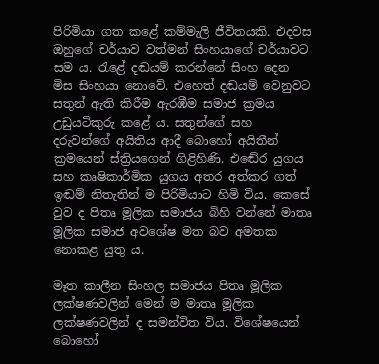පිරිමියා ගත කළේ කම්මැලි ජීවිතයකි. එදවස ඔහුගේ චර්යාව වත්මන් සිංහයාගේ චර්යාවට සම ය. රැළේ දඬයම් කරන්නේ සිංහ දෙන මිස සිංහයා නොවේ. එහෙත් දඬයම් වෙනුවට සතුන් ඇති කිරීම ඇරඹීම සමාජ ක්‍රමය උඩුයටිකුරු කළේ ය. සතුන්ගේ සහ දරුවන්ගේ අයිතිය ආදී බොහෝ අයිතීන් ක්‍රමයෙන් ස්ත්‍රියගෙන් ගිළිහිණි. එ‍ඬේර යුගය සහ කෘෂිකාර්මික යුගය අතර අත්කර ගත් ඉඬම් නිතැතින් ම පිරිමියාට හිමි විය. කෙසේ වුව ද පිතෘ මූලික සමාජය බිහි වන්නේ මාතෘ මූලික සමාජ අවශේෂ මත බව අමතක නොකළ යුතු ය.

මෑත කාලීන සිංහල සමාජය පිතෘ මූලික ලක්ෂණවලින් මෙන් ම මාතෘ මූලික ලක්ෂණවලින් ද සමන්විත විය. විශේෂයෙන් බොහෝ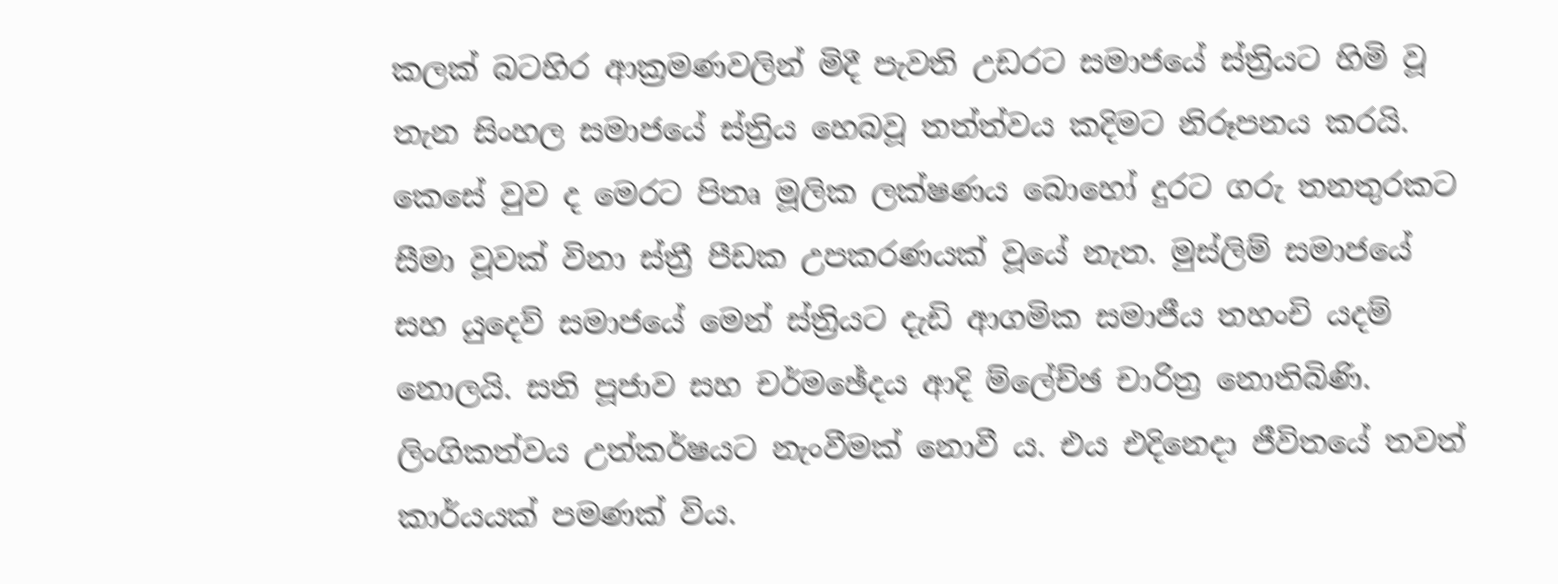කලක් බටහිර ආක්‍රමණවලින් මිදී පැවති උඩරට සමාජයේ ස්ත්‍රියට හිමි වූ තැන සිංහල සමාජයේ ස්ත්‍රිය හෙබවූ තත්ත්වය කදිමට නිරූපනය කරයි. කෙසේ වුව ද මෙරට පිතෘ මූලික ලක්ෂණය බොහෝ දුරට ගරු තනතුරකට සීමා වූවක් විනා ස්ත්‍රී පීඩක උපකරණයක් වූයේ නැත. මුස්ලිම් සමාජයේ සහ යුදෙව් සමාජයේ මෙන් ස්ත්‍රියට දැඩි ආගමික සමාජීය තහංචි යදම් නොලයි. සති පූජාව සහ චර්මඡේදය ආදි ම්ලේච්ඡ චාරිත්‍ර නොතිබිණි. ලිංගිකත්වය උත්කර්ෂයට නැංවීමක් නොවී ය. එය එදිනෙදා ජීවිතයේ තවත් කාර්යයක් පමණක් විය.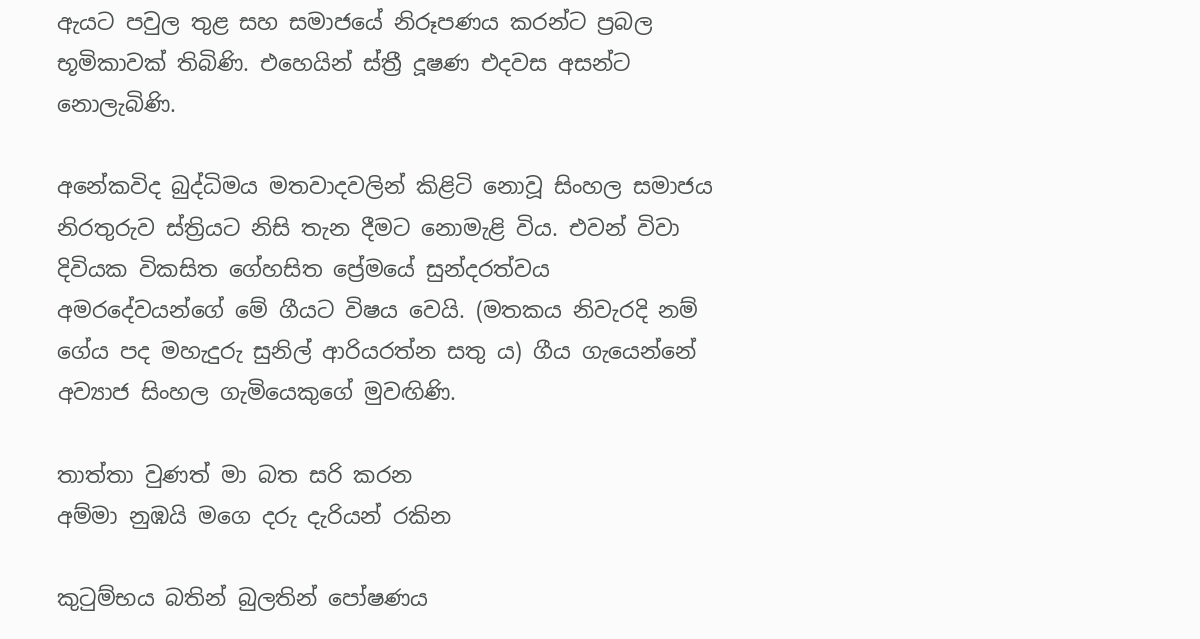ඇයට පවුල තුළ සහ සමාජයේ නිරූපණය කරන්ට ප්‍රබල භූමිකාවක් තිබිණි. එහෙයින් ස්ත්‍රී දූෂණ එදවස අසන්ට නොලැබිණි.

අනේකවිද බුද්ධිමය මතවාදවලින් කිළිටි නොවූ සිංහල සමාජය නිරතුරුව ස්ත්‍රියට නිසි තැන දීමට නොමැළි විය. එවන් විවා දිවියක විකසිත ගේහසිත ප්‍රේමයේ සුන්දරත්වය අමරදේවයන්ගේ මේ ගීයට විෂය වෙයි. (මතකය නිවැරදි නම් ගේය පද මහැදුරු සුනිල් ආරියරත්න සතු ය) ගීය ගැයෙන්නේ අව්‍යාජ සිංහල ගැමියෙකුගේ මුවඟිණි.

තාත්තා වුණත් මා බත සරි කරන
අම්මා නුඹයි මගෙ දරු දැරියන් රකින

කුටුම්භය බතින් බුලතින් පෝෂණය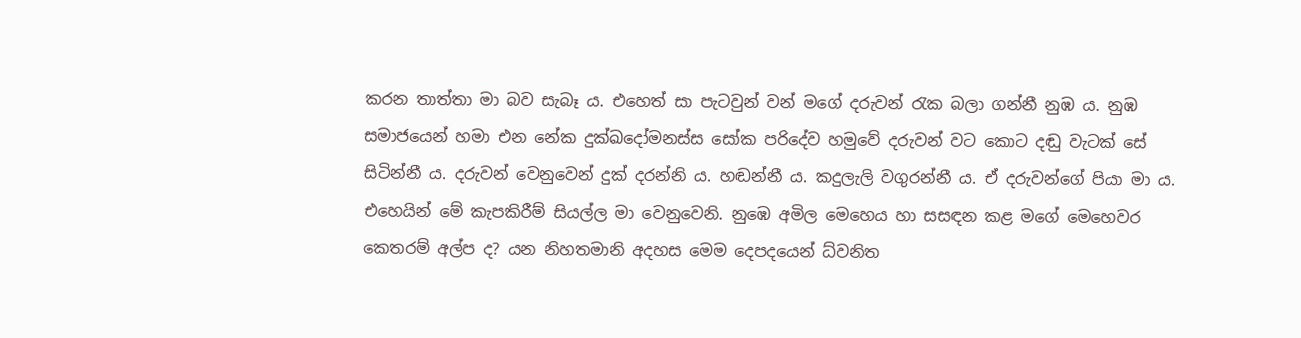කරන තාත්තා මා බව සැබෑ ය. එහෙත් සා පැටවුන් වන් මගේ දරුවන් රැක බලා ගන්නී නුඹ ය. නුඹ සමාජයෙන් හමා එන නේක දුක්ඛදෝමනස්ස සෝක පරිදේව හමුවේ දරුවන් වට කොට දඬු වැටක් සේ සිටින්නී ය. දරුවන් වෙනුවෙන් දුක් දරන්නි ය. හඬන්නී ය. කදුලැලි වගුරන්නී ය. ඒ දරුවන්ගේ පියා මා ය. එහෙයින් මේ කැපකිරීම් සියල්ල මා වෙනුවෙනි. නුඹෙ අමිල මෙහෙය හා සසඳන කළ මගේ මෙහෙවර කෙතරම් අල්ප ද? යන නිහතමානි අදහස මෙම දෙපදයෙන් ධ්වනිත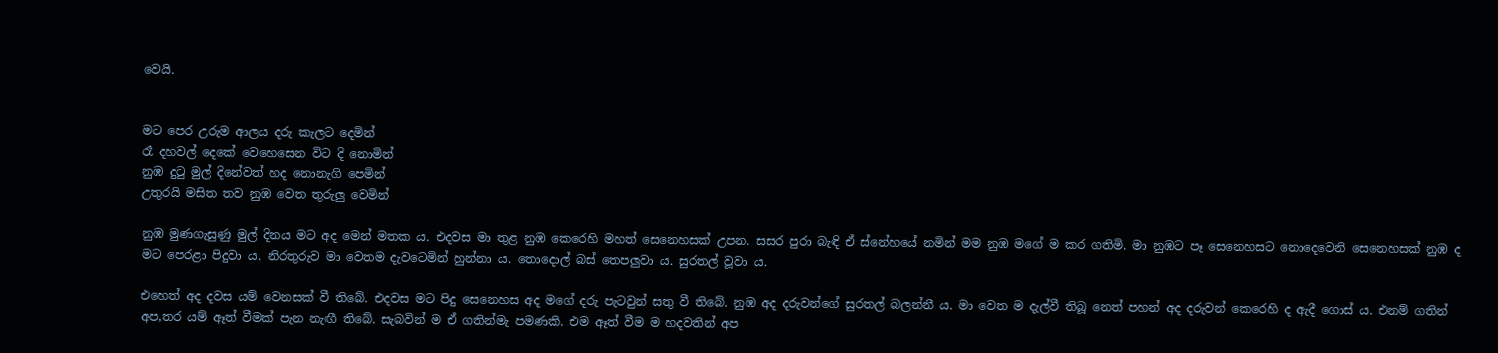වෙයි.


මට පෙර උරුම ආලය දරු කැලට දෙමින්
රෑ දහවල් දෙකේ වෙහෙසෙන විට දි නොමින්
නුඹ දුටු මුල් දිනේවත් හද නොනැගි පෙමින්
උතුරයි මසිත තව නුඹ වෙත තුරුලු වෙමින්

නුඹ මුණගැසුණු මුල් දිනය මට අද මෙන් මතක ය. එදවස මා තුළ නුඹ කෙරෙහි මහත් සෙනෙහසක් උපන. සසර පුරා බැඳි ඒ ස්නේහයේ නමින් මම නුඹ මගේ ම කර ගතිමි. මා නුඹට පෑ සෙනෙහසට නොදෙවෙනි සෙනෙහසක් නුඹ ද මට පෙරළා පිදුවා ය. නිරතුරුව මා වෙතම දැවටෙමින් හුන්නා ය. තොදොල් බස් තෙපලුවා ය. සුරතල් වූවා ය.

එහෙත් අද දවස යම් වෙනසක් වී තිබේ. එදවස මට පිදු සෙනෙහස අද මගේ දරු පැටවුන් සතු වී තිබේ. නුඹ අද දරුවන්ගේ සුරතල් බලන්නී ය. මා වෙත ම දැල්වී තිබූ නෙත් පහන් අද දරුවන් කෙරෙහි ද ඇදී ගොස් ය. එනම් ගතින් අප,තර යම් ඈත් වීමක් පැන නැඟී තිබේ. සැබවින් ම ඒ ගතින්මැ පමණකි. එම ඈත් වීම ම හදවතින් අප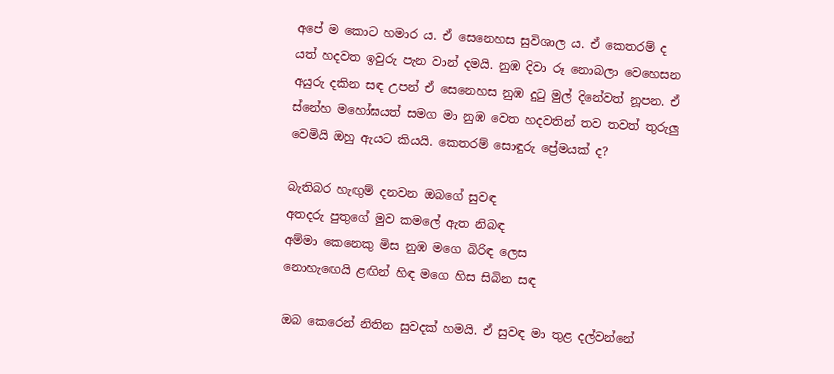අපේ ම කොට හමාර ය. ඒ සෙනෙහස සුවිශාල ය. ඒ කෙතරම් ද යත් හදවත ඉවුරු පැන වාන් දමයි. නුඹ දිවා රූ නොබලා වෙහෙසන අයුරු දකින සඳ උපන් ඒ සෙනෙහස නුඹ දුටු මුල් දිනේවත් නූපන. ඒ ස්නේහ මහෝඝයත් සමග මා නුඹ වෙත හදවතින් තව තවත් තුරුලු වෙමියි ඔහු ඇයට කියයි. කෙතරම් සොඳුරු ප්‍රේමයක් ද?

බැතිබර හැඟුම් දනවන ඔබගේ සුවඳ
අතදරු පුතුගේ මුව කමලේ ඇත නිබඳ
අම්මා කෙනෙකු මිස නුඹ මගෙ බිරිඳ ලෙස
නොහැඟෙයි ළඟින් හිඳ මගෙ හිස සිබින සඳ

ඔබ කෙරෙන් නිතින සුවදක් හමයි. ඒ සුවඳ මා තුළ දල්වන්නේ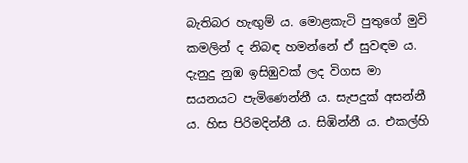බැතිබර හැඟුම් ය. මොළකැටි පුතුගේ මුවි කමලින් ද නිබඳ හමන්නේ ඒ සුවඳම ය. දැනුදු නුඹ ඉසිඹුවක් ලද විගස මා සයනයට පැමිණෙන්නී ය. සැපදුක් අසන්නී ය. හිස පිරිමදින්නී ය. සිඹින්නී ය. එකල්හි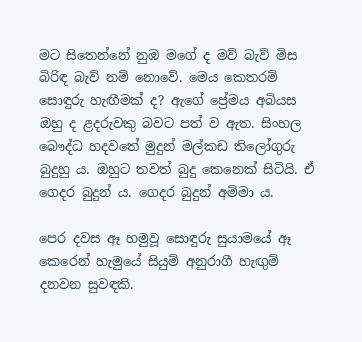මට සිතෙන්නේ නුඹ මගේ ද මව් බැව් මිස බිරිඳ බැව් නම් නොවේ. මෙය කෙතරම් සොඳුරු හැඟීමක් ද? ඇගේ ප්‍රේමය අබියස ඔහු ද ළදරුවකු බවට පත් ව ඇත. සිංහල බෞද්ධ හදවතේ මුදුන් මල්කඩ තිලෝගුරු බුදුහු ය. ඔහුට තවත් බුදු කෙනෙක් සිටියි. ඒ ගෙදර බුදුන් ය. ගෙදර බුදුන් අම්මා ය.

පෙර දවස ඈ හමුවූ සොඳුරු සුයාමයේ ඈ කෙරෙන් හැමුයේ සියුම් අනුරාගී හැඟුම් දනවන සුවඳකි.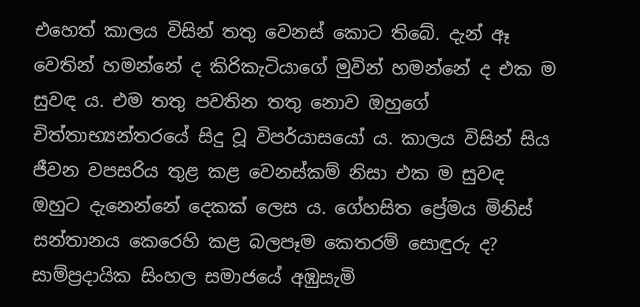එහෙත් කාලය විසින් තතු වෙනස් කොට තිබේ. දැන් ඈ වෙතින් හමන්නේ ද කිරිකැටියාගේ මුවින් හමන්නේ ද එක ම සුවඳ ය. එම තතු පවතින තතු නොව ඔහුගේ චිත්තාභ්‍යන්තරයේ සිදු වූ විපර්යාසයෝ ය. කාලය විසින් සිය ජීවන වපසරිය තුළ කළ වෙනස්කම් නිසා එක ම සුවඳ ඔහුට දැනෙන්නේ දෙකක් ලෙස ය. ගේහසිත ප්‍රේමය මිනිස් සන්තානය කෙරෙහි කළ බලපෑම කෙතරම් සොඳුරු ද? සාම්ප්‍රදායික සිංහල සමාජයේ අඹුසැමි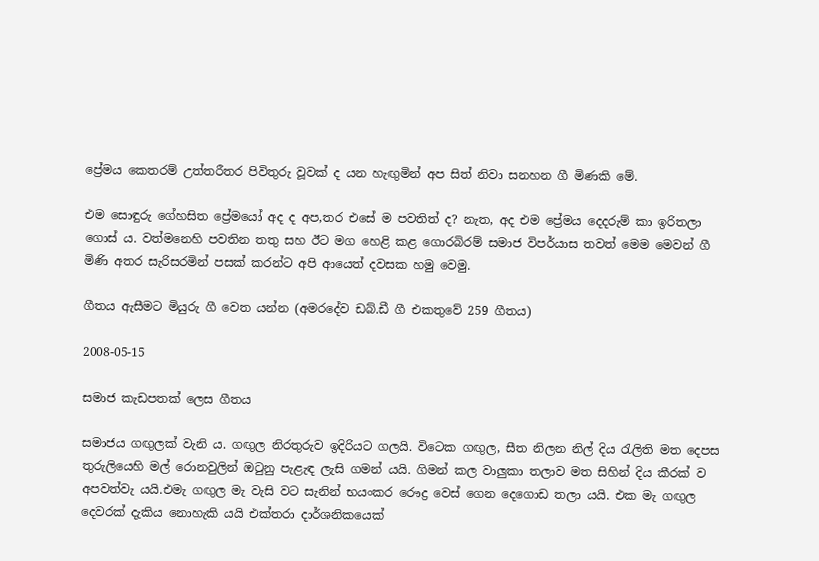ප්‍රේමය කෙතරම් උත්තරීතර පිවිතුරු වූවක් ද යන හැඟුමින් අප සිත් නිවා සනහන ගී මිණකි මේ.

එම සොඳුරු ගේහසිත ප්‍රේමයෝ අද ද අප,තර එසේ ම පවතිත් ද? නැත, අද එම ප්‍රේමය දෙදරුම් කා ඉරිතලා ගොස් ය. වත්මනෙහි පවතින තතු සහ ඊට මග හෙළි කළ ගොරබිරම් සමාජ විපර්යාස තවත් මෙම මෙවන් ගී මිණි අතර සැරිසරමින් පසක් කරන්ට අපි ආයෙත් දවසක හමු වෙමු.

ගීතය ඇසීමට මියුරු ගී වෙත යන්න (අමරදේව ඩබ්.ඩී ගී එකතුවේ 259 ගීතය)

2008-05-15

සමාජ කැඩපතක් ලෙස ගීතය

සමාජය ගඟුලක් වැනි ය. ගඟුල නිරතුරුව ඉදිරියට ගලයි. විටෙක ගඟුල, සීත නිලන නිල් දිය රැලිති මත දෙපස තුරුලියෙහි මල් රොනවුලින් ඔටුනු පැළැඳ ලැසි ගමන් යයි. ගිමන් කල වාලුකා තලාව මත සිහින් දිය කීරක් ව අපවත්වැ යයි.එමැ ගඟුල මැ වැසි වට සැනින් භයංකර රෞද්‍ර වෙස් ගෙන දෙගොඩ තලා යයි. එක මැ ගඟුල දෙවරක් දැකිය නොහැකි යයි එක්තරා දාර්ශනිකයෙක්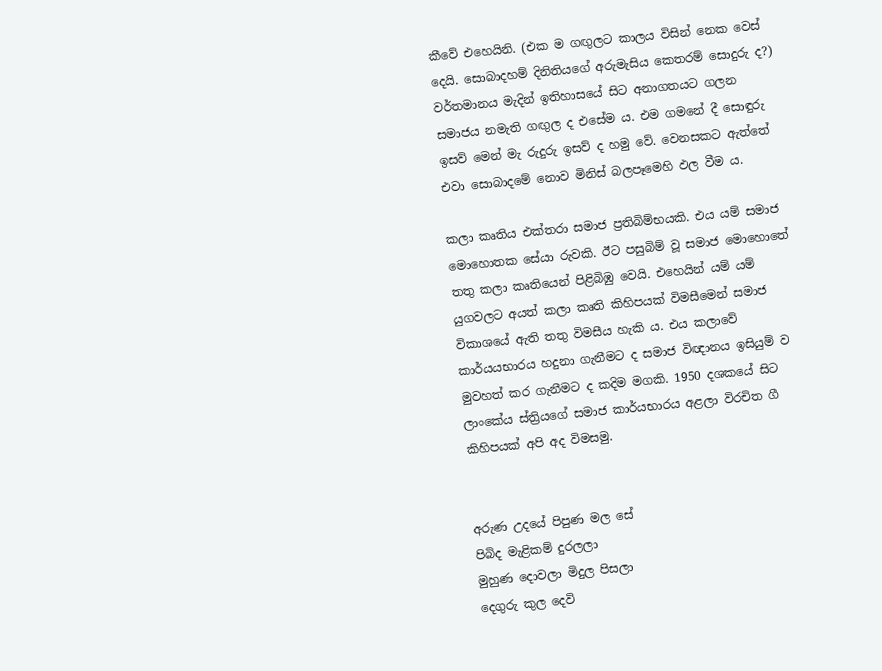කීවේ එහෙයිනි. (එක ම ගඟුලට කාලය විසින් නෙක වෙස් දෙයි. සොබාදහම් දිනිතියගේ අරුමැසිය කෙතරම් සොදුරු ද?) වර්තමානය මැදින් ඉතිහාසයේ සිට අනාගතයට ගලන සමාජය නමැති ගඟුල ද එසේම ය. එම ගමනේ දී සොඳුරු ඉසව් මෙන් මැ රුදුරු ඉසව් ද හමු වේ. වෙනසකට ඇත්තේ එවා සොබාදමේ නොව මිනිස් බලපෑමෙහි ඵල වීම ය.

කලා කෘතිය එක්තරා සමාජ ප්‍රතිබිම්භයකි. එය යම් සමාජ මොහොතක සේයා රුවකි. ඊට පසුබිම් වූ සමාජ මොහොතේ තතු කලා කෘතියෙන් පිළිබිඹු වෙයි. එහෙයින් යම් යම් යුගවලට අයත් කලා කෘති කිහිපයක් විමසීමෙන් සමාජ විකාශයේ ඇති තතු විමසීය හැකි ය. එය කලාවේ කාර්යයභාරය හදුනා ගැනීමට ද සමාජ විඥානය ඉසියුම් ව මුවහත් කර ගැනීමට ද කදිම මගකි. 1950 දශකයේ සිට ලාංකේය ස්ත්‍රියගේ සමාජ කාර්යභාරය අළලා විරචිත ගී කිහිපයක් අපි අද විමසමු.


අරුණ උදයේ පිපුණ මල සේ
පිබිද මැළිකම් දුරලලා
මුහුණ දොවලා මිදුල පිසලා
දෙගුරු කුල දෙවි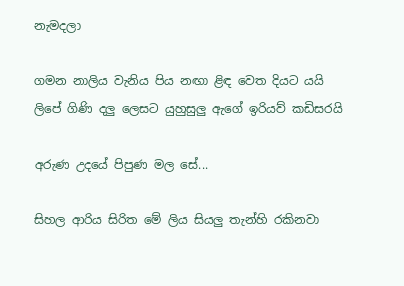නැමදලා

ගමන නාලිය වැනිය පිය නඟා ළිඳ වෙත දියට යයි
ලිපේ ගිණි දලු ලෙසට යුහුසුලු ඇගේ ඉරියව් කඩිසරයි

අරුණ උදයේ පිපුණ මල සේ...

සිහල ආරිය සිරිත මේ ලිය සියලු තැන්හි රකිනවා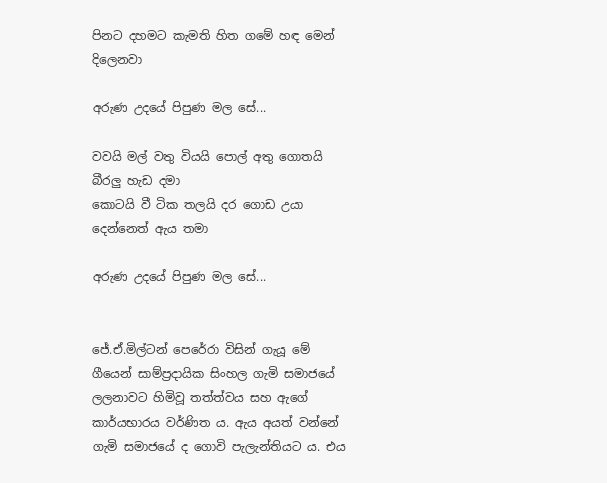පිනට දහමට කැමති හිත ගමේ හඳ මෙන් දිලෙනවා

අරුණ උදයේ පිපුණ මල සේ...

වවයි මල් වතු වියයි පොල් අතු ගොතයි බීරලු හැඩ දමා
කොටයි වී ටික තලයි දර ගොඩ උයා දෙන්නෙත් ඇය තමා

අරුණ උදයේ පිපුණ මල සේ...


ජේ.ඒ.මිල්ටන් පෙරේරා විසින් ගැයූ මේ ගීයෙන් සාම්ප්‍රදායික සිංහල ගැමි සමාජයේ ලලනාවට හිමිවූ තත්ත්වය සහ ඇගේ කාර්යභාරය වර්ණිත ය. ඇය අයත් වන්නේ ගැමි සමාජයේ ද ගොවි පැලැන්තියට ය. එය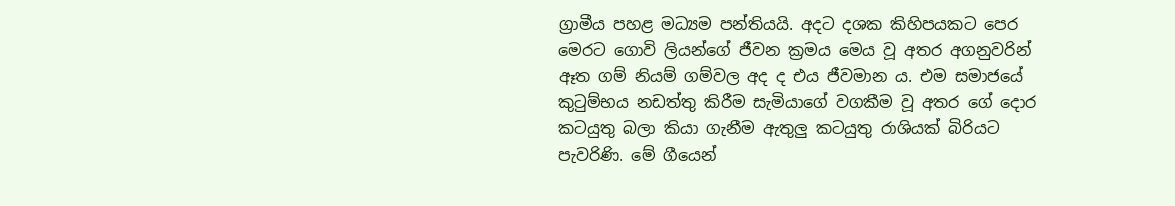ග්‍රාමීය පහළ මධ්‍යම පන්තියයි. අදට දශක කිහිපයකට පෙර මෙරට ගොවි ලියන්ගේ ජීවන ක්‍රමය මෙය වූ අතර අගනුවරින් ඈත ගම් නියම් ගම්වල අද ද එය ජීවමාන ය. එම සමාජයේ කුටුම්භය නඩත්තු කිරීම සැමියාගේ වගකීම වූ අතර ගේ දොර කටයුතු බලා කියා ගැනීම ඇතුලු කටයුතු රාශියක් බිරියට පැවරිණි. මේ ගීයෙන්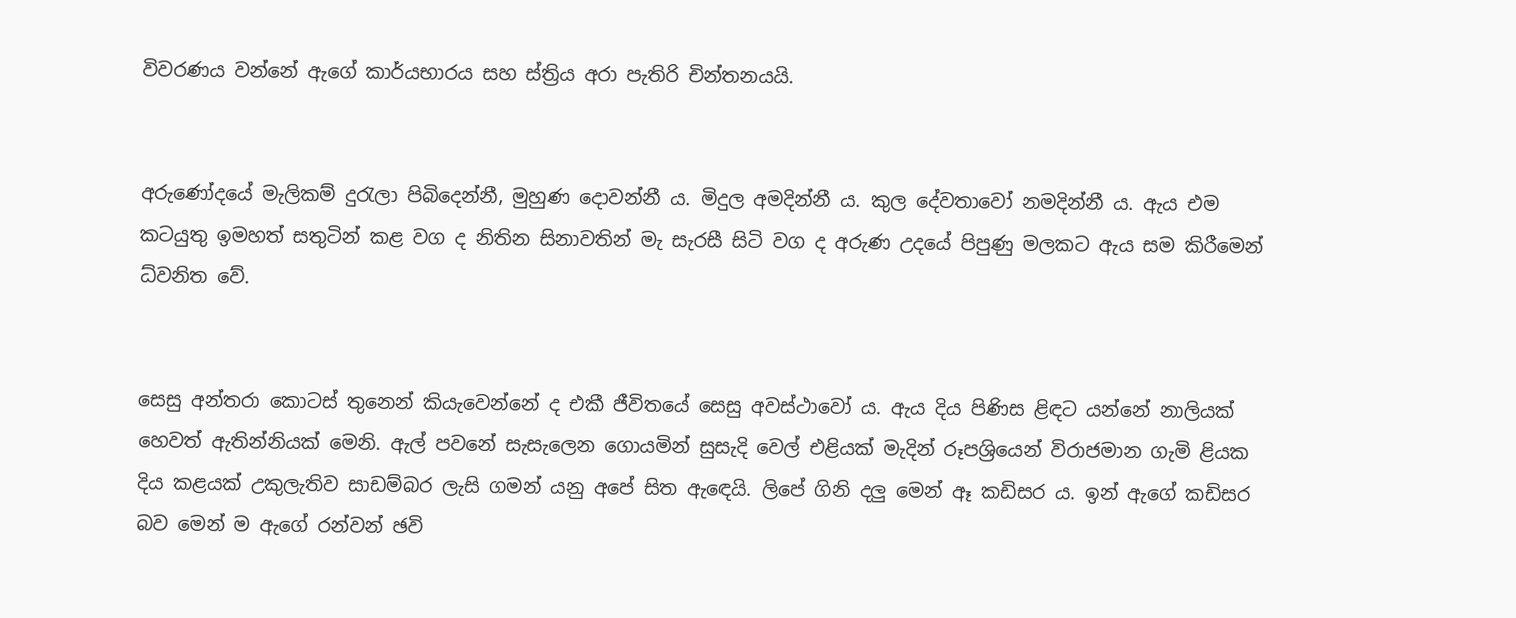විවරණය වන්නේ ඇගේ කාර්යභාරය සහ ස්ත්‍රිය අරා පැතිරි චින්තනයයි.


අරුණෝදයේ මැලිකම් දුරැලා පිබිදෙන්නී, මුහුණ දොවන්නී ය. මිදුල අමදින්නී ය. කුල දේවතාවෝ නමදින්නී ය. ඇය එම කටයුතු ඉමහත් සතුටින් කළ වග ද නිතින සිනාවතින් මැ සැරසී සිටි වග ද අරුණ උදයේ පිපුණු මලකට ඇය සම කිරීමෙන් ධ්වනිත වේ.


සෙසු අන්තරා කොටස් තුනෙන් කියැවෙන්නේ ද එකී ජීවිතයේ සෙසු අවස්ථාවෝ ය. ඇය දිය පිණිස ළිඳට යන්නේ නාලියක් හෙවත් ඇතින්නියක් මෙනි. ඇල් පවනේ සැසැලෙන ගොයමින් සුසැදි වෙල් එළියක් මැදින් රූපශ්‍රියෙන් විරාජමාන ගැමි ළියක දිය කළයක් උකුලැතිව සාඩම්බර ලැසි ගමන් යනු අපේ සිත ඇ‍ඳෙයි. ලිපේ ගිනි දලු මෙන් ඈ කඩිසර ය. ඉන් ඇගේ කඩිසර බව මෙන් ම ඇගේ රන්වන් ඡවි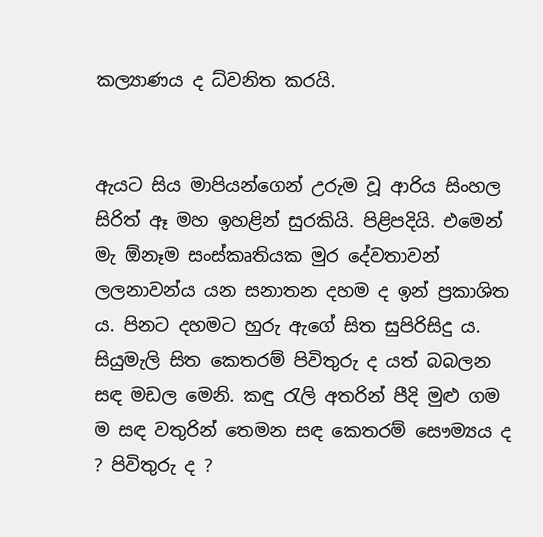කල්‍යාණය ද ධ්වනිත කරයි.


ඇයට සිය මාපියන්ගෙන් උරුම වූ ආරිය සිංහල සිරිත් ඈ මහ ඉහළින් සුරකියි. පිළිපදියි. එමෙන් මැ ඕනෑම සංස්කෘතියක මුර දේවතාවන් ලලනාවන්ය යන සනාතන දහම ද ඉන් ප්‍රකාශිත ය. පිනට දහමට හුරු ඇගේ සිත සුපිරිසිදු ය. සියුමැලි සිත කෙතරම් පිවිතුරු ද යත් බබලන සඳ මඩල මෙනි. කඳු රැලි අතරින් පීදි මුළු ගම ම සඳ වතුරින් තෙමන සඳ කෙතරම් සෞම්‍යය ද ? පිවිතුරු ද ?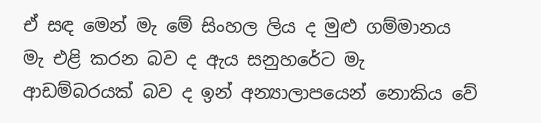ඒ සඳ මෙන් මැ මේ සිංහල ලිය ද මුළු ගම්මානය මැ එළි කරන බව ද ඇය සනුහරේට මැ ආඩම්බරයක් බව ද ඉන් අන්‍යාලාපයෙන් නොකිය වේ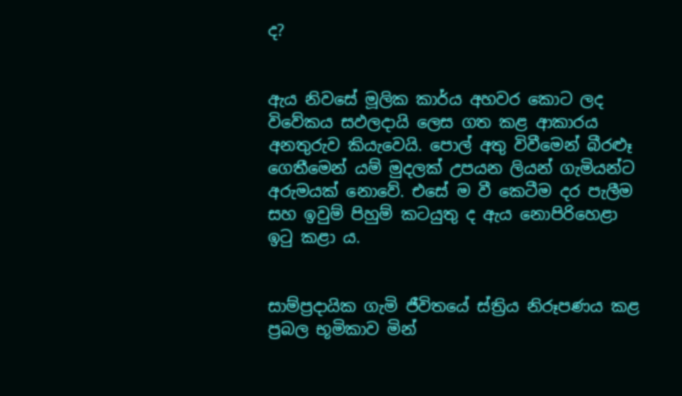ද?


ඇය නිවසේ මූලික කාර්ය අහවර කොට ලද විවේකය සඵලදායි ලෙස ගත කළ ආකාරය අනතුරුව කියැවෙයි. පොල් අතු විවීමෙන් බීරළූ ගෙතීමෙන් යම් මුදලක් උපයන ලියන් ගැමියන්ට අරුමයක් නොවේ. එසේ ම වී කෙටීම දර පැලීම සහ ඉවුම් පිහුම් කටයුතු ද ඇය නොපිරිහෙළා ඉටු කළා ය.


සාම්ප්‍රදායික ගැමි ජීවිතයේ ස්ත්‍රිය නිරූපණය කළ ප්‍රබල භූමිකාව මින්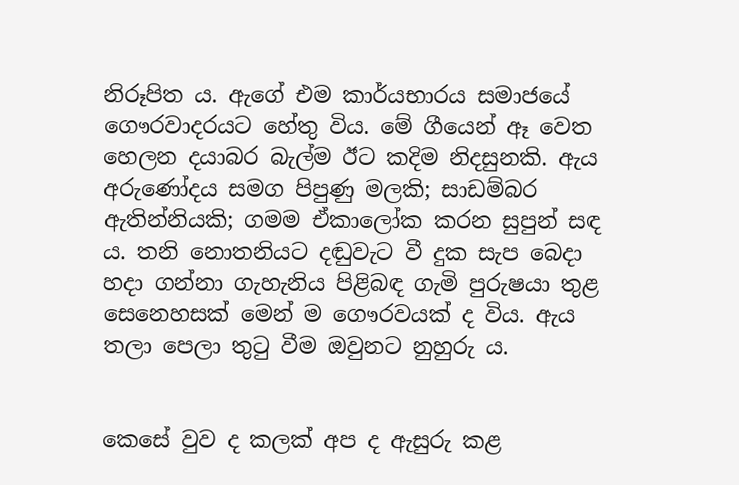නිරූපිත ය. ඇගේ එම කාර්යභාරය සමාජයේ ගෞරවාදරයට හේතු විය. මේ ගීයෙන් ඈ වෙත හෙලන දයාබර බැල්ම ඊට කදිම නිදසුනකි. ඇය අරුණෝදය සමග පිපුණු මලකි; සාඩම්බර ඇතින්නියකි; ගමම ඒකාලෝක කරන සුපුන් සඳ ය. තනි නොතනියට දඬුවැට වී දුක සැප බෙදා හදා ගන්නා ගැහැනිය පිළිබඳ ගැමි පුරුෂයා තුළ සෙනෙහසක් මෙන් ම ගෞරවයක් ද විය. ඇය තලා පෙලා තුටු වීම ඔවුනට නුහුරු ය.


කෙසේ වුව ද කලක් අප ද ඇසුරු කළ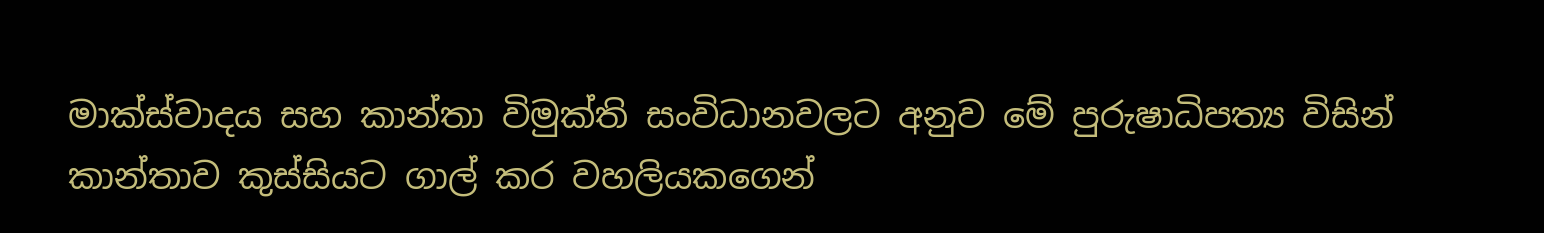මාක්ස්වාදය සහ කාන්තා විමුක්ති සංවිධානවලට අනුව මේ පුරුෂාධිපත්‍ය විසින් කාන්තාව කුස්සියට ගාල් කර වහලියකගෙන්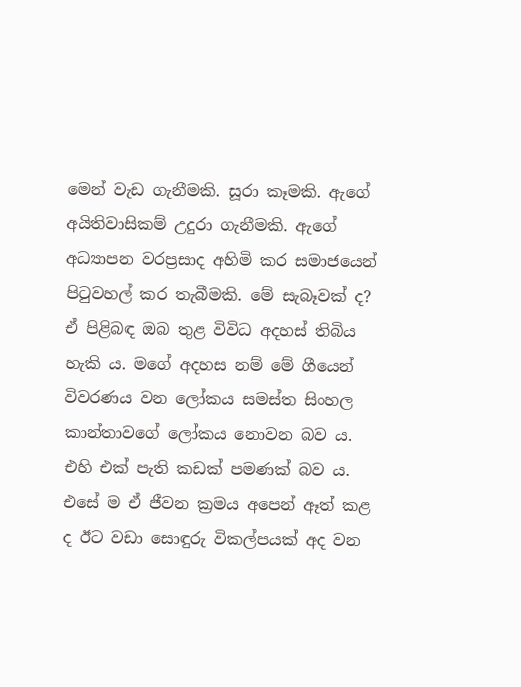මෙන් වැඩ ගැනීමකි. සූරා කෑමකි. ඇගේ අයිතිවාසිකම් උදුරා ගැනීමකි. ඇගේ අධ්‍යාපන වරප්‍රසාද අහිමි කර සමාජයෙන් පිටුවහල් කර තැබීමකි. මේ සැබෑවක් ද? ඒ පිළිබඳ ඔබ තුළ විවිධ අදහස් තිබිය හැකි ය. මගේ අදහස නම් මේ ගීයෙන් විවරණය වන ලෝකය සමස්ත සිංහල කාන්තාවගේ ලෝකය නොවන බව ය. එහි එක් පැති කඩක් පමණක් බව ය. එසේ ම ඒ ජීවන ක්‍රමය අපෙන් ඈත් කළ ද ඊට වඩා සොඳුරු විකල්පයක් අද වන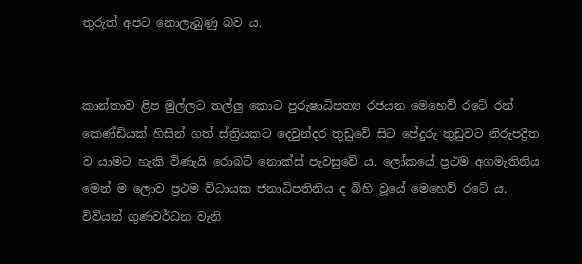තුරුත් අපට නොලැබුණු බව ය.


කාන්තාව ළිප මුල්ලට තල්ලු කොට පුරුෂාධිපත්‍ය රජයන මෙහෙව් රටේ රන් කෙණ්ඩියක් හිසින් ගත් ස්ත්‍රියකට දෙවුන්දර තුඩුවේ සිට පේදුරු තුඩුවට නිරුපද්‍රිත ව යාමට හැකි විණැයි රොබට් නොක්ස් පැවසුවේ ය. ලෝකයේ ප්‍රථම අගමැතිනිය මෙන් ම ලොව ප්‍රථම විධායක ජනාධිපතිනිය ද බිහි වූයේ මෙහෙව් රටේ ය. විවියන් ගුණවර්ධන වැනි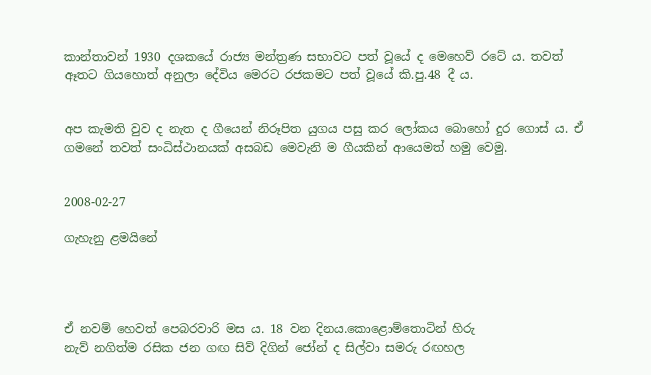කාන්තාවන් 1930 දශකයේ රාජ්‍ය මන්ත්‍රණ සභාවට පත් වූයේ ද මෙහෙව් රටේ ය. තවත් ඈතට ගියහොත් අනුලා දේවිය මෙරට රජකමට පත් වූයේ කි.පු.48 දී ය.


අප කැමති වුව ද නැත ද ගීයෙන් නිරූපිත යුගය පසු කර ලෝකය බොහෝ දුර ගොස් ය. ඒ ගමනේ තවත් සංධිස්ථානයක් අසබඩ මෙවැනි ම ගීයකින් ආයෙමත් හමු වෙමු.


2008-02-27

ගැහැනු ළමයිනේ




ඒ නවම් හෙවත් පෙබරවාරි මස ය. 18 වන දිනය.කොළොම්තොටින් හිරු
නැව් නගිත්ම රසික ජන ගඟ සිව් දිගින් ජෝන් ද සිල්වා සමරු රඟහල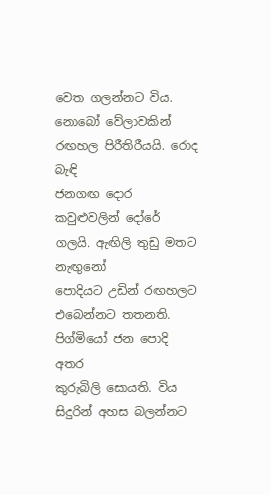වෙත ගලන්නට විය. නොබෝ වේලාවකින් රඟහල පිරීතිරීයයි. රොද බැඳි
ජනගඟ දොර කවුළුවලින් දෝරේ ගලයි. ඇඟිලි තුඩු මතට නැඟුනෝ
පොදියට උඩින් රඟහලට එබෙන්නට තතනති. පිග්මියෝ ජන පොදි අතර
කුරුබිලි සොයති. විය සිදුරින් අහස බලන්නට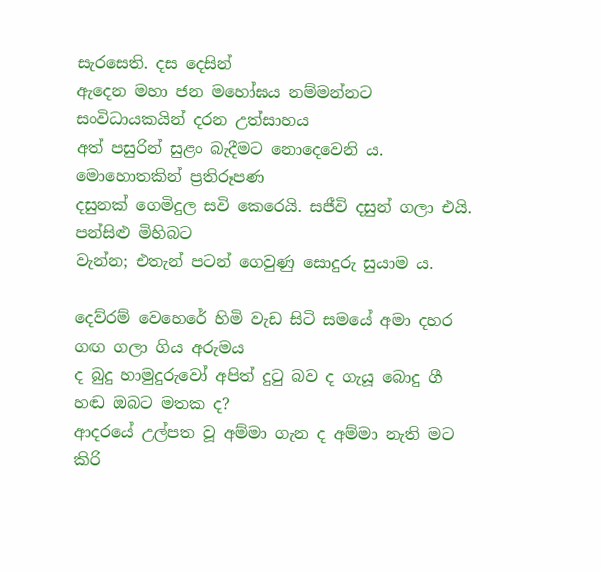සැරසෙති. දස දෙසින්
ඇදෙන මහා ජන මහෝඝය නම්මන්නට සංවිධායකයින් දරන උත්සාහය
අත් පසුරින් සුළං බැදීමට නොදෙවෙනි ය. මොහොතකින් ප්‍රතිරූපණ
දසුනක් ගෙමිදුල සවි කෙරෙයි. සජීවි දසුන් ගලා එයි. පන්සිළු මිහිබට
වැන්න; එතැන් පටන් ගෙවුණු සොදුරු සුයාම ය.

දෙව්රම් වෙහෙරේ හිමි වැඩ සිටි සමයේ අමා දහර ගඟ ගලා ගිය අරුමය
ද බුදු හාමුදුරුවෝ අපිත් දුටු බව ද ගැයූ බොදු ගී හඬ ඔබට මතක ද?
ආදරයේ උල්පත වූ අම්මා ගැන ද අම්මා නැති මට කිරි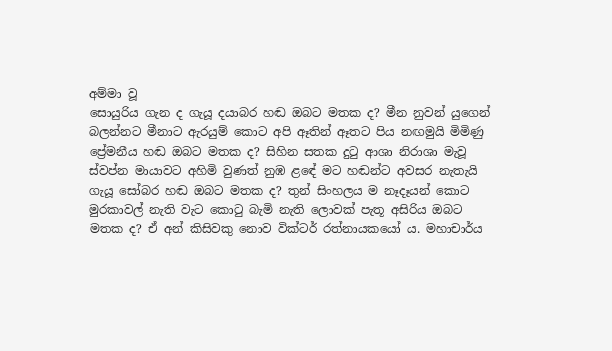අම්මා වූ
සොයුරිය ගැන ද ගැයූ දයාබර හඬ ඔබට මතක ද? මීන නුවන් යුගෙන්
බලන්නට මීනාට ඇරයුම් කොට අපි ඈතින් ඈතට පිය නඟමුයි මිමිණු
ප්‍රේමනීය හඬ ඔබට මතක ද? සිහින සතක දුටු ආශා නිරාශා මැවූ
ස්වප්න මායාවට අහිමි වුණත් නුඹ ළඳේ මට හඬන්ට අවසර නැතැයි
ගැයූ සෝබර හඬ ඔබට මතක ද? තුන් සිංහලය ම නෑදෑයන් කොට
මුරකාවල් නැති වැට කොටු බැමි නැති ලොවක් පැතූ අසිරිය ඔබට
මතක ද? ඒ අන් කිසිවකු නොව වික්ටර් රත්නායකයෝ ය. මහාචාර්ය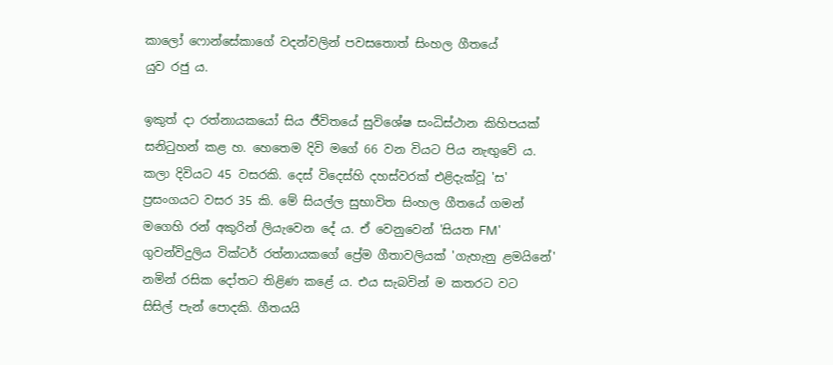කාලෝ ෆොන්සේකාගේ වදන්වලින් පවසතොත් සිංහල ගීතයේ
යුව රජු ය.

ඉකුත් දා රත්නායකයෝ සිය ජීවිතයේ සුවිශේෂ සංධිස්ථාන කිහිපයක්
සනිටුහන් කළ හ. හෙතෙම දිවි මගේ 66 වන වියට පිය නැඟුවේ ය.
කලා දිවියට 45 වසරකි. දෙස් විදෙස්හි දහස්වරක් එළිදැක්වූ 'ස'
ප්‍රසංගයට වසර 35 කි. මේ සියල්ල සුභාවිත සිංහල ගීතයේ ගමන්
මගෙහි රන් අකුරින් ලියැවෙන දේ ය. ඒ වෙනුවෙන් 'සියත FM'
ගුවන්විදුලිය වික්ටර් රත්නායකගේ ප්‍රේම ගීතාවලියක් 'ගැහැනු ළමයිනේ'
නමින් රසික දෝතට තිළිණ කළේ ය. එය සැබවින් ම කතරට වට
සිසිල් පැන් පොදකි. ගීතයයි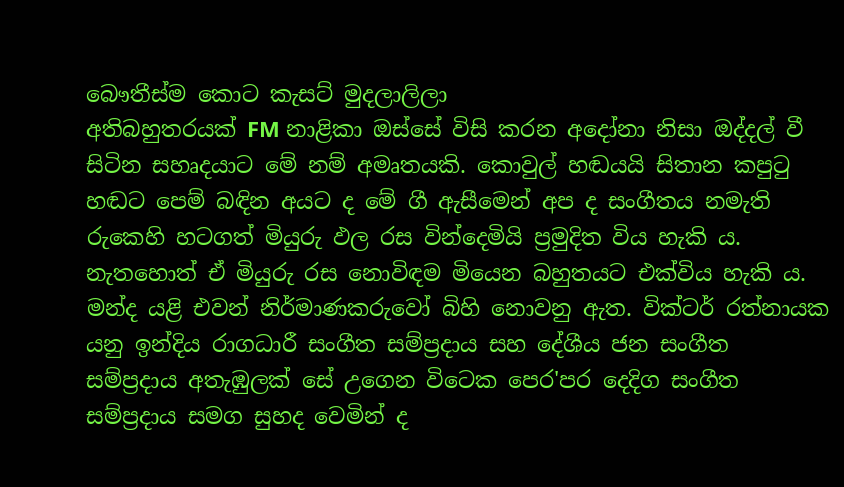බෞතීස්ම කොට කැසට් මුදලාලිලා
අතිබහුතරයක් FM නාළිකා ඔස්සේ විසි කරන අදෝනා නිසා ඔද්දල් වී
සිටින සහෘදයාට මේ නම් අමෘතයකි. කොවුල් හඬයයි සිතාන කපුටු
හඬට පෙම් බඳින අයට ද මේ ගී ඇසීමෙන් අප ද සංගීතය නමැති
රුකෙහි හටගත් මියුරු ඵල රස වින්දෙමියි ප්‍රමුදිත විය හැකි ය.
නැතහොත් ඒ මියුරු රස නොවිඳම මියෙන බහුතයට එක්විය හැකි ය.
මන්ද යළි එවන් නිර්මාණකරුවෝ බිහි නොවනු ඇත. වික්ටර් රත්නායක
යනු ඉන්දිය රාගධාරී සංගීත සම්ප්‍රදාය සහ දේශීය ජන සංගීත
සම්ප්‍රදාය අතැඹුලක් ‍සේ උගෙන විටෙක පෙර'පර දෙදිග සංගීත
සම්ප්‍රදාය සමග සුහද වෙමින් ද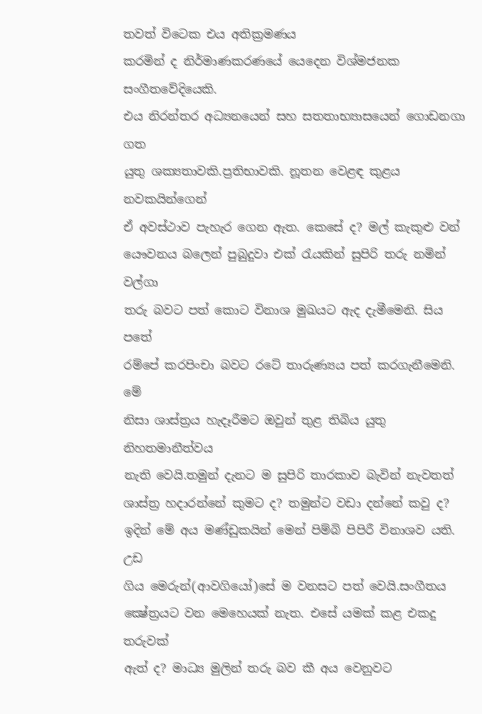තවත් විටෙක එය අතික්‍රමණය
කරමින් ද නිර්මාණකරණයේ යෙදෙන විශ්මජනක සංගීතවේදියෙකි.
එය නිරන්තර අධ්‍යනයෙන් සහ සතතාභ්‍යාසයෙන් ගොඩනගා ගත
යුතු ශක්‍යතාවකි.ප්‍රතිභාවකි. නූතන වෙළඳ කුළය නවකයින්ගෙන්
ඒ අවස්ථාව පැහැර ගෙන ඇත. කෙසේ ද? මල් කැකුළු වන්
යෞවනය බලෙන් පුබුදුවා එක් රැයකින් සුපිරි තරු නමින් වල්ගා
තරු බවට පත් කොට විනාශ මුඛයට ඇද දැමීමෙනි. සිය පතේ
රම්පේ කරපිංචා බවට රටේ තාරුණ්‍යය පත් කරගැනීමෙනි. මේ
නිසා ශාස්ත්‍රය හැදෑරීමට ඔවුන් තුළ තිබිය යුතු නිහතමානීත්වය
නැති වෙයි.තමුන් දැනට ම සුපිරි තාරකාව බැවින් නැවතත්
ශාස්ත්‍ර හදාරන්නේ කුමට ද? තමුන්ට වඩා දන්නේ කවු ද?
ඉදින් මේ අය මණ්ඩුකයින් මෙන් පිම්බි පිපිරී විනාශව යති. උඩ
ගිය මෙරුන්(ආවගියෝ)සේ ම වනසට පත් වෙයි.සංගීතය
ක්‍ෂේත්‍රයට වන මෙහෙයක් නැත. එසේ යමක් කළ එකදු තරුවක්
ඇත් ද? මාධ්‍ය මුලින් තරු බව කී අය වෙනුවට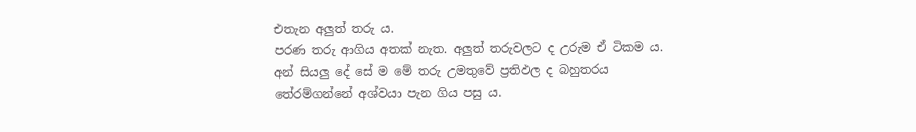එතැන අලුත් තරු ය.
පරණ තරු ආගිය අතක් නැත. අලුත් තරුවලට ද උරුම ඒ ටිකම ය.
අන් සියලු දේ සේ ම මේ තරු උමතුවේ ප්‍රතිඵල ද බහුතරය
තේරම්ගන්නේ අශ්වයා පැන ගිය පසු ය.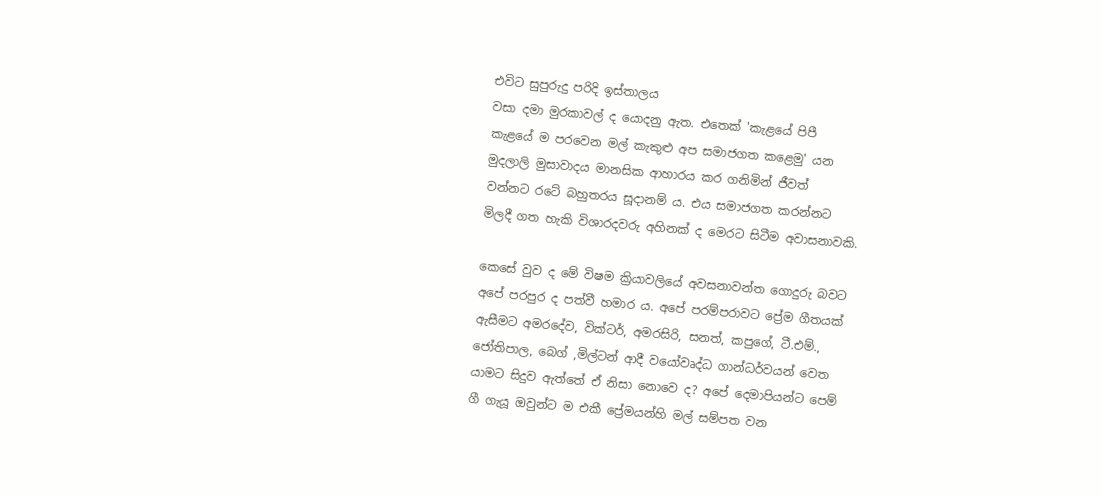එවිට සුපුරුදු පරිදි ඉස්තාලය
වසා දමා මුරකාවල් ද යොදනු ඇත. එතෙක් 'කැළයේ පිපී
කැළයේ ම පරවෙන මල් කැකුළු අප සමාජගත කළෙමු' යන
මුදලාලි මුසාවාදය මානසික ආහාරය කර ගනිමින් ජීවත්
වන්නට රටේ බහුතරය සූදානම් ය. එය සමාජගත කරන්නට
මිලදී ගත හැකි විශාරදවරු අහිනක් ද මෙරට සිටීම අවාසනාවකි.

කෙසේ වුව ද මේ විෂම ක්‍රියාවලියේ අවසනාවන්ත ගොදුරු බවට
අපේ පරපුර ද පත්වී හමාර ය. අපේ පරම්පරාවට ප්‍රේම ගීතයක්
ඇසීමට අමරදේව, වික්ටර්, අමරසිරි, සනත්, කපුගේ, ටී.එම්.,
ජෝතිපාල, බෙග් ,මිල්ටන් ආදී වයෝවෘද්ධ ගාන්ධර්වයන් වෙත
යාමට සිදුව ඇත්තේ ඒ නිසා නොවෙ ද? අපේ දෙමාපියන්ට පෙම්
ගී ගැයූ ඔවුන්ට ම එකී ප්‍රේමයන්හි මල් සම්පත වන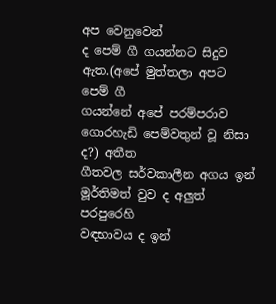අප වෙනුවෙන්
ද පෙම් ගී ගයන්නට සිදුව ඇත.(අපේ මුත්තලා අපට පෙම් ගී
ගයන්නේ අපේ පරම්පරාව ගොරහැඩි පෙම්වතුන් වූ නිසා ද?) අතීත
ගීතවල සර්වකාලීන අගය ඉන් මූර්තිමත් වුව ද අලුත් පරපුරෙහි
වඳභාවය ද ඉන්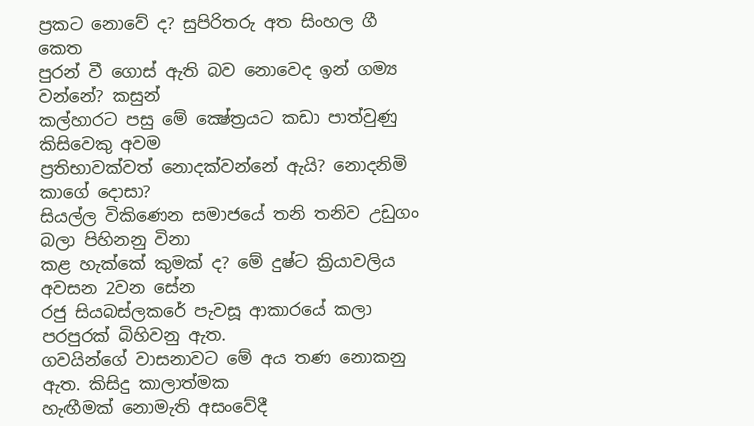ප්‍රකට නොවේ ද? සුපිරිතරු අත සිංහල ගී කෙත
පුරන් වී ගොස් ඇති බව නොවෙද ඉන් ගම්‍ය වන්නේ? කසුන්
කල්හාරට පසු මේ ක්‍ෂේත්‍රයට කඩා පාත්වුණු කිසිවෙකු අවම
ප්‍රතිභාවක්වත් නොදක්වන්නේ ඇයි? නොදනිමි කාගේ දොසා?
සියල්ල විකිණෙන සමාජයේ තනි තනිව උඩුගං බලා පිහිනනු විනා
කළ හැක්කේ කුමක් ද? මේ දුෂ්ට ක්‍රියාවලිය අවසන 2වන සේන
රජු සියබස්ලකරේ පැවසූ ආකාරයේ කලා පරපුරක් බිහිවනු ඇත.
ගවයින්ගේ වාසනාවට මේ අය තණ නොකනු ඇත. කිසිදු කාලාත්මක
හැඟීමක් නොමැති අසංවේදී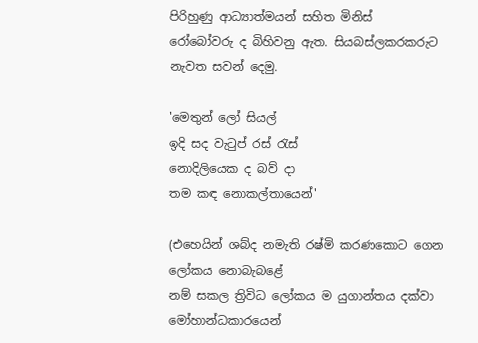පිරිහුණු ආධ්‍යාත්මයන් සහිත මිනිස්
රෝබෝවරු ද බිහිවනු ඇත. සියබස්ලකරකරුට නැවත සවන් දෙමු.

'මෙතුන් ලෝ සියල්
ඉදි සද වැටුප් රස් රැස්
නොදිලියෙක ද බව් දා
තම කඳ නොකල්තායෙන්'

(එහෙයින් ශබ්ද නමැති රෂ්මි කරණකොට ගෙන ලෝකය නොබැබළේ
නම් සකල ත්‍රිවිධ ලෝකය ම යුගාන්තය දක්වා මෝහාන්ධකාරයෙන්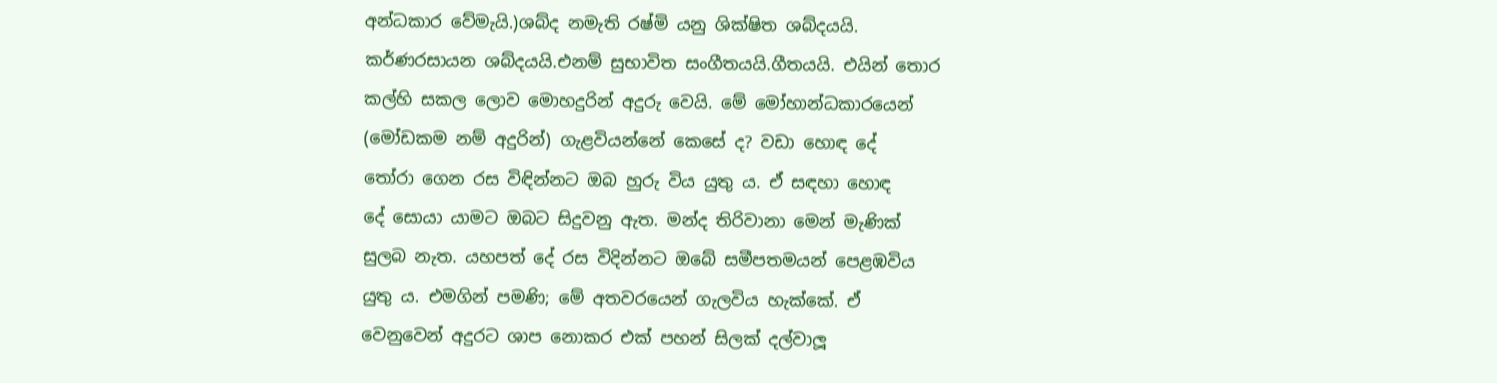අන්ධකාර වේමැයි.)ශබ්ද නමැති රෂ්මි යනු ශික්ෂිත ශබ්දයයි.
කර්ණරසායන ශබ්දයයි.එනම් සුභාවිත සංගීතයයි.ගීතයයි. එයින් තොර
කල්හි සකල ලොව මොහදුරින් අදුරු වෙයි. මේ මෝහාන්ධකාරයෙන්
(මෝඩකම නම් අදුරින්) ගැළවියන්නේ කෙසේ ද? වඩා හොඳ දේ
තෝරා ගෙන රස විඳින්නට ඔබ හුරු විය යුතු ය. ඒ සඳහා හොඳ
දේ සොයා යාමට ඔබට සිදුවනු ඇත. මන්ද තිරිවානා මෙන් මැණික්
සුලබ නැත. යහපත් දේ රස විදින්නට ඔබේ සමීපතමයන් පෙළඹවිය
යුතු ය. එමගින් පමණි; මේ අතවරයෙන් ගැලවිය හැක්කේ. ඒ
වෙනුවෙන් අදුරට ශාප නොකර එක් පහන් සිලක් දල්වාලූ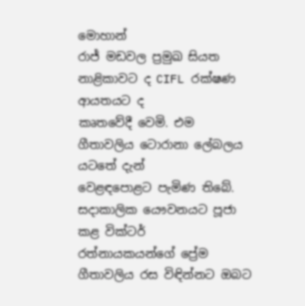මොහාන්
රාජ් මඩවල ප්‍රමුඛ සියත නාළිකාවට ද CIFL රක්ෂණ ආයතයට ද
කෘතවේදී වෙමි. එම ගීතාවලිය ටොරානා ලේබලය යටතේ දැන්
වෙළඳපොළට පැමිණ තිබේ. සදාකාලික යෞවනයට පූජා කළ වික්ටර්
රත්නායකයන්ගේ ප්‍රේම ගීතාවලිය රස විඳින්නට ඔබට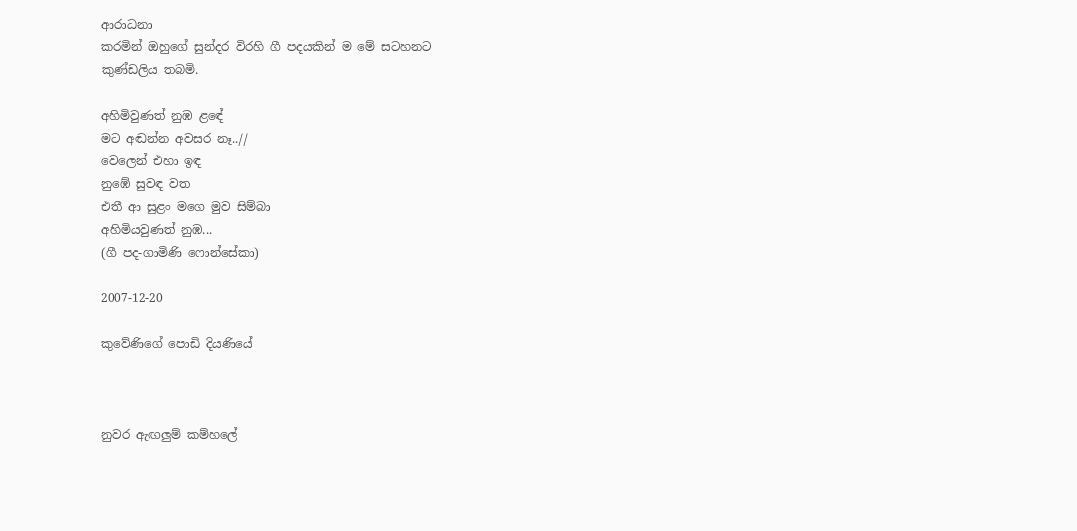ආරාධනා
කරමින් ඔහුගේ සුන්දර විරහි ගී පදයකින් ම මේ සටහනට
කුණ්ඩලිය තබමි.

අහිමිවුණත් නුඹ ළඳේ
මට අඬන්න අවසර නෑ..//
වෙලෙන් එහා ඉඳ
නුඹේ සුවඳ වත
එතී ආ සුළං මගෙ මුව සිම්බා
අහිමියවුණත් නුඹ...
(ගී පද-ගාමිණි ෆොන්සේකා)

2007-12-20

කුවේණිගේ පොඩි දියණියේ



නුවර ඇඟලුම් කම්හලේ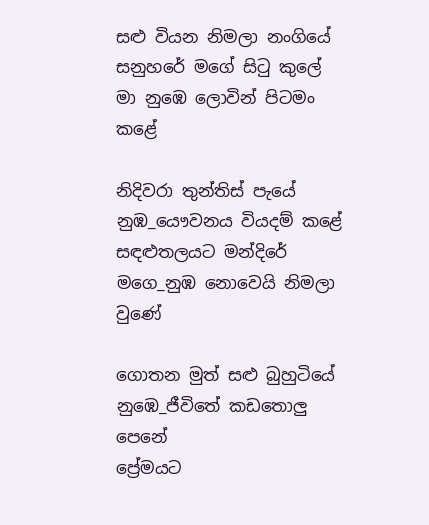සළු වියන නිමලා නංගියේ
සනුහරේ මගේ සිටු කුලේ
මා නුඹෙ ලොවින් පිටමං කළේ

නිදිවරා තුන්තිස් පැයේ
නුඹ_යෞවනය වියදම් කළේ
සඳළුතලයට මන්දිරේ
මගෙ_නුඹ නොවෙයි නිමලා වුණේ

ගොතන මුත් සළු බුහුටියේ
නුඹෙ_ජීවිතේ කඩතොලු පෙනේ
ප්‍රේමයට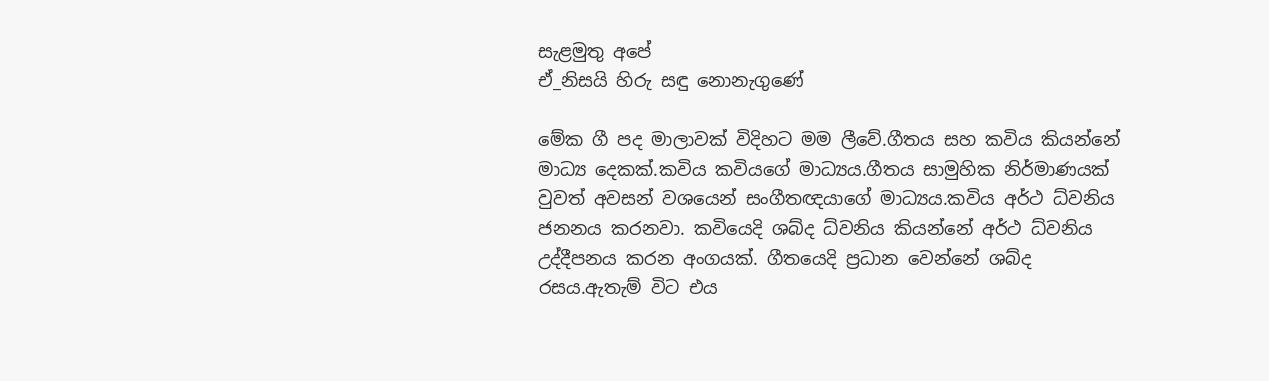සැළමුතු අපේ
ඒ_නිසයි හිරු සඳු නොනැගුණේ

මේක ගී පද මාලාවක් විදිහට මම ලීවේ.ගීතය සහ කවිය කියන්නේ
මාධ්‍ය දෙකක්.කවිය කවියගේ මාධ්‍යය.ගීතය සාමුහික නිර්මාණයක්
වුවත් අවසන් වශයෙන් සංගීතඥයාගේ මාධ්‍යය.කවිය අර්ථ ධ්වනිය
ජනනය කරනවා. කවියෙදි ශබ්ද ධ්වනිය කියන්නේ අර්ථ ධ්වනිය
උද්දීපනය කරන අංගයක්. ගීතයෙදි ප්‍රධාන වෙන්නේ ශබ්ද
රසය.ඇතැම් විට එය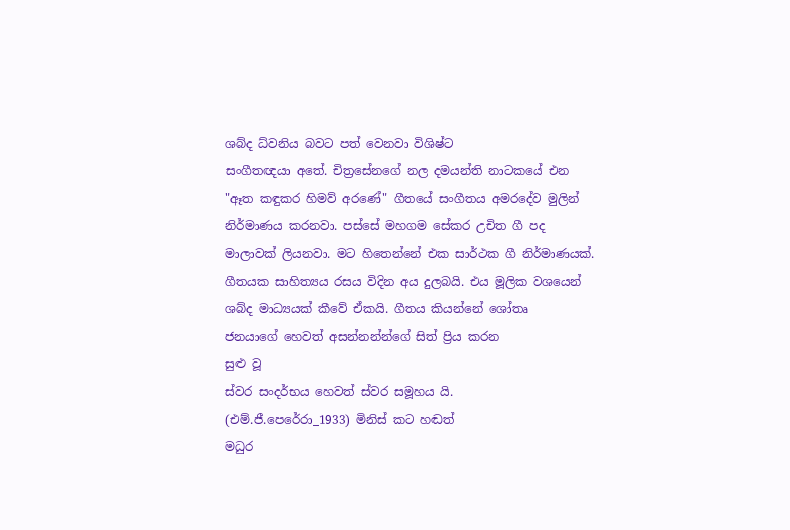ශබ්ද ධ්වනිය බවට පත් වෙනවා විශිෂ්ට
සංගීතඥයා අතේ. චිත්‍රසේනගේ නල දමයන්ති නාටකයේ එන
"ඈත කඳුකර හිමව් අරණේ" ගීතයේ සංගීතය අමරදේව මුලින්
නිර්මාණය කරනවා. පස්සේ මහගම සේකර උචිත ගී පද
මාලාවක් ලියනවා. මට හිතෙන්නේ එක සාර්ථක ගී නිර්මාණයක්.
ගීතයක සාහිත්‍යය රසය විදින අය දුලබයි. එය මූලික වශයෙන්
ශබ්ද මාධ්‍යයක් කීවේ ඒකයි. ගීතය කියන්නේ ශෝතෘ
ජනයාගේ හෙවත් අසන්නන්න්ගේ සිත් ප්‍රිය කරන
සුළු වූ
ස්වර සංදර්භය හෙවත් ස්වර සමූහය යි.
(එම්.ජී.පෙරේරා_1933) මිනිස් කට හඬත්
මධුර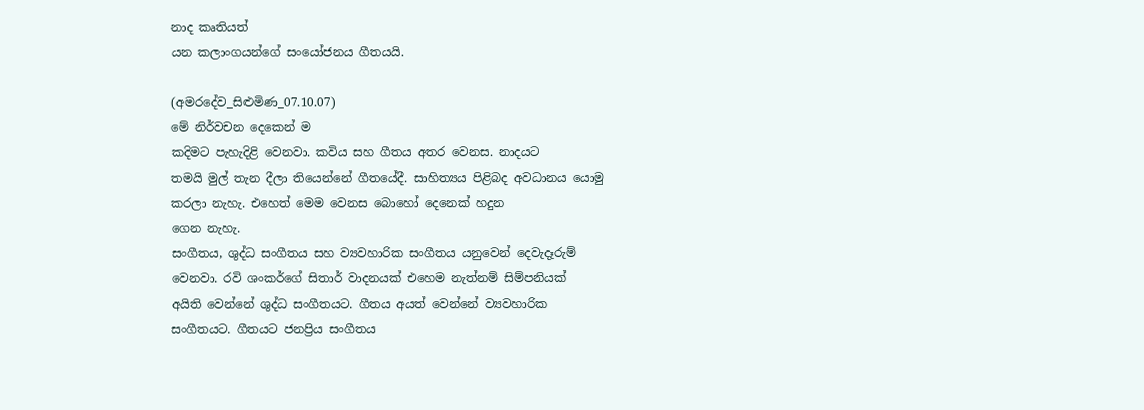නාද කෘතියත්
යන කලාංගයන්ගේ සංයෝජනය ගීතයයි.

(අමරදේව_සිළුමිණ_07.10.07)
මේ නිර්වචන දෙකෙන් ම
කදිමට පැහැදිළි වෙනවා. කවිය සහ ගීතය අතර වෙනස. නාදයට
තමයි මුල් තැන දීලා තියෙන්නේ ගීතයේදී. සාහිත්‍යය පිළිබද අවධානය යොමු
කරලා නැහැ. එහෙත් මෙම වෙනස බොහෝ දෙනෙක් හදුන
ගෙන නැහැ.
සංගීතය, ශුද්ධ සංගීතය සහ ව්‍යවහාරික සංගීතය යනුවෙන් දෙවැදෑරුම්
වෙනවා. රවි ශංකර්ගේ සිතාර් වාදනයක් එහෙම නැත්නම් සිම්පනියක්
අයිති වෙන්නේ ශුද්ධ සංගීතයට. ගීතය අයත් වෙන්නේ ව්‍යවහාරික
සංගීතයට. ගීතයට ජනප්‍රිය සංගීතය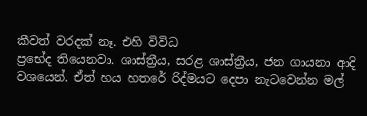කීවත් වරදක් නෑ. එහි විවිධ
ප්‍රභේද තියෙනවා. ශාස්ත්‍රීය, සරළ ශාස්ත්‍රීය, ජන ගායනා ආදි
වශයෙන්. ඒත් හය හතරේ රිද්මයට දෙපා නැටවෙන්න මල්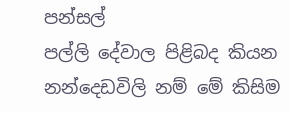පන්සල්
පල්ලි දේවාල පිළිබද කියන නන්දෙඩවිලි නම් මේ කිසිම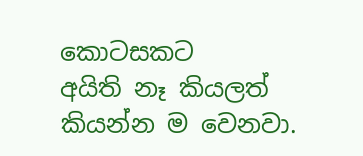කොටසකට
අයිති නෑ කියලත් කියන්න ම වෙනවා.